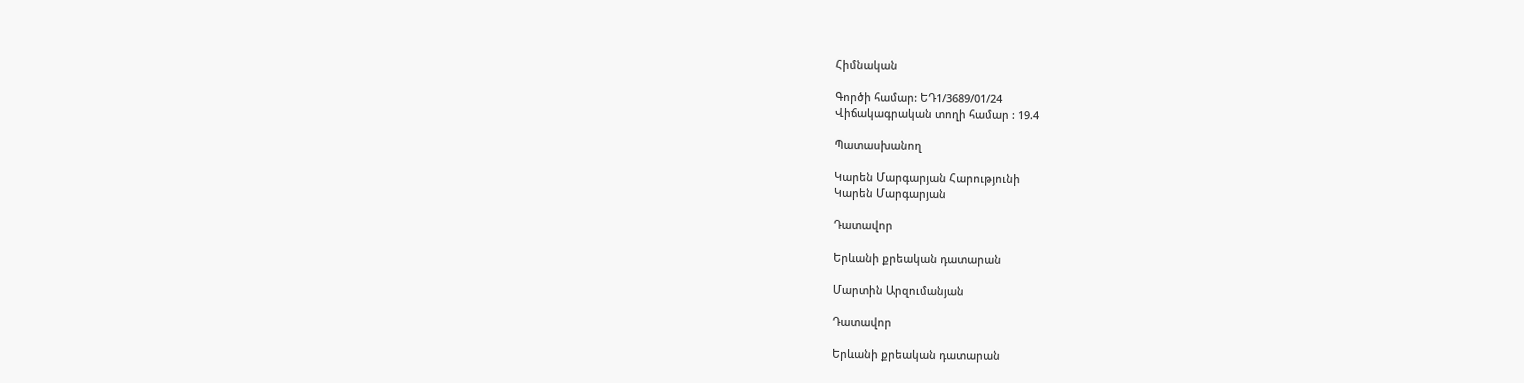Հիմնական

Գործի համար: ԵԴ1/3689/01/24
Վիճակագրական տողի համար : 19.4

Պատասխանող

Կարեն Մարգարյան Հարությունի
Կարեն Մարգարյան

Դատավոր

Երևանի քրեական դատարան

Մարտին Արզումանյան

Դատավոր

Երևանի քրեական դատարան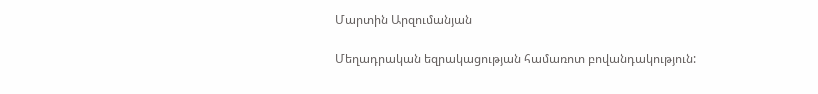Մարտին Արզումանյան

Մեղադրական եզրակացության համառոտ բովանդակություն: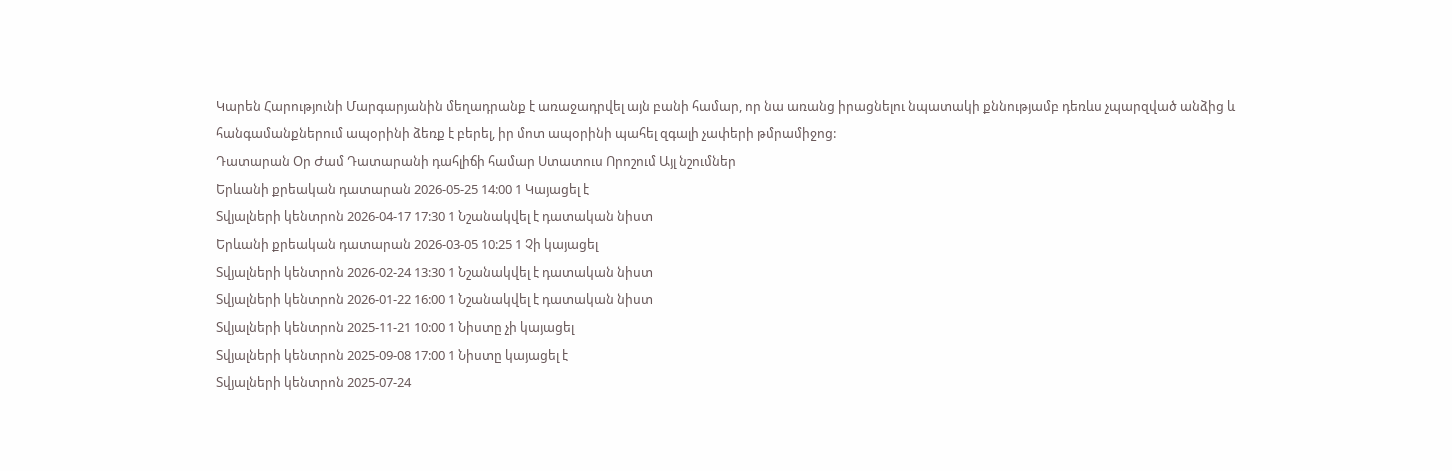Կարեն Հարությունի Մարգարյանին մեղադրանք է առաջադրվել այն բանի համար, որ նա առանց իրացնելու նպատակի քննությամբ դեռևս չպարզված անձից և հանգամանքներում ապօրինի ձեռք է բերել, իր մոտ ապօրինի պահել զգալի չափերի թմրամիջոց:
Դատարան Օր Ժամ Դատարանի դահլիճի համար Ստատուս Որոշում Այլ նշումներ
Երևանի քրեական դատարան 2026-05-25 14:00 1 Կայացել է
Տվյալների կենտրոն 2026-04-17 17:30 1 Նշանակվել է դատական նիստ
Երևանի քրեական դատարան 2026-03-05 10:25 1 Չի կայացել
Տվյալների կենտրոն 2026-02-24 13:30 1 Նշանակվել է դատական նիստ
Տվյալների կենտրոն 2026-01-22 16:00 1 Նշանակվել է դատական նիստ
Տվյալների կենտրոն 2025-11-21 10:00 1 Նիստը չի կայացել
Տվյալների կենտրոն 2025-09-08 17:00 1 Նիստը կայացել է
Տվյալների կենտրոն 2025-07-24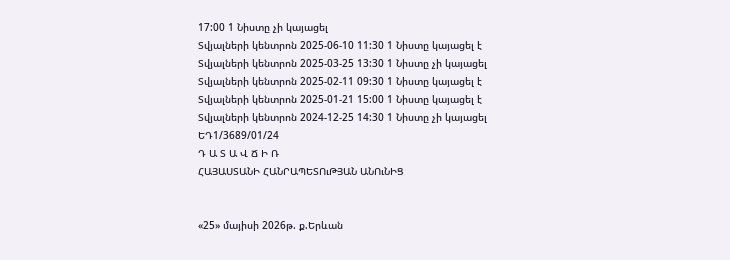17:00 1 Նիստը չի կայացել
Տվյալների կենտրոն 2025-06-10 11:30 1 Նիստը կայացել է
Տվյալների կենտրոն 2025-03-25 13:30 1 Նիստը չի կայացել
Տվյալների կենտրոն 2025-02-11 09:30 1 Նիստը կայացել է
Տվյալների կենտրոն 2025-01-21 15:00 1 Նիստը կայացել է
Տվյալների կենտրոն 2024-12-25 14:30 1 Նիստը չի կայացել
ԵԴ1/3689/01/24
Դ Ա Տ Ա Վ Ճ Ի Ռ
ՀԱՅԱՍՏԱՆԻ ՀԱՆՐԱՊԵՏՈւԹՅԱՆ ԱՆՈւՆԻՑ


«25» մայիսի 2026թ. ք.Երևան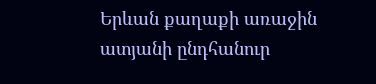Երևան քաղաքի առաջին ատյանի ընդհանուր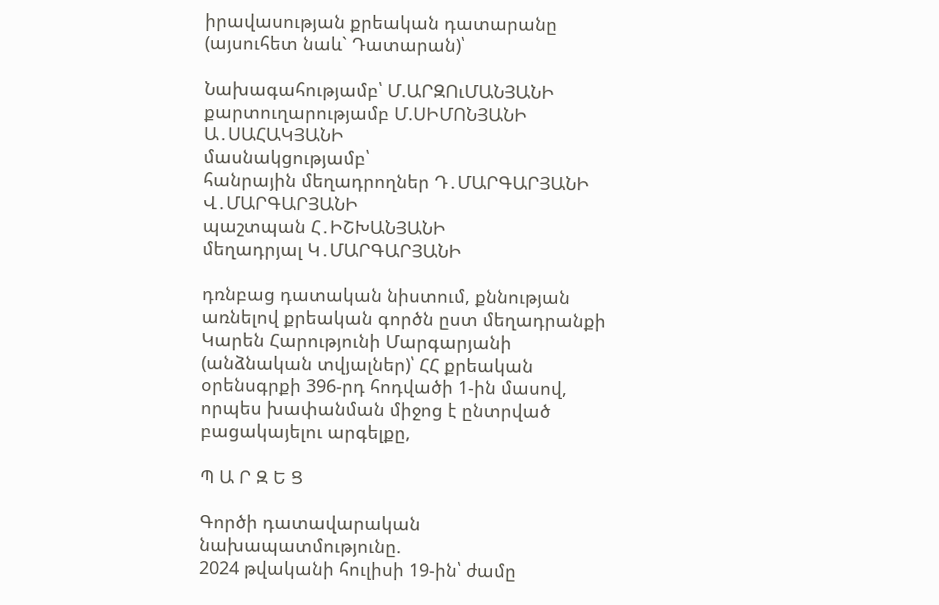իրավասության քրեական դատարանը (այսուհետ նաև` Դատարան)՝

Նախագահությամբ՝ Մ.ԱՐԶՈւՄԱՆՅԱՆԻ
քարտուղարությամբ Մ.ՍԻՄՈՆՅԱՆԻ
Ա․ՍԱՀԱԿՅԱՆԻ
մասնակցությամբ՝
հանրային մեղադրողներ Դ․ՄԱՐԳԱՐՅԱՆԻ
Վ․ՄԱՐԳԱՐՅԱՆԻ
պաշտպան Հ․ԻՇԽԱՆՅԱՆԻ
մեղադրյալ Կ․ՄԱՐԳԱՐՅԱՆԻ

դռնբաց դատական նիստում, քննության առնելով քրեական գործն ըստ մեղադրանքի Կարեն Հարությունի Մարգարյանի (անձնական տվյալներ)՝ ՀՀ քրեական օրենսգրքի 396-րդ հոդվածի 1-ին մասով, որպես խափանման միջոց է ընտրված բացակայելու արգելքը,

Պ Ա Ր Զ Ե Ց

Գործի դատավարական նախապատմությունը.
2024 թվականի հուլիսի 19-ին՝ ժամը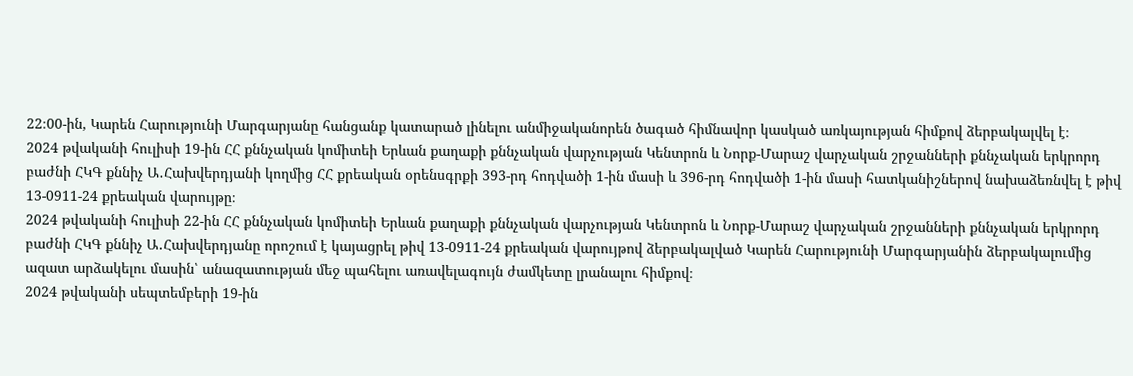22։00-ին, Կարեն Հարությունի Մարգարյանը հանցանք կատարած լինելու անմիջականորեն ծագած հիմնավոր կասկած առկայության հիմքով ձերբակալվել է։
2024 թվականի հուլիսի 19-ին ՀՀ քննչական կոմիտեի Երևան քաղաքի քննչական վարչության Կենտրոն և Նորք-Մարաշ վարչական շրջանների քննչական երկրորդ բաժնի ՀԿԳ քննիչ Ա․Հախվերդյանի կողմից ՀՀ քրեական օրենսգրքի 393-րդ հոդվածի 1-ին մասի և 396-րդ հոդվածի 1-ին մասի հատկանիշներով նախաձեռնվել է թիվ 13-0911-24 քրեական վարույթը։
2024 թվականի հուլիսի 22-ին ՀՀ քննչական կոմիտեի Երևան քաղաքի քննչական վարչության Կենտրոն և Նորք-Մարաշ վարչական շրջանների քննչական երկրորդ բաժնի ՀԿԳ քննիչ Ա․Հախվերդյանը որոշում է կայացրել թիվ 13-0911-24 քրեական վարույթով ձերբակալված Կարեն Հարությունի Մարգարյանին ձերբակալումից ազատ արձակելու մասին՝ անազատության մեջ պահելու առավելագույն ժամկետը լրանալու հիմքով։
2024 թվականի սեպտեմբերի 19-ին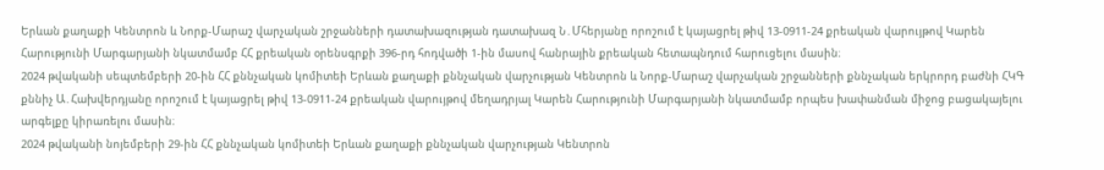Երևան քաղաքի Կենտրոն և Նորք-Մարաշ վարչական շրջանների դատախազության դատախազ Ն․Մհերյանը որոշում է կայացրել թիվ 13-0911-24 քրեական վարույթով Կարեն Հարությունի Մարգարյանի նկատմամբ ՀՀ քրեական օրենսգրքի 396-րդ հոդվածի 1-ին մասով հանրային քրեական հետապնդում հարուցելու մասին։
2024 թվականի սեպտեմբերի 20-ին ՀՀ քննչական կոմիտեի Երևան քաղաքի քննչական վարչության Կենտրոն և Նորք-Մարաշ վարչական շրջանների քննչական երկրորդ բաժնի ՀԿԳ քննիչ Ա․Հախվերդյանը որոշում է կայացրել թիվ 13-0911-24 քրեական վարույթով մեղադրյալ Կարեն Հարությունի Մարգարյանի նկատմամբ որպես խափանման միջոց բացակայելու արգելքը կիրառելու մասին։
2024 թվականի նոյեմբերի 29-ին ՀՀ քննչական կոմիտեի Երևան քաղաքի քննչական վարչության Կենտրոն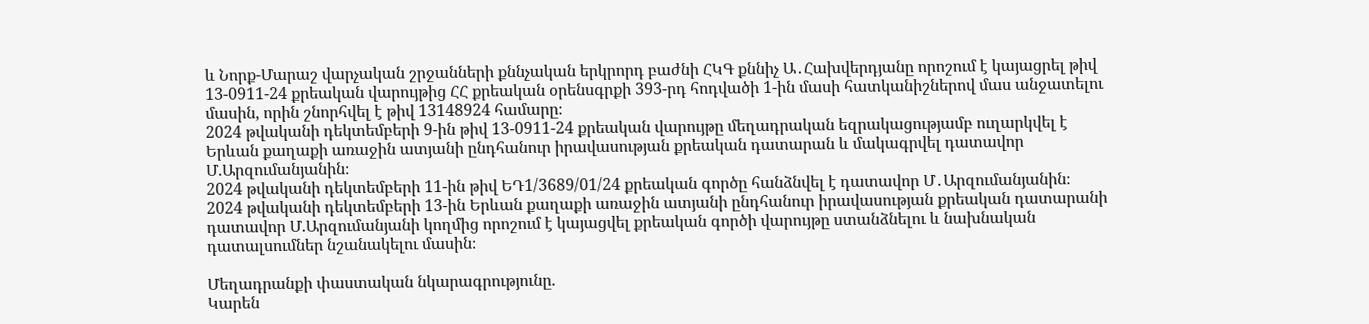և Նորք-Մարաշ վարչական շրջանների քննչական երկրորդ բաժնի ՀԿԳ քննիչ Ա․Հախվերդյանը որոշում է կայացրել թիվ 13-0911-24 քրեական վարույթից ՀՀ քրեական օրենսգրքի 393-րդ հոդվածի 1-ին մասի հատկանիշներով մաս անջատելու մասին, որին շնորհվել է թիվ 13148924 համարը։
2024 թվականի դեկտեմբերի 9-ին թիվ 13-0911-24 քրեական վարույթը մեղադրական եզրակացությամբ ուղարկվել է Երևան քաղաքի առաջին ատյանի ընդհանուր իրավասության քրեական դատարան և մակագրվել դատավոր Մ.Արզումանյանին։
2024 թվականի դեկտեմբերի 11-ին թիվ ԵԴ1/3689/01/24 քրեական գործը հանձնվել է դատավոր Մ․Արզումանյանին։
2024 թվականի դեկտեմբերի 13-ին Երևան քաղաքի առաջին ատյանի ընդհանուր իրավասության քրեական դատարանի դատավոր Մ.Արզումանյանի կողմից որոշում է կայացվել քրեական գործի վարույթը ստանձնելու և նախնական դատալսումներ նշանակելու մասին։

Մեղադրանքի փաստական նկարագրությունը.
Կարեն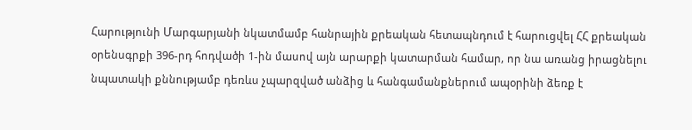Հարությունի Մարգարյանի նկատմամբ հանրային քրեական հետապնդում է հարուցվել ՀՀ քրեական օրենսգրքի 396-րդ հոդվածի 1-ին մասով այն արարքի կատարման համար, որ նա առանց իրացնելու նպատակի քննությամբ դեռևս չպարզված անձից և հանգամանքներում ապօրինի ձեռք է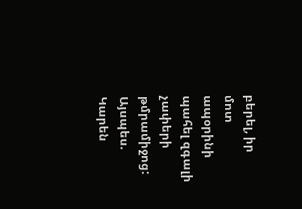բերել, իր մոտ ապօրինի պահել զգալի չափերի թմրամիջոց:
Այսպես. Կարեն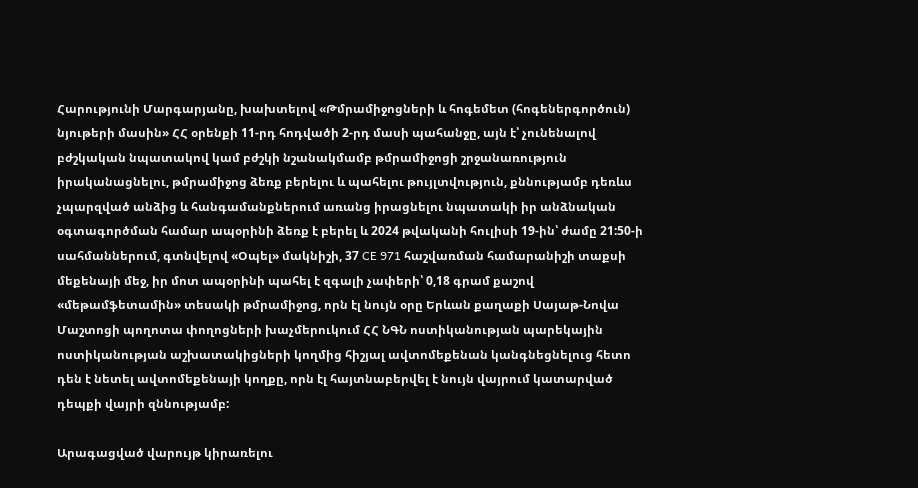Հարությունի Մարգարյանը, խախտելով «Թմրամիջոցների և հոգեմետ (հոգեներգործուն) նյութերի մասին» ՀՀ օրենքի 11-րդ հոդվածի 2-րդ մասի պահանջը, այն է՝ չունենալով բժշկական նպատակով կամ բժշկի նշանակմամբ թմրամիջոցի շրջանառություն իրականացնելու, թմրամիջոց ձեռք բերելու և պահելու թույլտվություն, քննությամբ դեռևս չպարզված անձից և հանգամանքներում առանց իրացնելու նպատակի իր անձնական օգտագործման համար ապօրինի ձեռք է բերել և 2024 թվականի հուլիսի 19-ին՝ ժամը 21:50-ի սահմաններում, գտնվելով «Օպել» մակնիշի, 37 CE 971 հաշվառման համարանիշի տաքսի մեքենայի մեջ, իր մոտ ապօրինի պահել է զգալի չափերի՝ 0,18 գրամ քաշով «մեթամֆետամին» տեսակի թմրամիջոց, որն էլ նույն օրը Երևան քաղաքի Սայաթ-Նովա Մաշտոցի պողոտա փողոցների խաչմերուկում ՀՀ ՆԳՆ ոստիկանության պարեկային ոստիկանության աշխատակիցների կողմից հիշյալ ավտոմեքենան կանգնեցնելուց հետո դեն է նետել ավտոմեքենայի կողքը, որն էլ հայտնաբերվել է նույն վայրում կատարված դեպքի վայրի զննությամբ:

Արագացված վարույթ կիրառելու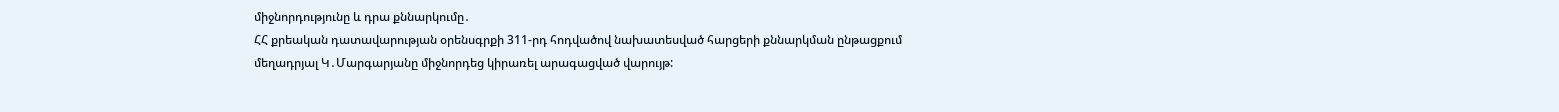միջնորդությունը և դրա քննարկումը․
ՀՀ քրեական դատավարության օրենսգրքի 311-րդ հոդվածով նախատեսված հարցերի քննարկման ընթացքում մեղադրյալ Կ․Մարգարյանը միջնորդեց կիրառել արագացված վարույթ: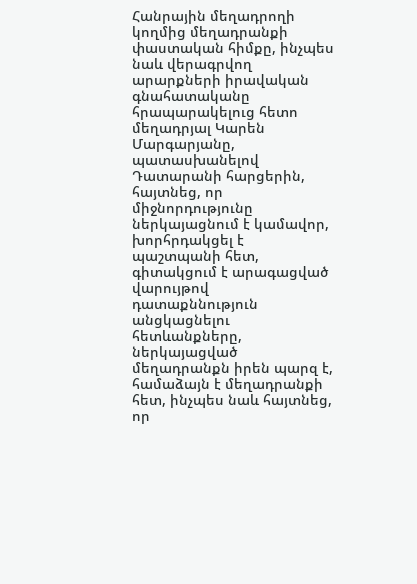Հանրային մեղադրողի կողմից մեղադրանքի փաստական հիմքը, ինչպես նաև վերագրվող արարքների իրավական գնահատականը հրապարակելուց հետո մեղադրյալ Կարեն Մարգարյանը, պատասխանելով Դատարանի հարցերին, հայտնեց, որ միջնորդությունը ներկայացնում է կամավոր, խորհրդակցել է պաշտպանի հետ, գիտակցում է արագացված վարույթով դատաքննություն անցկացնելու հետևանքները, ներկայացված մեղադրանքն իրեն պարզ է, համաձայն է մեղադրանքի հետ, ինչպես նաև հայտնեց, որ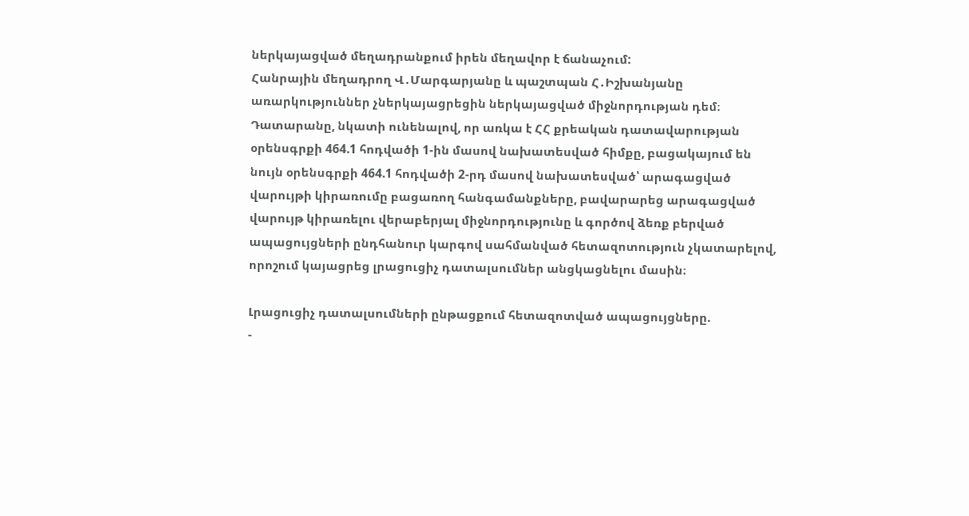ներկայացված մեղադրանքում իրեն մեղավոր է ճանաչում:
Հանրային մեղադրող Վ․Մարգարյանը և պաշտպան Հ․Իշխանյանը առարկություններ չներկայացրեցին ներկայացված միջնորդության դեմ։
Դատարանը, նկատի ունենալով, որ առկա է ՀՀ քրեական դատավարության օրենսգրքի 464.1 հոդվածի 1-ին մասով նախատեսված հիմքը, բացակայում են նույն օրենսգրքի 464.1 հոդվածի 2-րդ մասով նախատեսված՝ արագացված վարույթի կիրառումը բացառող հանգամանքները, բավարարեց արագացված վարույթ կիրառելու վերաբերյալ միջնորդությունը և գործով ձեռք բերված ապացույցների ընդհանուր կարգով սահմանված հետազոտություն չկատարելով, որոշում կայացրեց լրացուցիչ դատալսումներ անցկացնելու մասին։

Լրացուցիչ դատալսումների ընթացքում հետազոտված ապացույցները.
-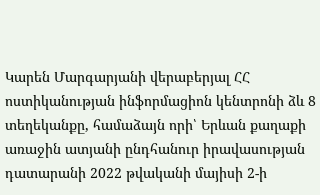Կարեն Մարգարյանի վերաբերյալ ՀՀ ոստիկանության ինֆորմացիոն կենտրոնի ձև 8 տեղեկանքը, համաձայն որի՝ Երևան քաղաքի առաջին ատյանի ընդհանուր իրավասության դատարանի 2022 թվականի մայիսի 2-ի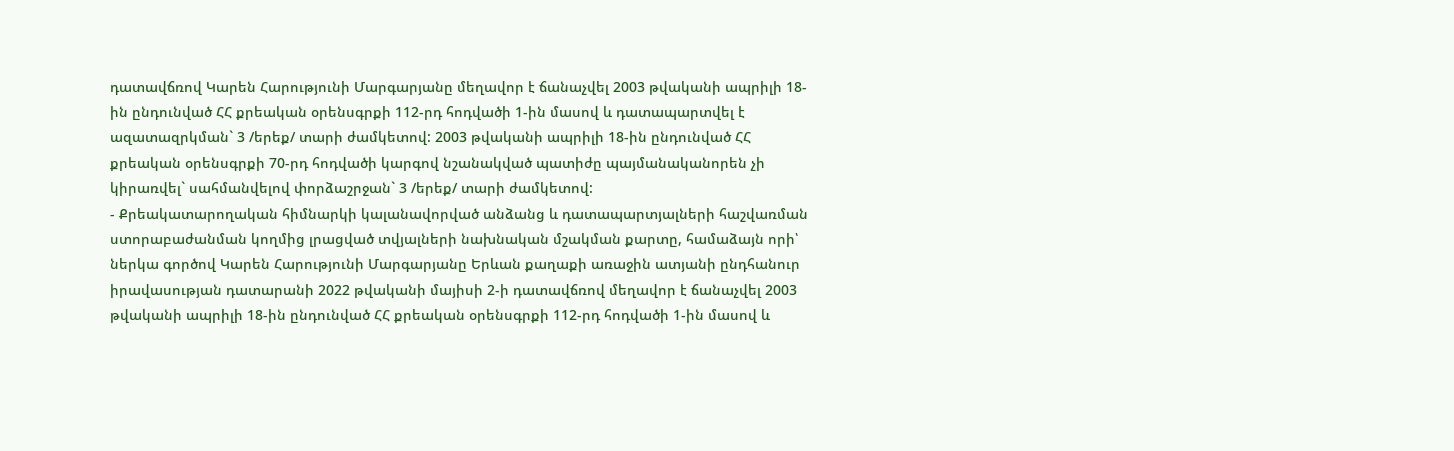դատավճռով Կարեն Հարությունի Մարգարյանը մեղավոր է ճանաչվել 2003 թվականի ապրիլի 18-ին ընդունված ՀՀ քրեական օրենսգրքի 112-րդ հոդվածի 1-ին մասով և դատապարտվել է ազատազրկման` 3 /երեք/ տարի ժամկետով: 2003 թվականի ապրիլի 18-ին ընդունված ՀՀ քրեական օրենսգրքի 70-րդ հոդվածի կարգով նշանակված պատիժը պայմանականորեն չի կիրառվել` սահմանվելով փորձաշրջան` 3 /երեք/ տարի ժամկետով:
- Քրեակատարողական հիմնարկի կալանավորված անձանց և դատապարտյալների հաշվառման ստորաբաժանման կողմից լրացված տվյալների նախնական մշակման քարտը, համաձայն որի՝ ներկա գործով Կարեն Հարությունի Մարգարյանը Երևան քաղաքի առաջին ատյանի ընդհանուր իրավասության դատարանի 2022 թվականի մայիսի 2-ի դատավճռով մեղավոր է ճանաչվել 2003 թվականի ապրիլի 18-ին ընդունված ՀՀ քրեական օրենսգրքի 112-րդ հոդվածի 1-ին մասով և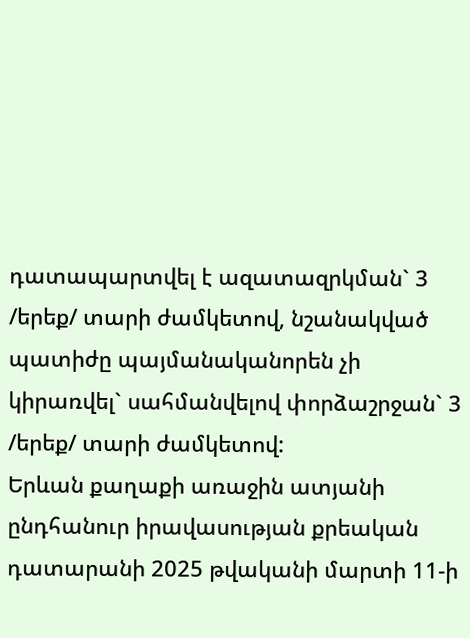դատապարտվել է ազատազրկման` 3 /երեք/ տարի ժամկետով, նշանակված պատիժը պայմանականորեն չի կիրառվել` սահմանվելով փորձաշրջան` 3 /երեք/ տարի ժամկետով:
Երևան քաղաքի առաջին ատյանի ընդհանուր իրավասության քրեական դատարանի 2025 թվականի մարտի 11-ի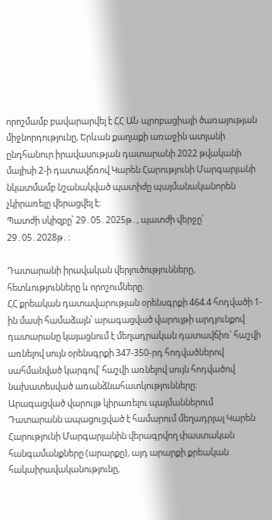որոշմամբ բավարարվել է ՀՀ ԱՆ պրոբացիայի ծառայության միջնորդությունը, Երևան քաղաքի առաջին ատյանի ընդհանուր իրավասության դատարանի 2022 թվականի մայիսի 2-ի դատավճռով Կարեն Հարությունի Մարգարյանի նկատմամբ նշանակված պատիժը պայմանականորեն չկիրառելը վերացվել է։
Պատժի սկիզբը՝ 29․05․2025թ․, պատժի վերջը՝ 29․05․2028թ․։

Դատարանի իրավական վերլուծությունները, հետևությունները և որոշումները.
ՀՀ քրեական դատավարության օրենսգրքի 464.4 հոդվածի 1-ին մասի համաձայն՝ արագացված վարույթի արդյունքով դատարանը կայացնում է մեղադրական դատավճիռ՝ հաշվի առնելով սույն օրենսգրքի 347-350-րդ հոդվածներով սահմանված կարգով՝ հաշվի առնելով սույն հոդվածով նախատեսված առանձնահատկությունները:
Արագացված վարույթ կիրառելու պայմաններում Դատարանն ապացուցված է համարում մեղադրյալ Կարեն Հարությունի Մարգարյանին վերագրվող փաստական հանգամանքները (արարքը), այդ արարքի քրեական հակաիրավականությունը,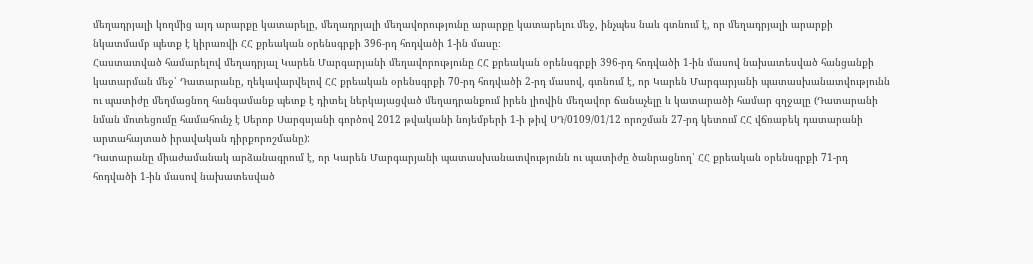մեղադրյալի կողմից այդ արարքը կատարելը, մեղադրյալի մեղավորությունը արարքը կատարելու մեջ, ինչպես նաև գտնում է, որ մեղադրյալի արարքի նկատմամբ պետք է կիրառվի ՀՀ քրեական օրենսգրքի 396-րդ հոդվածի 1-ին մասը։
Հաստատված համարելով մեղադրյալ Կարեն Մարգարյանի մեղավորությունը ՀՀ քրեական օրենսգրքի 396-րդ հոդվածի 1-ին մասով նախատեսված հանցանքի կատարման մեջ՝ Դատարանը, ղեկավարվելով ՀՀ քրեական օրենսգրքի 70-րդ հոդվածի 2-րդ մասով, գտնում է, որ Կարեն Մարգարյանի պատասխանատվությունն ու պատիժը մեղմացնող հանգամանք պետք է դիտել ներկայացված մեղադրանքում իրեն լիովին մեղավոր ճանաչելը և կատարածի համար զղջալը (Դատարանի նման մոտեցումը համահունչ է Սերոբ Սարգսյանի գործով 2012 թվականի նոյեմբերի 1-ի թիվ ՍԴ/0109/01/12 որոշման 27-րդ կետում ՀՀ վճռաբեկ դատարանի արտահայտած իրավական դիրքորոշմանը):
Դատարանը միաժամանակ արձանագրում է, որ Կարեն Մարգարյանի պատասխանատվությունն ու պատիժը ծանրացնող՝ ՀՀ քրեական օրենսգրքի 71-րդ հոդվածի 1-ին մասով նախատեսված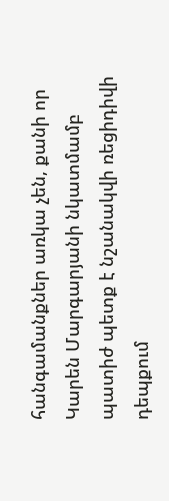հանգամանքներ առկա չեն, քանի որ Կարեն Մարգարյանի նկատմամբ պատիժ պետք է նշանակվի ռեցիդիվի դեպքում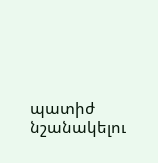պատիժ նշանակելու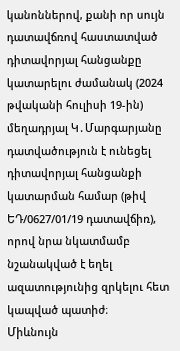կանոններով, քանի որ սույն դատավճռով հաստատված դիտավորյալ հանցանքը կատարելու ժամանակ (2024 թվականի հուլիսի 19-ին) մեղադրյալ Կ․Մարգարյանը դատվածություն է ունեցել դիտավորյալ հանցանքի կատարման համար (թիվ ԵԴ/0627/01/19 դատավճիռ), որով նրա նկատմամբ նշանակված է եղել ազատությունից զրկելու հետ կապված պատիժ։
Միևնույն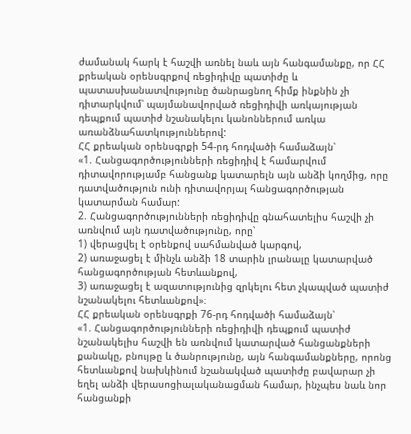ժամանակ հարկ է հաշվի առնել նաև այն հանգամանքը, որ ՀՀ քրեական օրենսգրքով ռեցիդիվը պատիժը և պատասխանատվությունը ծանրացնող հիմք ինքնին չի դիտարկվում՝ պայմանավորված ռեցիդիվի առկայության դեպքում պատիժ նշանակելու կանոններում առկա առանձնահատկություններով:
ՀՀ քրեական օրենսգրքի 54-րդ հոդվածի համաձայն՝
«1. Հանցագործությունների ռեցիդիվ է համարվում դիտավորությամբ հանցանք կատարելն այն անձի կողմից, որը դատվածություն ունի դիտավորյալ հանցագործության կատարման համար:
2. Հանցագործությունների ռեցիդիվը գնահատելիս հաշվի չի առնվում այն դատվածությունը, որը՝
1) վերացվել է օրենքով սահմանված կարգով,
2) առաջացել է մինչև անձի 18 տարին լրանալը կատարված հանցագործության հետևանքով,
3) առաջացել է ազատությունից զրկելու հետ չկապված պատիժ նշանակելու հետևանքով»։
ՀՀ քրեական օրենսգրքի 76-րդ հոդվածի համաձայն՝
«1. Հանցագործությունների ռեցիդիվի դեպքում պատիժ նշանակելիս հաշվի են առնվում կատարված հանցանքների քանակը, բնույթը և ծանրությունը, այն հանգամանքները, որոնց հետևանքով նախկինում նշանակված պատիժը բավարար չի եղել անձի վերասոցիալականացման համար, ինչպես նաև նոր հանցանքի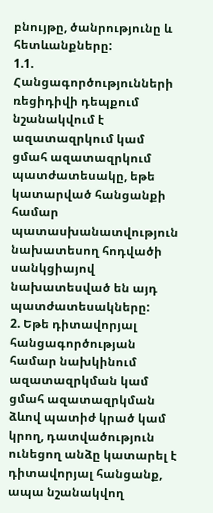բնույթը, ծանրությունը և հետևանքները:
1.1. Հանցագործությունների ռեցիդիվի դեպքում նշանակվում է ազատազրկում կամ ցմահ ազատազրկում պատժատեսակը, եթե կատարված հանցանքի համար պատասխանատվություն նախատեսող հոդվածի սանկցիայով նախատեսված են այդ պատժատեսակները:
2. Եթե դիտավորյալ հանցագործության համար նախկինում ազատազրկման կամ ցմահ ազատազրկման ձևով պատիժ կրած կամ կրող, դատվածություն ունեցող անձը կատարել է դիտավորյալ հանցանք, ապա նշանակվող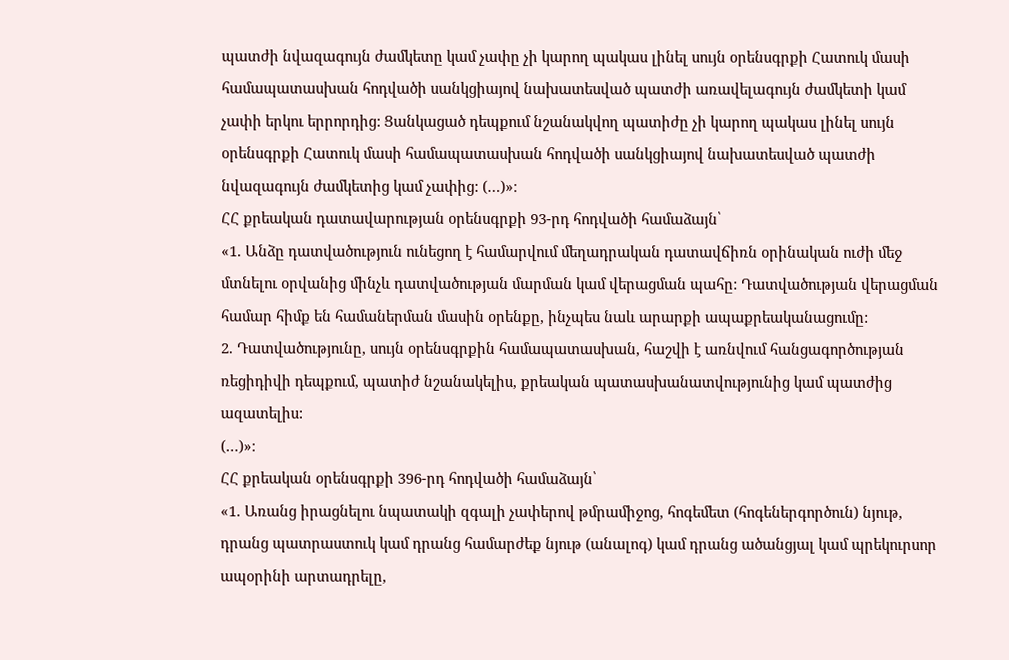պատժի նվազագույն ժամկետը կամ չափը չի կարող պակաս լինել սույն օրենսգրքի Հատուկ մասի համապատասխան հոդվածի սանկցիայով նախատեսված պատժի առավելագույն ժամկետի կամ չափի երկու երրորդից: Ցանկացած դեպքում նշանակվող պատիժը չի կարող պակաս լինել սույն օրենսգրքի Հատուկ մասի համապատասխան հոդվածի սանկցիայով նախատեսված պատժի նվազագույն ժամկետից կամ չափից: (…)»։
ՀՀ քրեական դատավարության օրենսգրքի 93-րդ հոդվածի համաձայն՝
«1. Անձը դատվածություն ունեցող է համարվում մեղադրական դատավճիռն օրինական ուժի մեջ մտնելու օրվանից մինչև դատվածության մարման կամ վերացման պահը: Դատվածության վերացման համար հիմք են համաներման մասին օրենքը, ինչպես նաև արարքի ապաքրեականացումը:
2. Դատվածությունը, սույն օրենսգրքին համապատասխան, հաշվի է առնվում հանցագործության ռեցիդիվի դեպքում, պատիժ նշանակելիս, քրեական պատասխանատվությունից կամ պատժից ազատելիս:
(…)»։
ՀՀ քրեական օրենսգրքի 396-րդ հոդվածի համաձայն՝
«1. Առանց իրացնելու նպատակի զգալի չափերով թմրամիջոց, հոգեմետ (հոգեներգործուն) նյութ, դրանց պատրաստուկ կամ դրանց համարժեք նյութ (անալոգ) կամ դրանց ածանցյալ կամ պրեկուրսոր ապօրինի արտադրելը,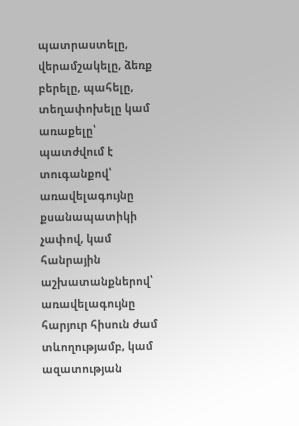պատրաստելը, վերամշակելը, ձեռք բերելը, պահելը, տեղափոխելը կամ առաքելը՝
պատժվում է տուգանքով՝ առավելագույնը քսանապատիկի չափով, կամ հանրային աշխատանքներով՝ առավելագույնը հարյուր հիսուն ժամ տևողությամբ, կամ ազատության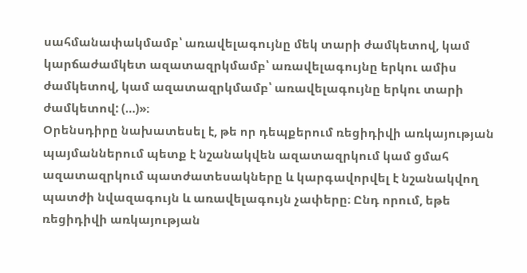սահմանափակմամբ՝ առավելագույնը մեկ տարի ժամկետով, կամ կարճաժամկետ ազատազրկմամբ՝ առավելագույնը երկու ամիս ժամկետով, կամ ազատազրկմամբ՝ առավելագույնը երկու տարի ժամկետով: (…)»։
Օրենսդիրը նախատեսել է, թե որ դեպքերում ռեցիդիվի առկայության պայմաններում պետք է նշանակվեն ազատազրկում կամ ցմահ ազատազրկում պատժատեսակները և կարգավորվել է նշանակվող պատժի նվազագույն և առավելագույն չափերը։ Ընդ որում, եթե ռեցիդիվի առկայության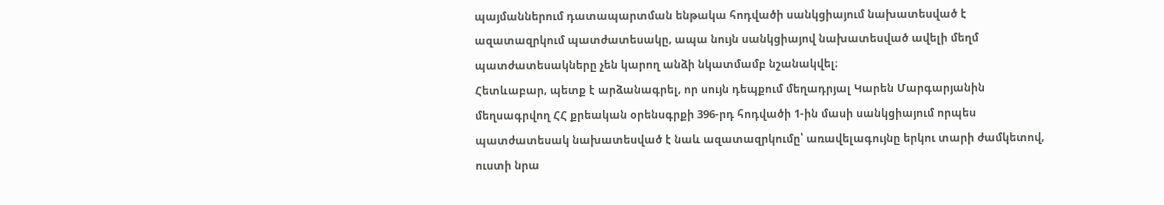պայմաններում դատապարտման ենթակա հոդվածի սանկցիայում նախատեսված է ազատազրկում պատժատեսակը, ապա նույն սանկցիայով նախատեսված ավելի մեղմ պատժատեսակները չեն կարող անձի նկատմամբ նշանակվել։
Հետևաբար, պետք է արձանագրել, որ սույն դեպքում մեղադրյալ Կարեն Մարգարյանին մեղսագրվող ՀՀ քրեական օրենսգրքի 396-րդ հոդվածի 1-ին մասի սանկցիայում որպես պատժատեսակ նախատեսված է նաև ազատազրկումը՝ առավելագույնը երկու տարի ժամկետով, ուստի նրա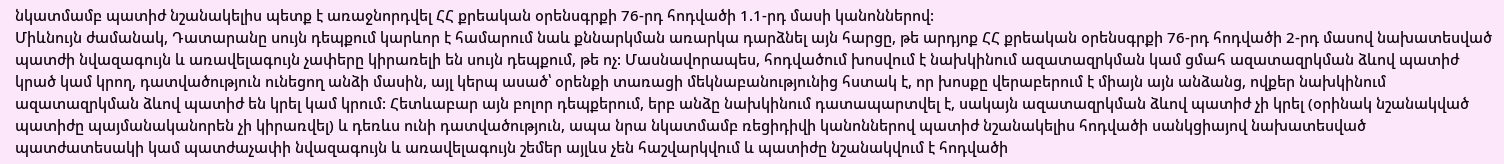նկատմամբ պատիժ նշանակելիս պետք է առաջնորդվել ՀՀ քրեական օրենսգրքի 76-րդ հոդվածի 1.1-րդ մասի կանոններով:
Միևնույն ժամանակ, Դատարանը սույն դեպքում կարևոր է համարում նաև քննարկման առարկա դարձնել այն հարցը, թե արդյոք ՀՀ քրեական օրենսգրքի 76-րդ հոդվածի 2-րդ մասով նախատեսված պատժի նվազագույն և առավելագույն չափերը կիրառելի են սույն դեպքում, թե ոչ: Մասնավորապես, հոդվածում խոսվում է նախկինում ազատազրկման կամ ցմահ ազատազրկման ձևով պատիժ կրած կամ կրող, դատվածություն ունեցող անձի մասին, այլ կերպ ասած՝ օրենքի տառացի մեկնաբանությունից հստակ է, որ խոսքը վերաբերում է միայն այն անձանց, ովքեր նախկինում ազատազրկման ձևով պատիժ են կրել կամ կրում: Հետևաբար այն բոլոր դեպքերում, երբ անձը նախկինում դատապարտվել է, սակայն ազատազրկման ձևով պատիժ չի կրել (օրինակ նշանակված պատիժը պայմանականորեն չի կիրառվել) և դեռևս ունի դատվածություն, ապա նրա նկատմամբ ռեցիդիվի կանոններով պատիժ նշանակելիս հոդվածի սանկցիայով նախատեսված պատժատեսակի կամ պատժաչափի նվազագույն և առավելագույն շեմեր այլևս չեն հաշվարկվում և պատիժը նշանակվում է հոդվածի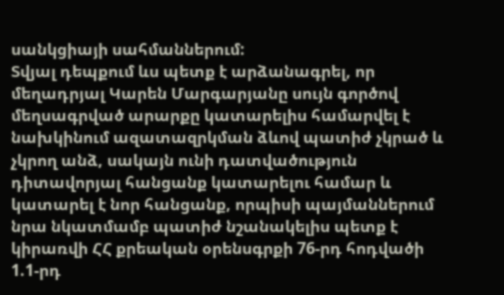սանկցիայի սահմաններում:
Տվյալ դեպքում ևս պետք է արձանագրել, որ մեղադրյալ Կարեն Մարգարյանը սույն գործով մեղսագրված արարքը կատարելիս համարվել է նախկինում ազատազրկման ձևով պատիժ չկրած և չկրող անձ, սակայն ունի դատվածություն դիտավորյալ հանցանք կատարելու համար և կատարել է նոր հանցանք, որպիսի պայմաններում նրա նկատմամբ պատիժ նշանակելիս պետք է կիրառվի ՀՀ քրեական օրենսգրքի 76-րդ հոդվածի 1.1-րդ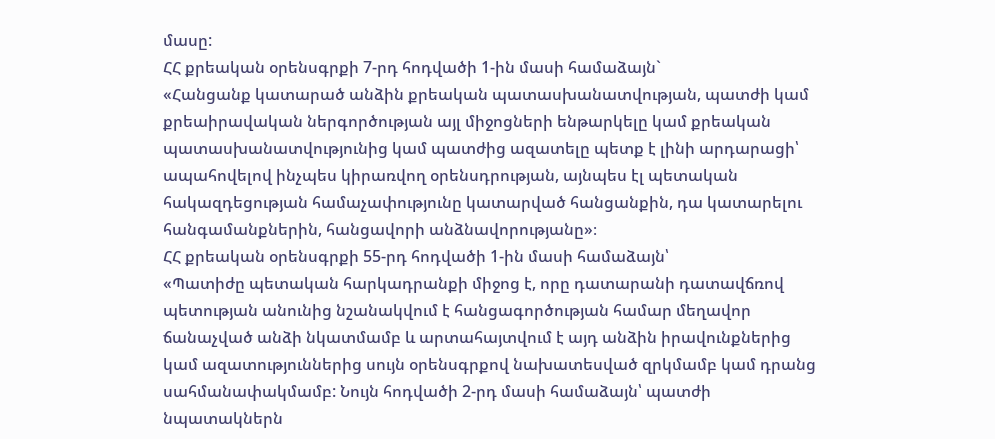մասը:
ՀՀ քրեական օրենսգրքի 7-րդ հոդվածի 1-ին մասի համաձայն`
«Հանցանք կատարած անձին քրեական պատասխանատվության, պատժի կամ քրեաիրավական ներգործության այլ միջոցների ենթարկելը կամ քրեական պատասխանատվությունից կամ պատժից ազատելը պետք է լինի արդարացի՝ ապահովելով ինչպես կիրառվող օրենսդրության, այնպես էլ պետական հակազդեցության համաչափությունը կատարված հանցանքին, դա կատարելու հանգամանքներին, հանցավորի անձնավորությանը»։
ՀՀ քրեական օրենսգրքի 55-րդ հոդվածի 1-ին մասի համաձայն՝
«Պատիժը պետական հարկադրանքի միջոց է, որը դատարանի դատավճռով պետության անունից նշանակվում է հանցագործության համար մեղավոր ճանաչված անձի նկատմամբ և արտահայտվում է այդ անձին իրավունքներից կամ ազատություններից սույն օրենսգրքով նախատեսված զրկմամբ կամ դրանց սահմանափակմամբ: Նույն հոդվածի 2-րդ մասի համաձայն՝ պատժի նպատակներն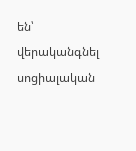են՝ վերականգնել սոցիալական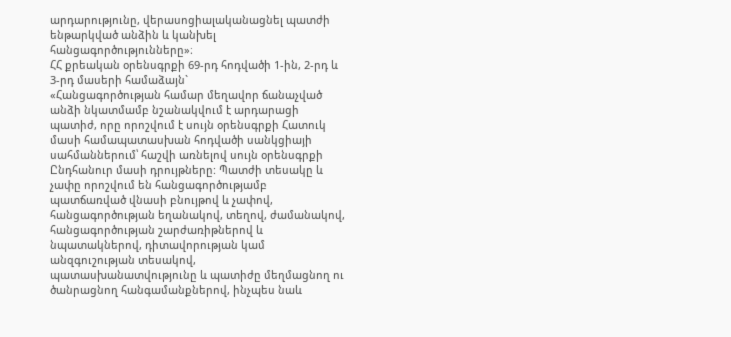արդարությունը, վերասոցիալականացնել պատժի ենթարկված անձին և կանխել հանցագործությունները»։
ՀՀ քրեական օրենսգրքի 69-րդ հոդվածի 1-ին, 2-րդ և 3-րդ մասերի համաձայն`
«Հանցագործության համար մեղավոր ճանաչված անձի նկատմամբ նշանակվում է արդարացի պատիժ, որը որոշվում է սույն օրենսգրքի Հատուկ մասի համապատասխան հոդվածի սանկցիայի սահմաններում՝ հաշվի առնելով սույն օրենսգրքի Ընդհանուր մասի դրույթները: Պատժի տեսակը և չափը որոշվում են հանցագործությամբ պատճառված վնասի բնույթով և չափով, հանցագործության եղանակով, տեղով, ժամանակով, հանցագործության շարժառիթներով և նպատակներով, դիտավորության կամ անզգուշության տեսակով, պատասխանատվությունը և պատիժը մեղմացնող ու ծանրացնող հանգամանքներով, ինչպես նաև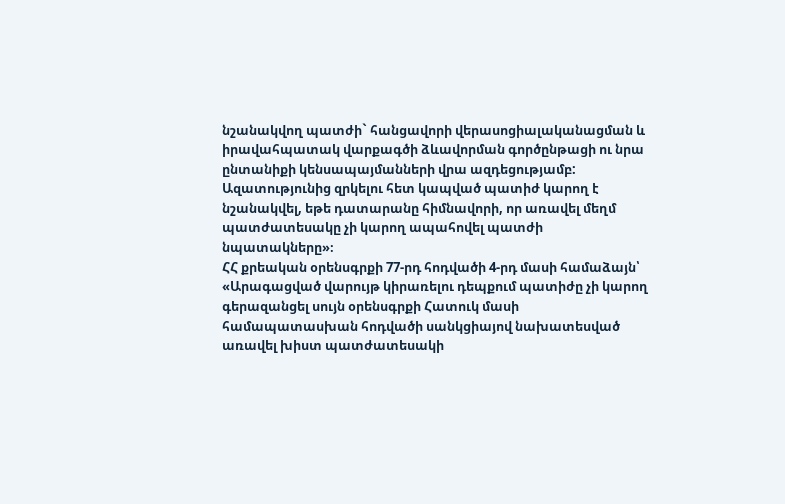նշանակվող պատժի` հանցավորի վերասոցիալականացման և իրավահպատակ վարքագծի ձևավորման գործընթացի ու նրա ընտանիքի կենսապայմանների վրա ազդեցությամբ: Ազատությունից զրկելու հետ կապված պատիժ կարող է նշանակվել, եթե դատարանը հիմնավորի, որ առավել մեղմ պատժատեսակը չի կարող ապահովել պատժի նպատակները»։
ՀՀ քրեական օրենսգրքի 77-րդ հոդվածի 4-րդ մասի համաձայն՝
«Արագացված վարույթ կիրառելու դեպքում պատիժը չի կարող գերազանցել սույն օրենսգրքի Հատուկ մասի համապատասխան հոդվածի սանկցիայով նախատեսված առավել խիստ պատժատեսակի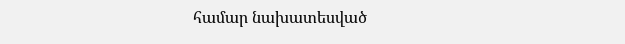համար նախատեսված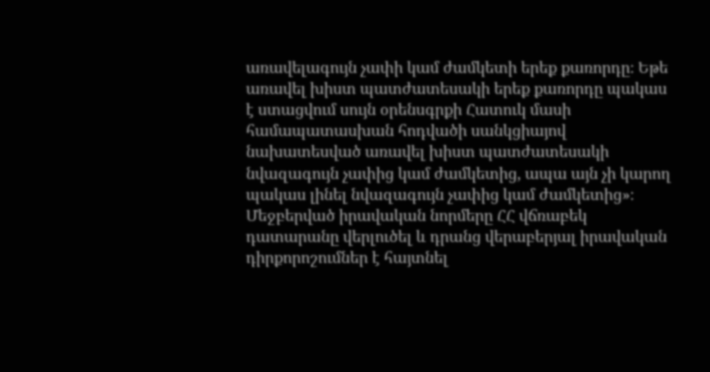առավելագույն չափի կամ ժամկետի երեք քառորդը։ Եթե առավել խիստ պատժատեսակի երեք քառորդը պակաս է ստացվում սույն օրենսգրքի Հատուկ մասի համապատասխան հոդվածի սանկցիայով նախատեսված առավել խիստ պատժատեսակի նվազագույն չափից կամ ժամկետից, ապա այն չի կարող պակաս լինել նվազագույն չափից կամ ժամկետից»։
Մեջբերված իրավական նորմերը ՀՀ վճռաբեկ դատարանը վերլուծել և դրանց վերաբերյալ իրավական դիրքորոշումներ է հայտնել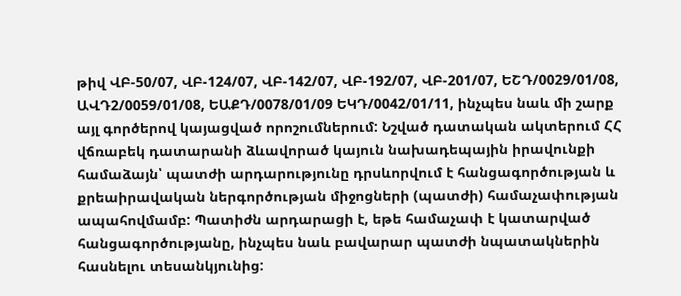թիվ ՎԲ-50/07, ՎԲ-124/07, ՎԲ-142/07, ՎԲ-192/07, ՎԲ-201/07, ԵՇԴ/0029/01/08, ԱՎԴ2/0059/01/08, ԵԱՔԴ/0078/01/09 ԵԿԴ/0042/01/11, ինչպես նաև մի շարք այլ գործերով կայացված որոշումներում: Նշված դատական ակտերում ՀՀ վճռաբեկ դատարանի ձևավորած կայուն նախադեպային իրավունքի համաձայն՝ պատժի արդարությունը դրսևորվում է հանցագործության և քրեաիրավական ներգործության միջոցների (պատժի) համաչափության ապահովմամբ: Պատիժն արդարացի է, եթե համաչափ է կատարված հանցագործությանը, ինչպես նաև բավարար պատժի նպատակներին հասնելու տեսանկյունից: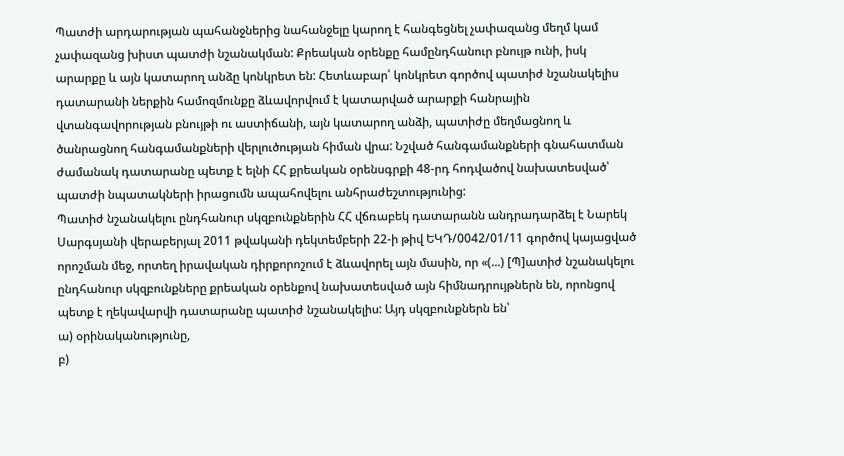Պատժի արդարության պահանջներից նահանջելը կարող է հանգեցնել չափազանց մեղմ կամ չափազանց խիստ պատժի նշանակման: Քրեական օրենքը համընդհանուր բնույթ ունի, իսկ արարքը և այն կատարող անձը կոնկրետ են: Հետևաբար՝ կոնկրետ գործով պատիժ նշանակելիս դատարանի ներքին համոզմունքը ձևավորվում է կատարված արարքի հանրային վտանգավորության բնույթի ու աստիճանի, այն կատարող անձի, պատիժը մեղմացնող և ծանրացնող հանգամանքների վերլուծության հիման վրա: Նշված հանգամանքների գնահատման ժամանակ դատարանը պետք է ելնի ՀՀ քրեական օրենսգրքի 48-րդ հոդվածով նախատեսված՝ պատժի նպատակների իրացումն ապահովելու անհրաժեշտությունից:
Պատիժ նշանակելու ընդհանուր սկզբունքներին ՀՀ վճռաբեկ դատարանն անդրադարձել է Նարեկ Սարգսյանի վերաբերյալ 2011 թվականի դեկտեմբերի 22-ի թիվ ԵԿԴ/0042/01/11 գործով կայացված որոշման մեջ, որտեղ իրավական դիրքորոշում է ձևավորել այն մասին, որ «(...) [Պ]ատիժ նշանակելու ընդհանուր սկզբունքները քրեական օրենքով նախատեսված այն հիմնադրույթներն են, որոնցով պետք է ղեկավարվի դատարանը պատիժ նշանակելիս: Այդ սկզբունքներն են՝
ա) օրինականությունը,
բ)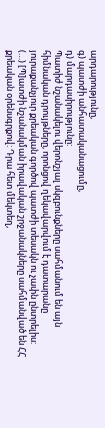արդարությունը,
գ) պատժի անհատականացումը,
դ) մարդասիրությունը:
Պատիժ նշանակելու վերոնշյալ սկզբունքները սահմանում են այն հիմնական դրույթները, որոնցով ղեկավարվում է դատարանը յուրաքանչյուր քրեական գործով պատժի տեսակն ու չափն ընտրելիս:
(…) [Պ]ատժի նշանակման իրավական շրջանակները սահմանված են ՀՀ քրեական օրենսգրքով: Դրա հետ մեկտեղ,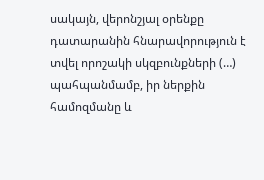սակայն, վերոնշյալ օրենքը դատարանին հնարավորություն է տվել որոշակի սկզբունքների (…) պահպանմամբ, իր ներքին համոզմանը և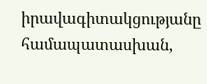իրավագիտակցությանը համապատասխան,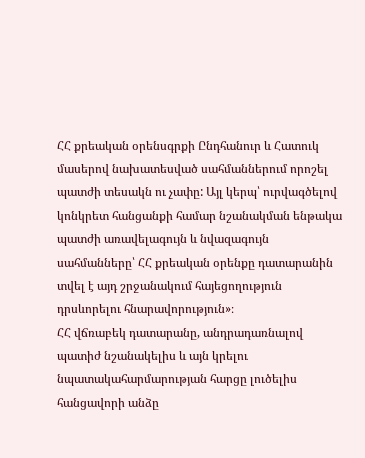ՀՀ քրեական օրենսգրքի Ընդհանուր և Հատուկ մասերով նախատեսված սահմաններում որոշել պատժի տեսակն ու չափը: Այլ կերպ՝ ուրվագծելով կոնկրետ հանցանքի համար նշանակման ենթակա պատժի առավելագույն և նվազագույն սահմանները՝ ՀՀ քրեական օրենքը դատարանին տվել է այդ շրջանակում հայեցողություն դրսևորելու հնարավորություն»։
ՀՀ վճռաբեկ դատարանը, անդրադառնալով պատիժ նշանակելիս և այն կրելու նպատակահարմարության հարցը լուծելիս հանցավորի անձը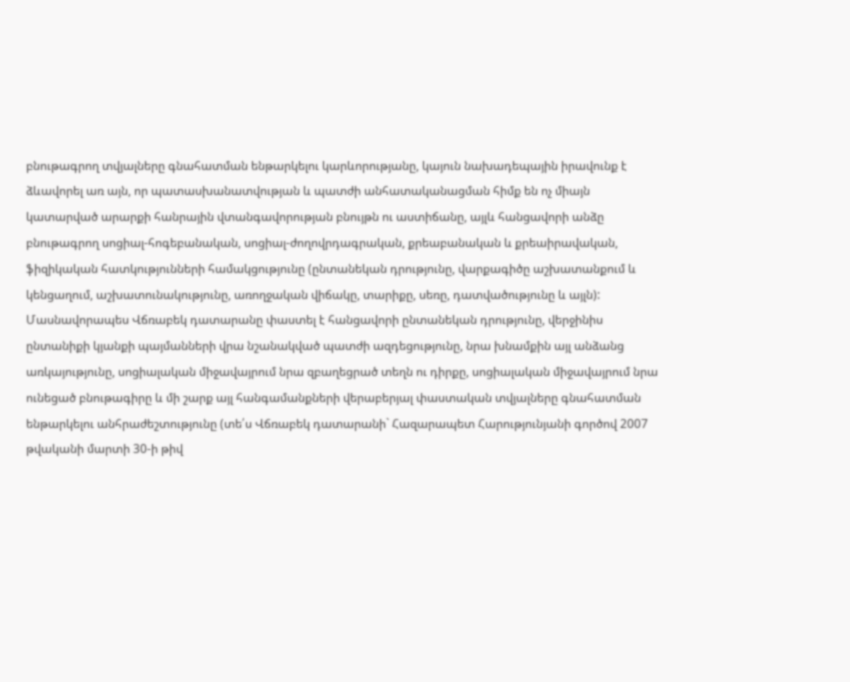բնութագրող տվյալները գնահատման ենթարկելու կարևորությանը, կայուն նախադեպային իրավունք է ձևավորել առ այն, որ պատասխանատվության և պատժի անհատականացման հիմք են ոչ միայն կատարված արարքի հանրային վտանգավորության բնույթն ու աստիճանը, այլև հանցավորի անձը բնութագրող սոցիալ-հոգեբանական, սոցիալ-ժողովրդագրական, քրեաբանական և քրեաիրավական, ֆիզիկական հատկությունների համակցությունը (ընտանեկան դրությունը, վարքագիծը աշխատանքում և կենցաղում, աշխատունակությունը, առողջական վիճակը, տարիքը, սեռը, դատվածությունը և այլն): Մասնավորապես Վճռաբեկ դատարանը փաստել է հանցավորի ընտանեկան դրությունը, վերջինիս ընտանիքի կյանքի պայմանների վրա նշանակված պատժի ազդեցությունը, նրա խնամքին այլ անձանց առկայությունը, սոցիալական միջավայրում նրա զբաղեցրած տեղն ու դիրքը, սոցիալական միջավայրում նրա ունեցած բնութագիրը և մի շարք այլ հանգամանքների վերաբերյալ փաստական տվյալները գնահատման ենթարկելու անհրաժեշտությունը (տե՛ս Վճռաբեկ դատարանի` Հազարապետ Հարությունյանի գործով 2007 թվականի մարտի 30-ի թիվ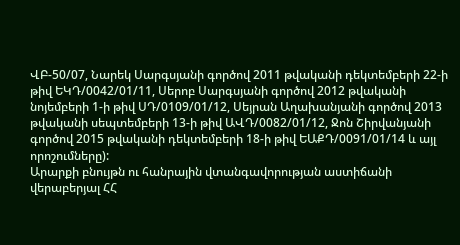ՎԲ-50/07, Նարեկ Սարգսյանի գործով 2011 թվականի դեկտեմբերի 22-ի թիվ ԵԿԴ/0042/01/11, Սերոբ Սարգսյանի գործով 2012 թվականի նոյեմբերի 1-ի թիվ ՍԴ/0109/01/12, Սեյրան Աղախանյանի գործով 2013 թվականի սեպտեմբերի 13-ի թիվ ԱՎԴ/0082/01/12, Ջոն Շիրվանյանի գործով 2015 թվականի դեկտեմբերի 18-ի թիվ ԵԱՔԴ/0091/01/14 և այլ որոշումները):
Արարքի բնույթն ու հանրային վտանգավորության աստիճանի վերաբերյալ ՀՀ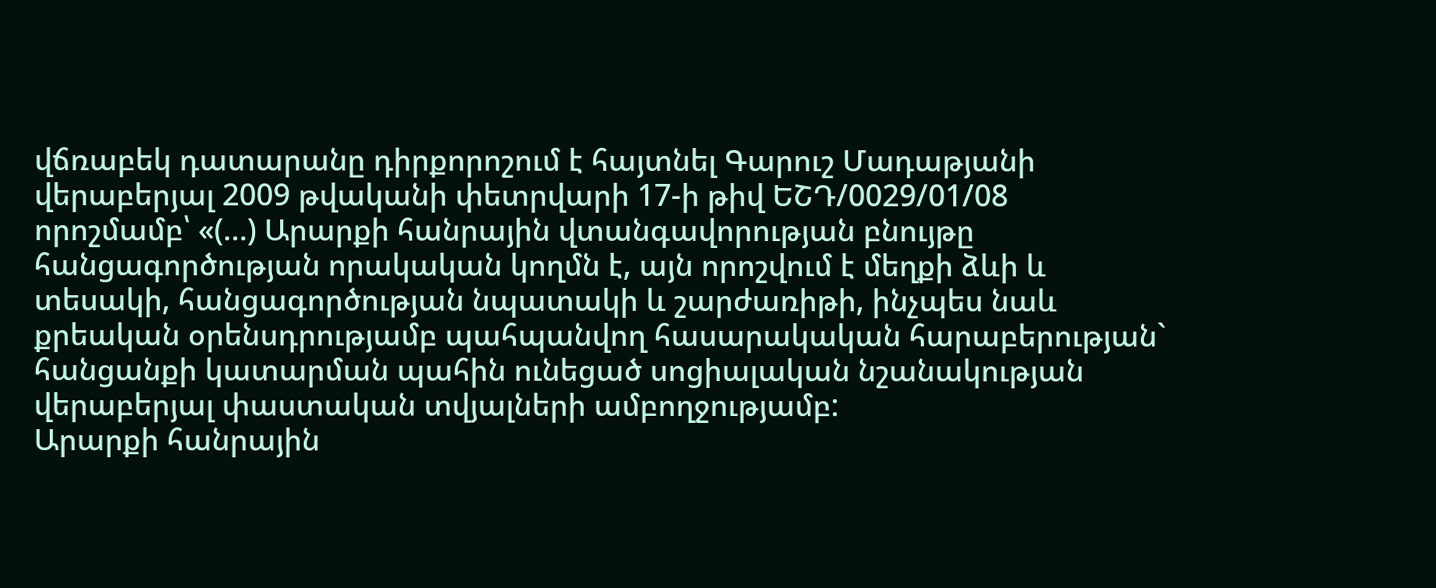վճռաբեկ դատարանը դիրքորոշում է հայտնել Գարուշ Մադաթյանի վերաբերյալ 2009 թվականի փետրվարի 17-ի թիվ ԵՇԴ/0029/01/08 որոշմամբ՝ «(…) Արարքի հանրային վտանգավորության բնույթը հանցագործության որակական կողմն է, այն որոշվում է մեղքի ձևի և տեսակի, հանցագործության նպատակի և շարժառիթի, ինչպես նաև քրեական օրենսդրությամբ պահպանվող հասարակական հարաբերության` հանցանքի կատարման պահին ունեցած սոցիալական նշանակության վերաբերյալ փաստական տվյալների ամբողջությամբ:
Արարքի հանրային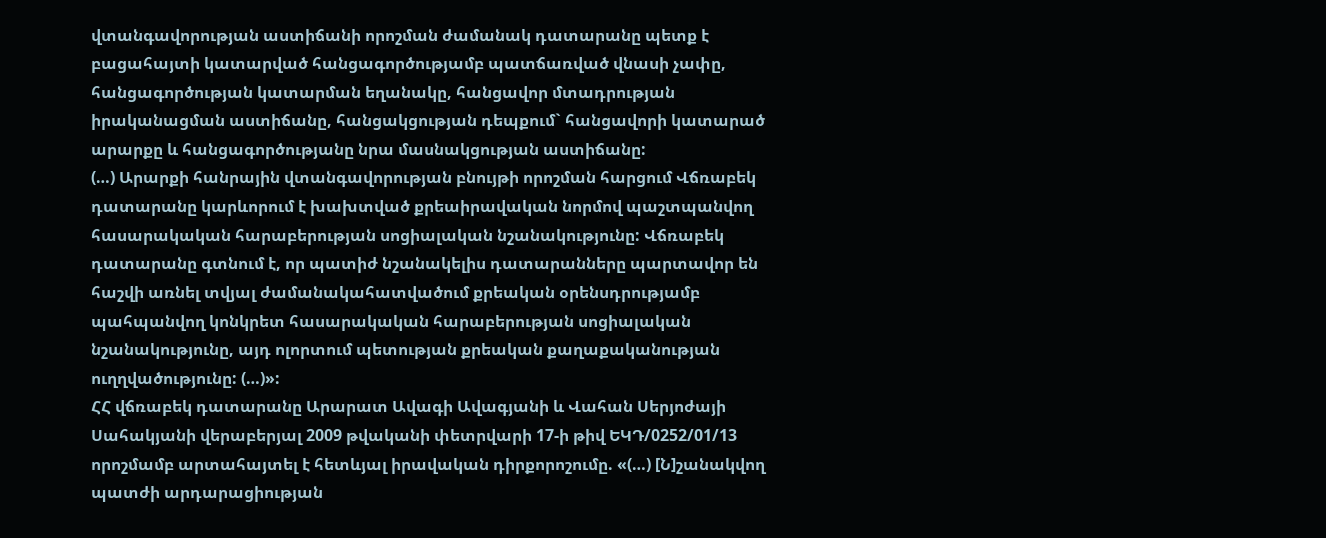վտանգավորության աստիճանի որոշման ժամանակ դատարանը պետք է բացահայտի կատարված հանցագործությամբ պատճառված վնասի չափը, հանցագործության կատարման եղանակը, հանցավոր մտադրության իրականացման աստիճանը, հանցակցության դեպքում` հանցավորի կատարած արարքը և հանցագործությանը նրա մասնակցության աստիճանը:
(…) Արարքի հանրային վտանգավորության բնույթի որոշման հարցում Վճռաբեկ դատարանը կարևորում է խախտված քրեաիրավական նորմով պաշտպանվող հասարակական հարաբերության սոցիալական նշանակությունը: Վճռաբեկ դատարանը գտնում է, որ պատիժ նշանակելիս դատարանները պարտավոր են հաշվի առնել տվյալ ժամանակահատվածում քրեական օրենսդրությամբ պահպանվող կոնկրետ հասարակական հարաբերության սոցիալական նշանակությունը, այդ ոլորտում պետության քրեական քաղաքականության ուղղվածությունը: (…)»:
ՀՀ վճռաբեկ դատարանը Արարատ Ավագի Ավագյանի և Վահան Սերյոժայի Սահակյանի վերաբերյալ 2009 թվականի փետրվարի 17-ի թիվ ԵԿԴ/0252/01/13 որոշմամբ արտահայտել է հետևյալ իրավական դիրքորոշումը. «(…) [Ն]շանակվող պատժի արդարացիության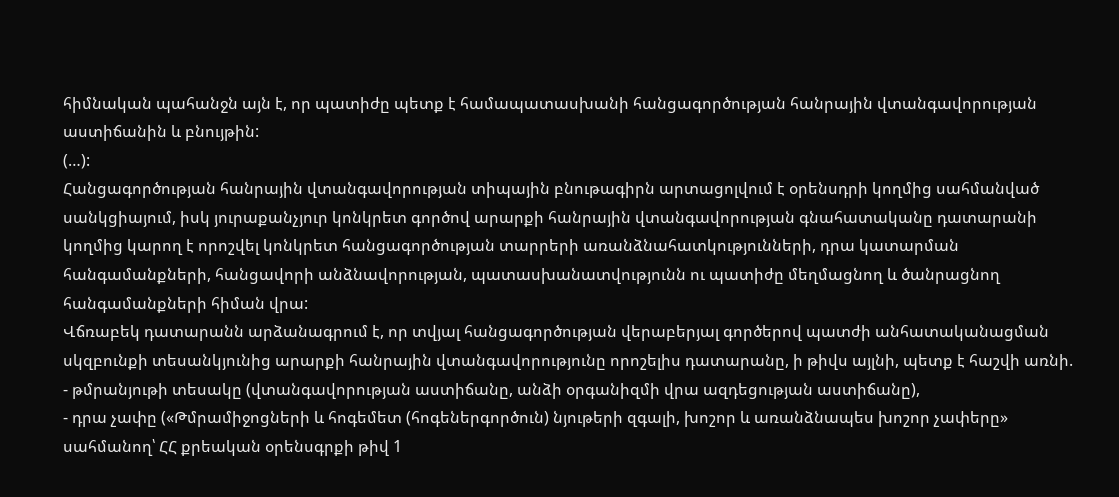հիմնական պահանջն այն է, որ պատիժը պետք է համապատասխանի հանցագործության հանրային վտանգավորության աստիճանին և բնույթին:
(…):
Հանցագործության հանրային վտանգավորության տիպային բնութագիրն արտացոլվում է օրենսդրի կողմից սահմանված սանկցիայում, իսկ յուրաքանչյուր կոնկրետ գործով արարքի հանրային վտանգավորության գնահատականը դատարանի կողմից կարող է որոշվել կոնկրետ հանցագործության տարրերի առանձնահատկությունների, դրա կատարման հանգամանքների, հանցավորի անձնավորության, պատասխանատվությունն ու պատիժը մեղմացնող և ծանրացնող հանգամանքների հիման վրա:
Վճռաբեկ դատարանն արձանագրում է, որ տվյալ հանցագործության վերաբերյալ գործերով պատժի անհատականացման սկզբունքի տեսանկյունից արարքի հանրային վտանգավորությունը որոշելիս դատարանը, ի թիվս այլնի, պետք է հաշվի առնի.
- թմրանյութի տեսակը (վտանգավորության աստիճանը, անձի օրգանիզմի վրա ազդեցության աստիճանը),
- դրա չափը («Թմրամիջոցների և հոգեմետ (հոգեներգործուն) նյութերի զգալի, խոշոր և առանձնապես խոշոր չափերը» սահմանող՝ ՀՀ քրեական օրենսգրքի թիվ 1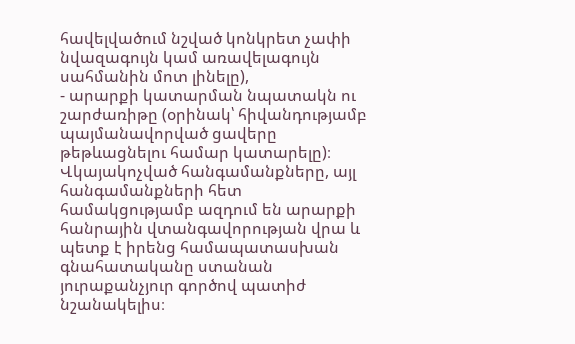հավելվածում նշված կոնկրետ չափի նվազագույն կամ առավելագույն սահմանին մոտ լինելը),
- արարքի կատարման նպատակն ու շարժառիթը (օրինակ՝ հիվանդությամբ պայմանավորված ցավերը թեթևացնելու համար կատարելը)։
Վկայակոչված հանգամանքները, այլ հանգամանքների հետ համակցությամբ ազդում են արարքի հանրային վտանգավորության վրա և պետք է իրենց համապատասխան գնահատականը ստանան յուրաքանչյուր գործով պատիժ նշանակելիս։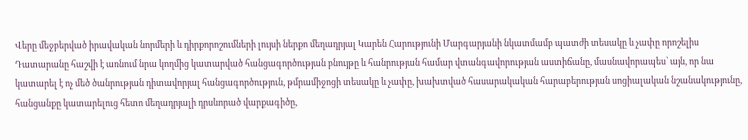Վերը մեջբերված իրավական նորմերի և դիրքորոշումների լույսի ներքո մեղադրյալ Կարեն Հարությունի Մարգարյանի նկատմամբ պատժի տեսակը և չափը որոշելիս Դատարանը հաշվի է առնում նրա կողմից կատարված հանցագործության բնույթը և հանրության համար վտանգավորության աստիճանը, մասնավորապես՝ այն, որ նա կատարել է ոչ մեծ ծանրության դիտավորյալ հանցագործություն, թմրամիջոցի տեսակը և չափը, խախտված հասարակական հարաբերության սոցիալական նշանակությունը, հանցանքը կատարելուց հետո մեղադրյալի դրսևորած վարքագիծը,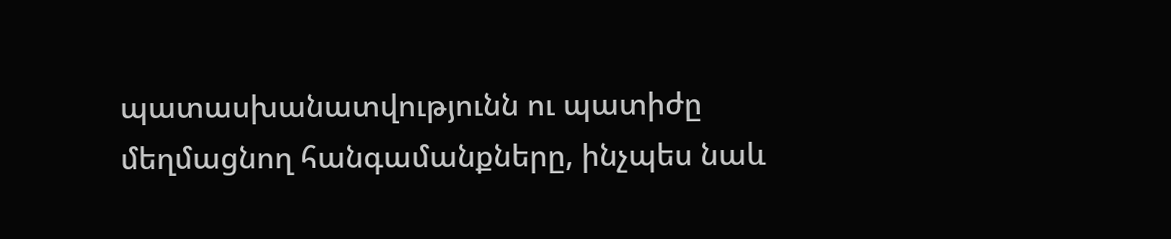պատասխանատվությունն ու պատիժը մեղմացնող հանգամանքները, ինչպես նաև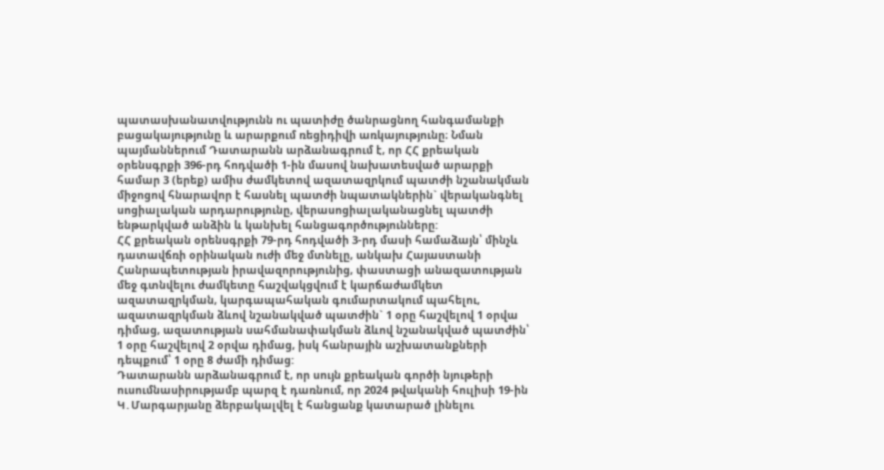պատասխանատվությունն ու պատիժը ծանրացնող հանգամանքի բացակայությունը և արարքում ռեցիդիվի առկայությունը։ Նման պայմաններում Դատարանն արձանագրում է, որ ՀՀ քրեական օրենսգրքի 396-րդ հոդվածի 1-ին մասով նախատեսված արարքի համար 3 (երեք) ամիս ժամկետով ազատազրկում պատժի նշանակման միջոցով հնարավոր է հասնել պատժի նպատակներին` վերականգնել սոցիալական արդարությունը, վերասոցիալականացնել պատժի ենթարկված անձին և կանխել հանցագործությունները:
ՀՀ քրեական օրենսգրքի 79-րդ հոդվածի 3-րդ մասի համաձայն՝ մինչև դատավճռի օրինական ուժի մեջ մտնելը, անկախ Հայաստանի Հանրապետության իրավազորությունից, փաստացի անազատության մեջ գտնվելու ժամկետը հաշվակցվում է կարճաժամկետ ազատազրկման, կարգապահական գումարտակում պահելու, ազատազրկման ձևով նշանակված պատժին` 1 օրը հաշվելով 1 օրվա դիմաց, ազատության սահմանափակման ձևով նշանակված պատժին՝ 1 օրը հաշվելով 2 օրվա դիմաց, իսկ հանրային աշխատանքների դեպքում՝ 1 օրը 8 ժամի դիմաց:
Դատարանն արձանագրում է, որ սույն քրեական գործի նյութերի ուսումնասիրությամբ պարզ է դառնում, որ 2024 թվականի հուլիսի 19-ին Կ․Մարգարյանը ձերբակալվել է հանցանք կատարած լինելու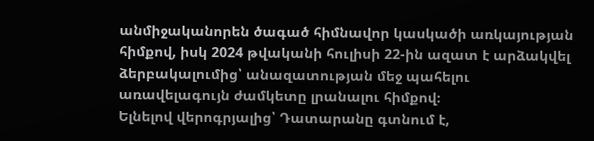անմիջականորեն ծագած հիմնավոր կասկածի առկայության հիմքով, իսկ 2024 թվականի հուլիսի 22-ին ազատ է արձակվել ձերբակալումից՝ անազատության մեջ պահելու առավելագույն ժամկետը լրանալու հիմքով։
Ելնելով վերոգրյալից՝ Դատարանը գտնում է,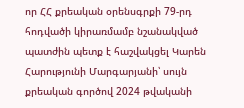որ ՀՀ քրեական օրենսգրքի 79-րդ հոդվածի կիրառմամբ նշանակված պատժին պետք է հաշվակցել Կարեն Հարությունի Մարգարյանի՝ սույն քրեական գործով 2024 թվականի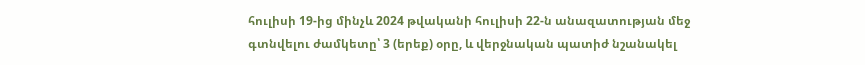հուլիսի 19-ից մինչև 2024 թվականի հուլիսի 22-ն անազատության մեջ գտնվելու ժամկետը՝ 3 (երեք) օրը, և վերջնական պատիժ նշանակել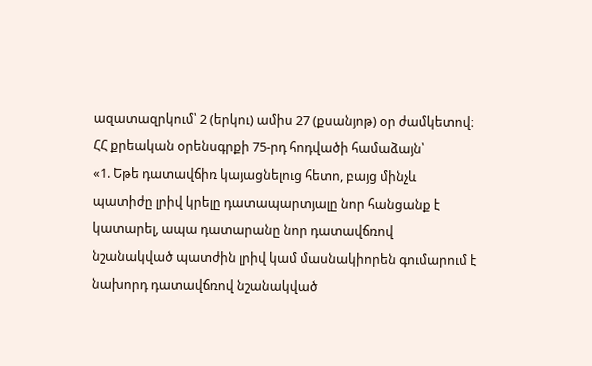ազատազրկում՝ 2 (երկու) ամիս 27 (քսանյոթ) օր ժամկետով։
ՀՀ քրեական օրենսգրքի 75-րդ հոդվածի համաձայն՝
«1. Եթե դատավճիռ կայացնելուց հետո, բայց մինչև պատիժը լրիվ կրելը դատապարտյալը նոր հանցանք է կատարել, ապա դատարանը նոր դատավճռով նշանակված պատժին լրիվ կամ մասնակիորեն գումարում է նախորդ դատավճռով նշանակված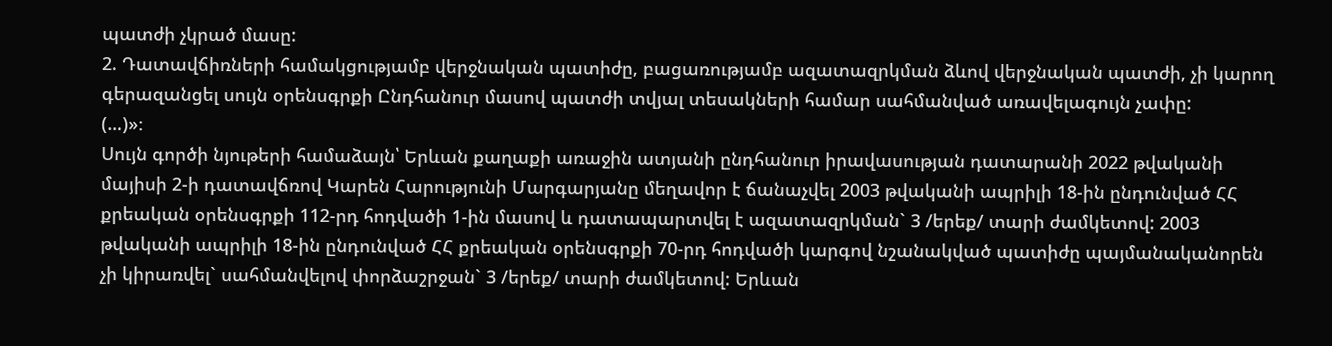պատժի չկրած մասը:
2. Դատավճիռների համակցությամբ վերջնական պատիժը, բացառությամբ ազատազրկման ձևով վերջնական պատժի, չի կարող գերազանցել սույն օրենսգրքի Ընդհանուր մասով պատժի տվյալ տեսակների համար սահմանված առավելագույն չափը:
(…)»։
Սույն գործի նյութերի համաձայն՝ Երևան քաղաքի առաջին ատյանի ընդհանուր իրավասության դատարանի 2022 թվականի մայիսի 2-ի դատավճռով Կարեն Հարությունի Մարգարյանը մեղավոր է ճանաչվել 2003 թվականի ապրիլի 18-ին ընդունված ՀՀ քրեական օրենսգրքի 112-րդ հոդվածի 1-ին մասով և դատապարտվել է ազատազրկման` 3 /երեք/ տարի ժամկետով: 2003 թվականի ապրիլի 18-ին ընդունված ՀՀ քրեական օրենսգրքի 70-րդ հոդվածի կարգով նշանակված պատիժը պայմանականորեն չի կիրառվել` սահմանվելով փորձաշրջան` 3 /երեք/ տարի ժամկետով: Երևան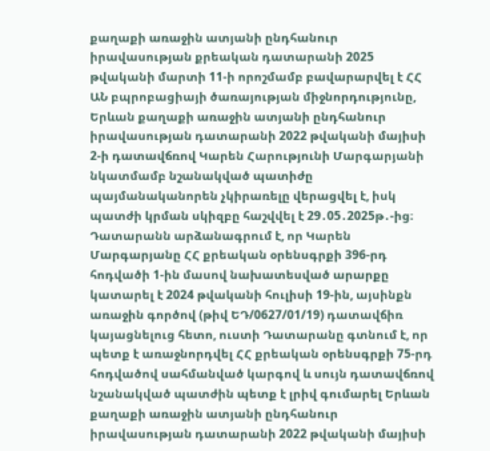քաղաքի առաջին ատյանի ընդհանուր իրավասության քրեական դատարանի 2025 թվականի մարտի 11-ի որոշմամբ բավարարվել է ՀՀ ԱՆ բպրոբացիայի ծառայության միջնորդությունը, Երևան քաղաքի առաջին ատյանի ընդհանուր իրավասության դատարանի 2022 թվականի մայիսի 2-ի դատավճռով Կարեն Հարությունի Մարգարյանի նկատմամբ նշանակված պատիժը պայմանականորեն չկիրառելը վերացվել է, իսկ պատժի կրման սկիզբը հաշվվել է 29․05․2025թ․-ից։
Դատարանն արձանագրում է, որ Կարեն Մարգարյանը ՀՀ քրեական օրենսգրքի 396-րդ հոդվածի 1-ին մասով նախատեսված արարքը կատարել է 2024 թվականի հուլիսի 19-ին, այսինքն առաջին գործով (թիվ ԵԴ/0627/01/19) դատավճիռ կայացնելուց հետո, ուստի Դատարանը գտնում է, որ պետք է առաջնորդվել ՀՀ քրեական օրենսգրքի 75-րդ հոդվածով սահմանված կարգով և սույն դատավճռով նշանակված պատժին պետք է լրիվ գումարել Երևան քաղաքի առաջին ատյանի ընդհանուր իրավասության դատարանի 2022 թվականի մայիսի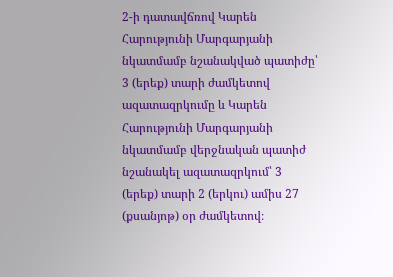2-ի դատավճռով Կարեն Հարությունի Մարգարյանի նկատմամբ նշանակված պատիժը՝ 3 (երեք) տարի ժամկետով ազատազրկումը և Կարեն Հարությունի Մարգարյանի նկատմամբ վերջնական պատիժ նշանակել ազատազրկում՝ 3 (երեք) տարի 2 (երկու) ամիս 27 (քսանյոթ) օր ժամկետով։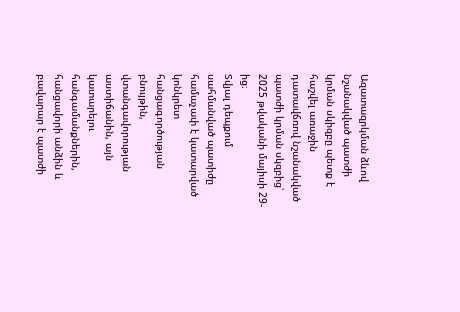Ազատազրկման ձևով նշանակված պատժի կրման սկիզբը պետք է հաշվել առաջին դատավճռով նշանակված պատժի կրման սկզբից՝ 2025 թվականի մայիսի 29-ից։
Տվյալ դեպքում սահմանված պատիժը համաչափ է կատարված կոնկրետ հանցագործության բնույթին, վտանգավորության աստիճանին, այն կատարելու հանգամանքներին, հանցավորի անձին և բավարար է պատժի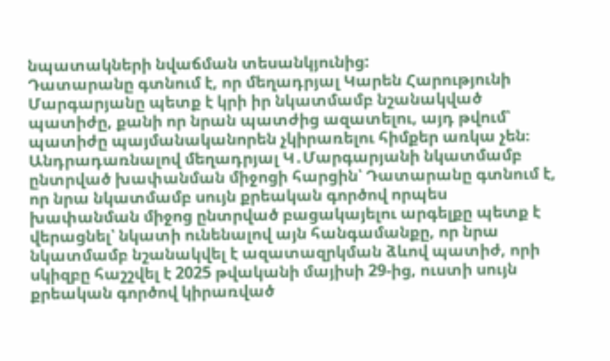նպատակների նվաճման տեսանկյունից:
Դատարանը գտնում է, որ մեղադրյալ Կարեն Հարությունի Մարգարյանը պետք է կրի իր նկատմամբ նշանակված պատիժը, քանի որ նրան պատժից ազատելու, այդ թվում՝ պատիժը պայմանականորեն չկիրառելու հիմքեր առկա չեն։
Անդրադառնալով մեղադրյալ Կ․Մարգարյանի նկատմամբ ընտրված խափանման միջոցի հարցին՝ Դատարանը գտնում է, որ նրա նկատմամբ սույն քրեական գործով որպես խափանման միջոց ընտրված բացակայելու արգելքը պետք է վերացնել՝ նկատի ունենալով այն հանգամանքը, որ նրա նկատմամբ նշանակվել է ազատազրկման ձևով պատիժ, որի սկիզբը հաշշվել է 2025 թվականի մայիսի 29-ից, ուստի սույն քրեական գործով կիրառված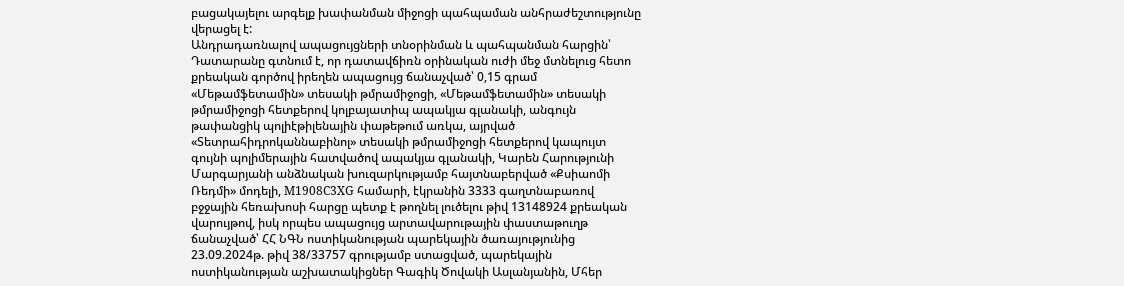բացակայելու արգելք խափանման միջոցի պահպաման անհրաժեշտությունը վերացել է:
Անդրադառնալով ապացույցների տնօրինման և պահպանման հարցին՝ Դատարանը գտնում է, որ դատավճիռն օրինական ուժի մեջ մտնելուց հետո քրեական գործով իրեղեն ապացույց ճանաչված՝ 0,15 գրամ «Մեթամֆետամին» տեսակի թմրամիջոցի, «Մեթամֆետամին» տեսակի թմրամիջոցի հետքերով կոլբայատիպ ապակյա գլանակի, անգույն թափանցիկ պոլիէթիլենային փաթեթում առկա, այրված «Տետրահիդրոկաննաբինոլ» տեսակի թմրամիջոցի հետքերով կապույտ գույնի պոլիմերային հատվածով ապակյա գլանակի, Կարեն Հարությունի Մարգարյանի անձնական խուզարկությամբ հայտնաբերված «Քսիաոմի Ռեդմի» մոդելի, M1908C3XG համարի, էկրանին 3333 գաղտնաբառով բջջային հեռախոսի հարցը պետք է թողնել լուծելու թիվ 13148924 քրեական վարույթով, իսկ որպես ապացույց արտավարութային փաստաթուղթ ճանաչված՝ ՀՀ ՆԳՆ ոստիկանության պարեկային ծառայությունից 23.09.2024թ. թիվ 38/33757 գրությամբ ստացված, պարեկային ոստիկանության աշխատակիցներ Գագիկ Ծովակի Ասլանյանին, Մհեր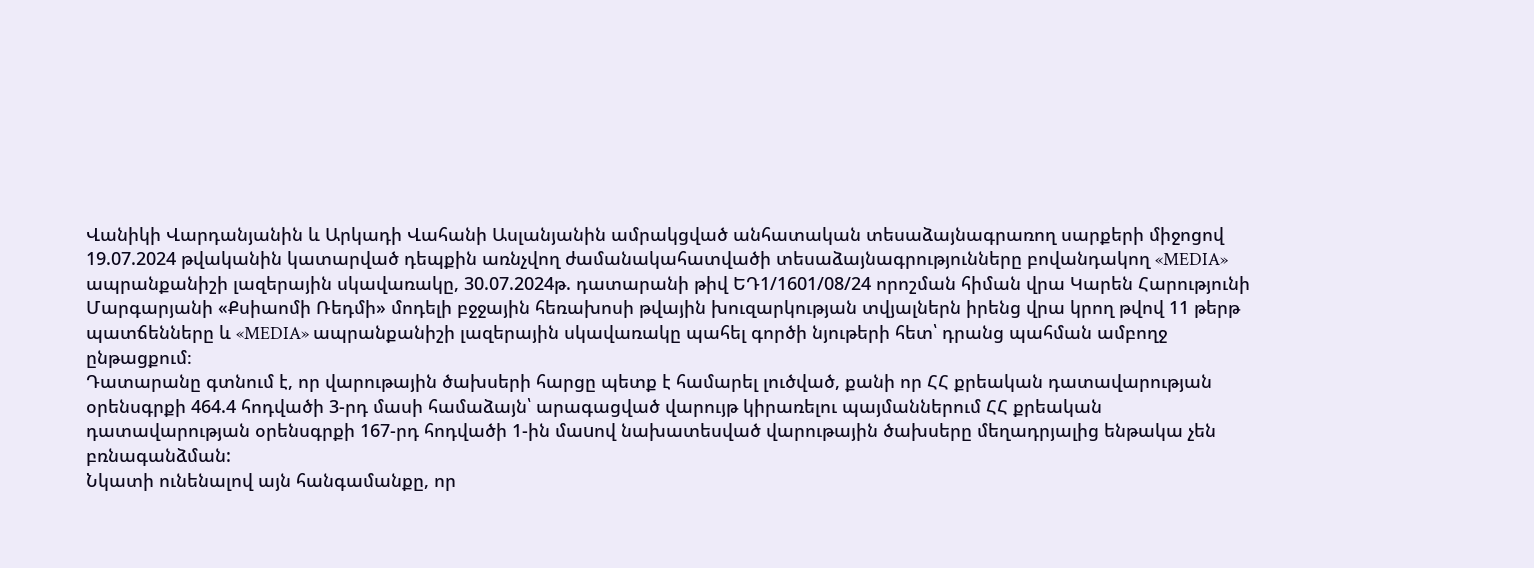Վանիկի Վարդանյանին և Արկադի Վահանի Ասլանյանին ամրակցված անհատական տեսաձայնագրառող սարքերի միջոցով 19.07.2024 թվականին կատարված դեպքին առնչվող ժամանակահատվածի տեսաձայնագրությունները բովանդակող «MEDIA» ապրանքանիշի լազերային սկավառակը, 30.07.2024թ. դատարանի թիվ ԵԴ1/1601/08/24 որոշման հիման վրա Կարեն Հարությունի Մարգարյանի «Քսիաոմի Ռեդմի» մոդելի բջջային հեռախոսի թվային խուզարկության տվյալներն իրենց վրա կրող թվով 11 թերթ պատճենները և «MEDIA» ապրանքանիշի լազերային սկավառակը պահել գործի նյութերի հետ՝ դրանց պահման ամբողջ ընթացքում։
Դատարանը գտնում է, որ վարութային ծախսերի հարցը պետք է համարել լուծված, քանի որ ՀՀ քրեական դատավարության օրենսգրքի 464.4 հոդվածի 3-րդ մասի համաձայն՝ արագացված վարույթ կիրառելու պայմաններում ՀՀ քրեական դատավարության օրենսգրքի 167-րդ հոդվածի 1-ին մաuով նախատեսված վարութային ծախսերը մեղադրյալից ենթակա չեն բռնագանձման:
Նկատի ունենալով այն հանգամանքը, որ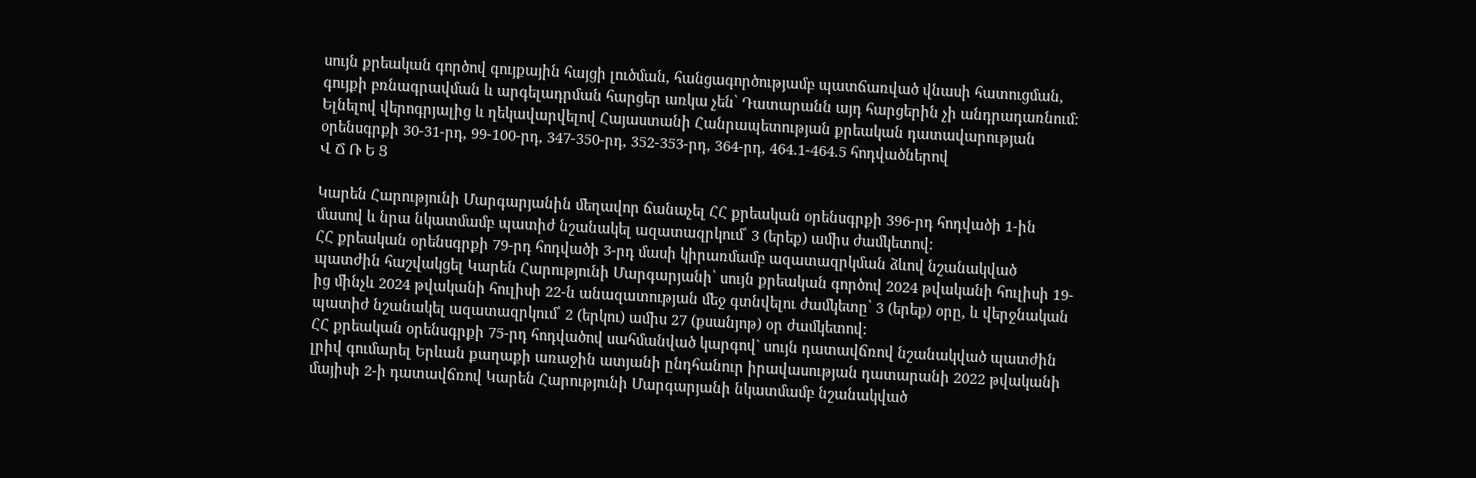սույն քրեական գործով գույքային հայցի լուծման, հանցագործությամբ պատճառված վնասի հատուցման, գույքի բռնագրավման և արգելադրման հարցեր առկա չեն՝ Դատարանն այդ հարցերին չի անդրադառնում:
Ելնելով վերոգրյալից և ղեկավարվելով Հայաստանի Հանրապետության քրեական դատավարության օրենսգրքի 30-31-րդ, 99-100-րդ, 347-350-րդ, 352-353-րդ, 364-րդ, 464.1-464.5 հոդվածներով
Վ Ճ Ռ Ե Ց

Կարեն Հարությունի Մարգարյանին մեղավոր ճանաչել ՀՀ քրեական օրենսգրքի 396-րդ հոդվածի 1-ին մասով և նրա նկատմամբ պատիժ նշանակել ազատազրկում՝ 3 (երեք) ամիս ժամկետով:
ՀՀ քրեական օրենսգրքի 79-րդ հոդվածի 3-րդ մասի կիրառմամբ ազատազրկման ձևով նշանակված պատժին հաշվակցել Կարեն Հարությունի Մարգարյանի՝ սույն քրեական գործով 2024 թվականի հուլիսի 19-ից մինչև 2024 թվականի հուլիսի 22-ն անազատության մեջ գտնվելու ժամկետը՝ 3 (երեք) օրը, և վերջնական պատիժ նշանակել ազատազրկում՝ 2 (երկու) ամիս 27 (քսանյոթ) օր ժամկետով:
ՀՀ քրեական օրենսգրքի 75-րդ հոդվածով սահմանված կարգով` սույն դատավճռով նշանակված պատժին լրիվ գումարել Երևան քաղաքի առաջին ատյանի ընդհանուր իրավասության դատարանի 2022 թվականի մայիսի 2-ի դատավճռով Կարեն Հարությունի Մարգարյանի նկատմամբ նշանակված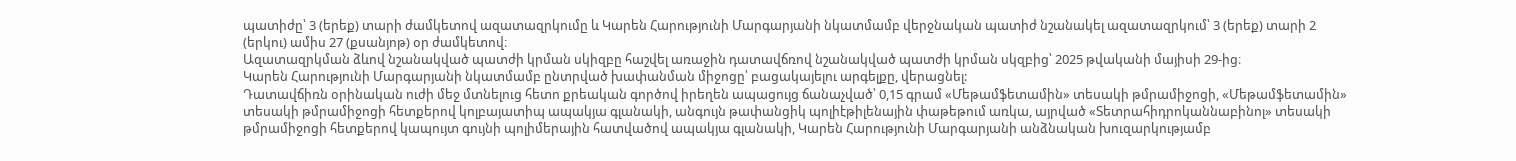պատիժը՝ 3 (երեք) տարի ժամկետով ազատազրկումը և Կարեն Հարությունի Մարգարյանի նկատմամբ վերջնական պատիժ նշանակել ազատազրկում՝ 3 (երեք) տարի 2 (երկու) ամիս 27 (քսանյոթ) օր ժամկետով։
Ազատազրկման ձևով նշանակված պատժի կրման սկիզբը հաշվել առաջին դատավճռով նշանակված պատժի կրման սկզբից՝ 2025 թվականի մայիսի 29-ից։
Կարեն Հարությունի Մարգարյանի նկատմամբ ընտրված խափանման միջոցը՝ բացակայելու արգելքը, վերացնել:
Դատավճիռն օրինական ուժի մեջ մտնելուց հետո քրեական գործով իրեղեն ապացույց ճանաչված՝ 0,15 գրամ «Մեթամֆետամին» տեսակի թմրամիջոցի, «Մեթամֆետամին» տեսակի թմրամիջոցի հետքերով կոլբայատիպ ապակյա գլանակի, անգույն թափանցիկ պոլիէթիլենային փաթեթում առկա, այրված «Տետրահիդրոկաննաբինոլ» տեսակի թմրամիջոցի հետքերով կապույտ գույնի պոլիմերային հատվածով ապակյա գլանակի, Կարեն Հարությունի Մարգարյանի անձնական խուզարկությամբ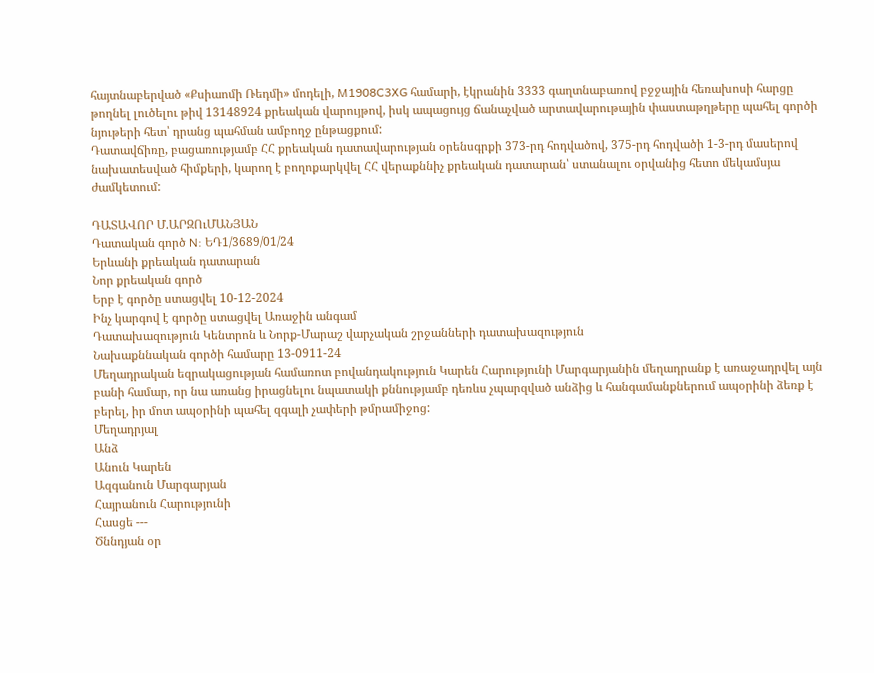հայտնաբերված «Քսիաոմի Ռեդմի» մոդելի, M1908C3XG համարի, էկրանին 3333 գաղտնաբառով բջջային հեռախոսի հարցը թողնել լուծելու թիվ 13148924 քրեական վարույթով, իսկ ապացույց ճանաչված արտավարութային փաստաթղթերը պահել գործի նյութերի հետ՝ դրանց պահման ամբողջ ընթացքում:
Դատավճիռը, բացառությամբ ՀՀ քրեական դատավարության օրենսգրքի 373-րդ հոդվածով, 375-րդ հոդվածի 1-3-րդ մասերով նախատեսված հիմքերի, կարող է բողոքարկվել ՀՀ վերաքննիչ քրեական դատարան՝ ստանալու օրվանից հետո մեկամսյա ժամկետում:

ԴԱՏԱՎՈՐ Մ.ԱՐԶՈւՄԱՆՅԱՆ
Դատական գործ N: ԵԴ1/3689/01/24
Երևանի քրեական դատարան
Նոր քրեական գործ
Երբ է գործը ստացվել 10-12-2024
Ինչ կարգով է գործը ստացվել Առաջին անգամ
Դատախազություն Կենտրոն և Նորք-Մարաշ վարչական շրջանների դատախազություն
Նախաքննական գործի համարը 13-0911-24
Մեղադրական եզրակացության համառոտ բովանդակություն Կարեն Հարությունի Մարգարյանին մեղադրանք է առաջադրվել այն բանի համար, որ նա առանց իրացնելու նպատակի քննությամբ դեռևս չպարզված անձից և հանգամանքներում ապօրինի ձեռք է բերել, իր մոտ ապօրինի պահել զգալի չափերի թմրամիջոց:
Մեղադրյալ
Անձ
Անուն Կարեն
Ազգանուն Մարգարյան
Հայրանուն Հարությունի
Հասցե ---
Ծննդյան օր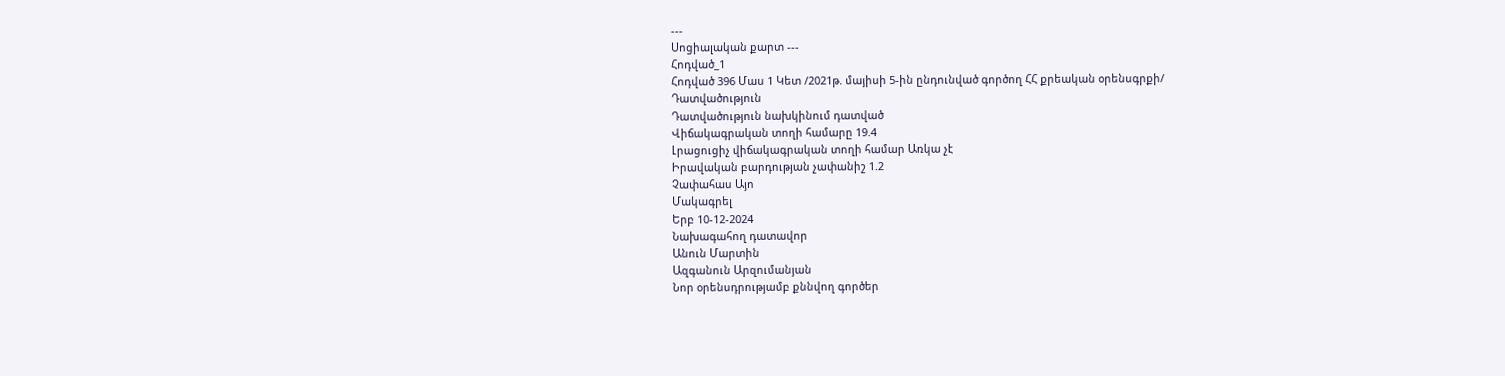---
Սոցիալական քարտ ---
Հոդված_1
Հոդված 396 Մաս 1 Կետ /2021թ. մայիսի 5-ին ընդունված գործող ՀՀ քրեական օրենսգրքի/
Դատվածություն
Դատվածություն նախկինում դատված
Վիճակագրական տողի համարը 19.4
Լրացուցիչ վիճակագրական տողի համար Առկա չէ
Իրավական բարդության չափանիշ 1.2
Չափահաս Այո
Մակագրել
Երբ 10-12-2024
Նախագահող դատավոր
Անուն Մարտին
Ազգանուն Արզումանյան
Նոր օրենսդրությամբ քննվող գործեր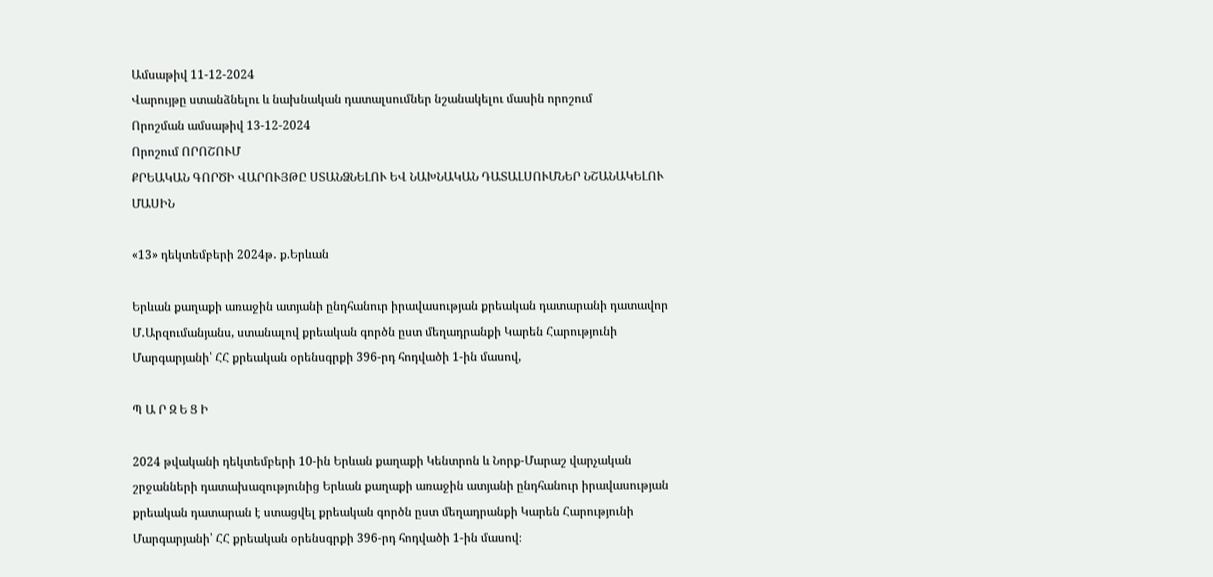Ամսաթիվ 11-12-2024
Վարույթը ստանձնելու և նախնական դատալսումներ նշանակելու մասին որոշում
Որոշման ամսաթիվ 13-12-2024
Որոշում ՈՐՈՇՈՒՄ
ՔՐԵԱԿԱՆ ԳՈՐԾԻ ՎԱՐՈՒՅԹԸ ՍՏԱՆՁՆԵԼՈՒ ԵՎ ՆԱԽՆԱԿԱՆ ԴԱՏԱԼՍՈՒՄՆԵՐ ՆՇԱՆԱԿԵԼՈՒ ՄԱՍԻՆ

«13» դեկտեմբերի 2024թ․ ք.Երևան

Երևան քաղաքի առաջին ատյանի ընդհանուր իրավասության քրեական դատարանի դատավոր Մ․Արզումանյանս, ստանալով քրեական գործն ըստ մեղադրանքի Կարեն Հարությունի Մարգարյանի՝ ՀՀ քրեական օրենսգրքի 396-րդ հոդվածի 1-ին մասով,

Պ Ա Ր Զ Ե Ց Ի

2024 թվականի դեկտեմբերի 10-ին Երևան քաղաքի Կենտրոն և Նորք-Մարաշ վարչական շրջանների դատախազությունից Երևան քաղաքի առաջին ատյանի ընդհանուր իրավասության քրեական դատարան է ստացվել քրեական գործն ըստ մեղադրանքի Կարեն Հարությունի Մարգարյանի՝ ՀՀ քրեական օրենսգրքի 396-րդ հոդվածի 1-ին մասով։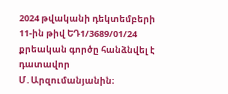2024 թվականի դեկտեմբերի 11-ին թիվ ԵԴ1/3689/01/24 քրեական գործը հանձնվել է դատավոր Մ․Արզումանյանին։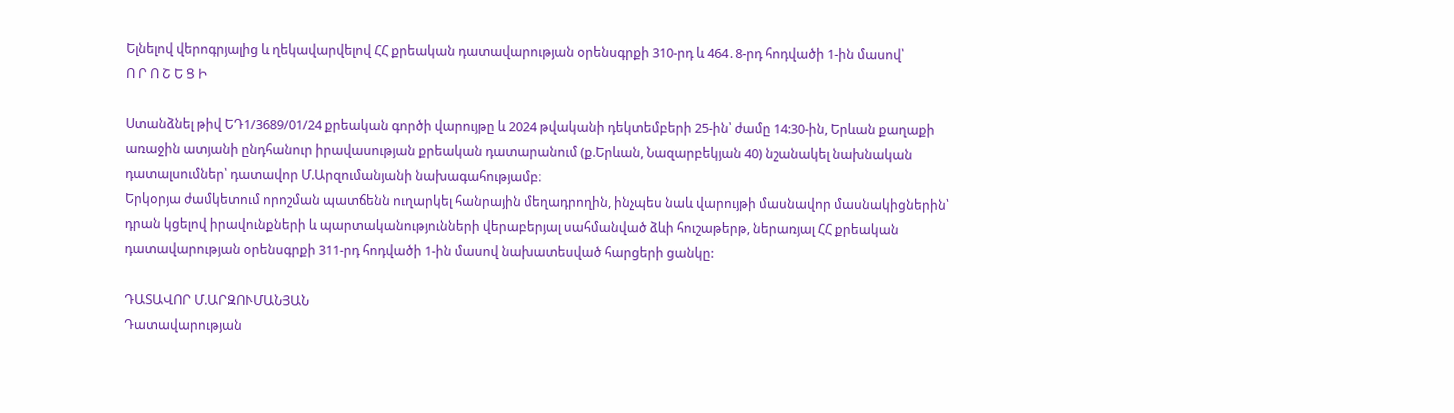Ելնելով վերոգրյալից և ղեկավարվելով ՀՀ քրեական դատավարության օրենսգրքի 310-րդ և 464․8-րդ հոդվածի 1-ին մասով՝
Ո Ր Ո Շ Ե Ց Ի

Ստանձնել թիվ ԵԴ1/3689/01/24 քրեական գործի վարույթը և 2024 թվականի դեկտեմբերի 25-ին՝ ժամը 14:30-ին, Երևան քաղաքի առաջին ատյանի ընդհանուր իրավասության քրեական դատարանում (ք.Երևան, Նազարբեկյան 40) նշանակել նախնական դատալսումներ՝ դատավոր Մ.Արզումանյանի նախագահությամբ։
Երկօրյա ժամկետում որոշման պատճենն ուղարկել հանրային մեղադրողին, ինչպես նաև վարույթի մասնավոր մասնակիցներին՝ դրան կցելով իրավունքների և պարտականությունների վերաբերյալ սահմանված ձևի հուշաթերթ, ներառյալ ՀՀ քրեական դատավարության օրենսգրքի 311-րդ հոդվածի 1-ին մասով նախատեսված հարցերի ցանկը:

ԴԱՏԱՎՈՐ Մ.ԱՐԶՈՒՄԱՆՅԱՆ
Դատավարության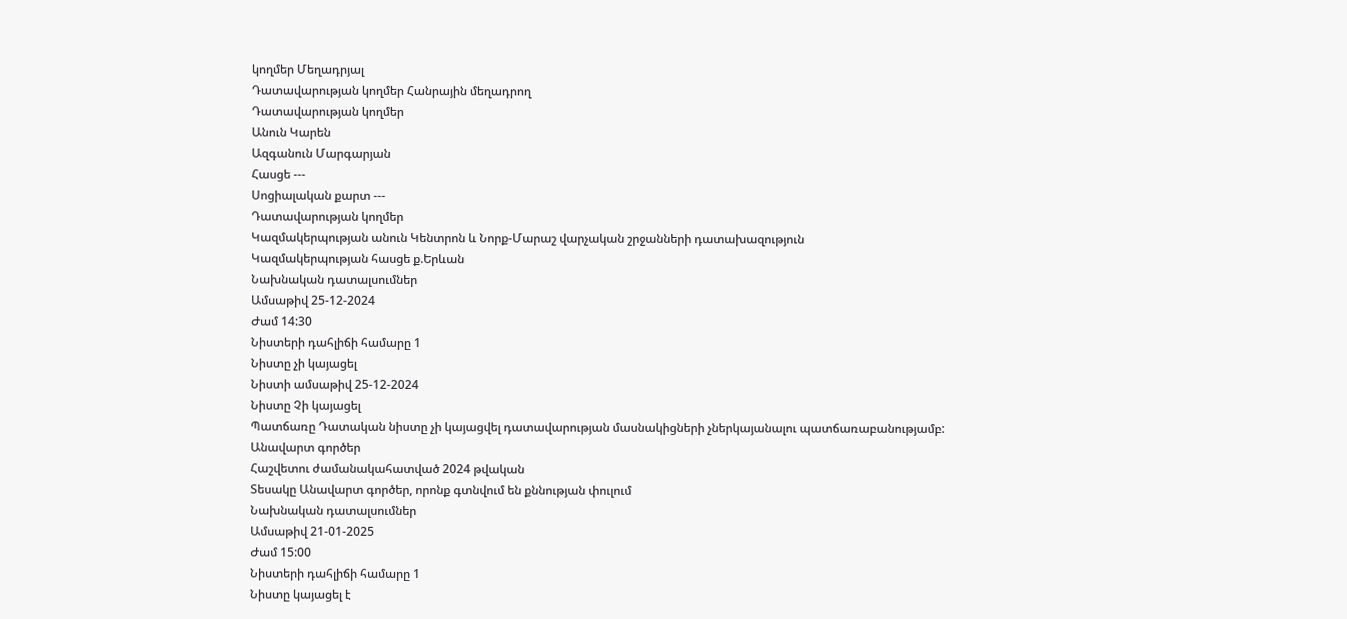կողմեր Մեղադրյալ
Դատավարության կողմեր Հանրային մեղադրող
Դատավարության կողմեր
Անուն Կարեն
Ազգանուն Մարգարյան
Հասցե ---
Սոցիալական քարտ ---
Դատավարության կողմեր
Կազմակերպության անուն Կենտրոն և Նորք-Մարաշ վարչական շրջանների դատախազություն
Կազմակերպության հասցե ք.Երևան
Նախնական դատալսումներ
Ամսաթիվ 25-12-2024
Ժամ 14:30
Նիստերի դահլիճի համարը 1
Նիստը չի կայացել
Նիստի ամսաթիվ 25-12-2024
Նիստը Չի կայացել
Պատճառը Դատական նիստը չի կայացվել դատավարության մասնակիցների չներկայանալու պատճառաբանությամբ:
Անավարտ գործեր
Հաշվետու ժամանակահատված 2024 թվական
Տեսակը Անավարտ գործեր, որոնք գտնվում են քննության փուլում
Նախնական դատալսումներ
Ամսաթիվ 21-01-2025
Ժամ 15:00
Նիստերի դահլիճի համարը 1
Նիստը կայացել է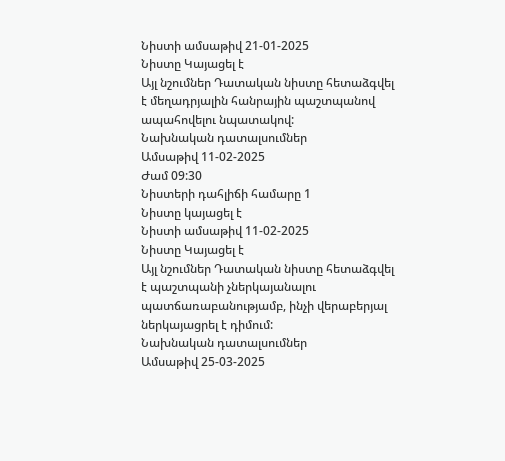Նիստի ամսաթիվ 21-01-2025
Նիստը Կայացել է
Այլ նշումներ Դատական նիստը հետաձգվել է մեղադրյալին հանրային պաշտպանով ապահովելու նպատակով:
Նախնական դատալսումներ
Ամսաթիվ 11-02-2025
Ժամ 09:30
Նիստերի դահլիճի համարը 1
Նիստը կայացել է
Նիստի ամսաթիվ 11-02-2025
Նիստը Կայացել է
Այլ նշումներ Դատական նիստը հետաձգվել է պաշտպանի չներկայանալու պատճառաբանությամբ, ինչի վերաբերյալ ներկայացրել է դիմում:
Նախնական դատալսումներ
Ամսաթիվ 25-03-2025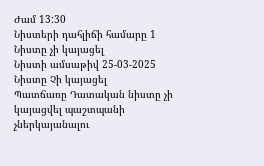Ժամ 13:30
Նիստերի դահլիճի համարը 1
Նիստը չի կայացել
Նիստի ամսաթիվ 25-03-2025
Նիստը Չի կայացել
Պատճառը Դատական նիստը չի կայացվել պաշտպանի չներկայանալու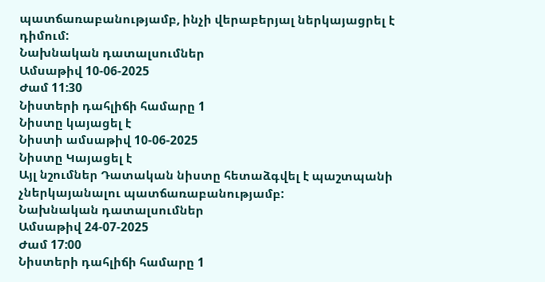պատճառաբանությամբ, ինչի վերաբերյալ ներկայացրել է դիմում:
Նախնական դատալսումներ
Ամսաթիվ 10-06-2025
Ժամ 11:30
Նիստերի դահլիճի համարը 1
Նիստը կայացել է
Նիստի ամսաթիվ 10-06-2025
Նիստը Կայացել է
Այլ նշումներ Դատական նիստը հետաձգվել է պաշտպանի չներկայանալու պատճառաբանությամբ:
Նախնական դատալսումներ
Ամսաթիվ 24-07-2025
Ժամ 17:00
Նիստերի դահլիճի համարը 1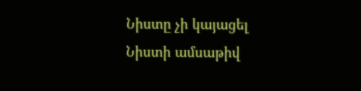Նիստը չի կայացել
Նիստի ամսաթիվ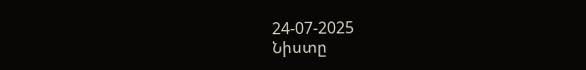24-07-2025
Նիստը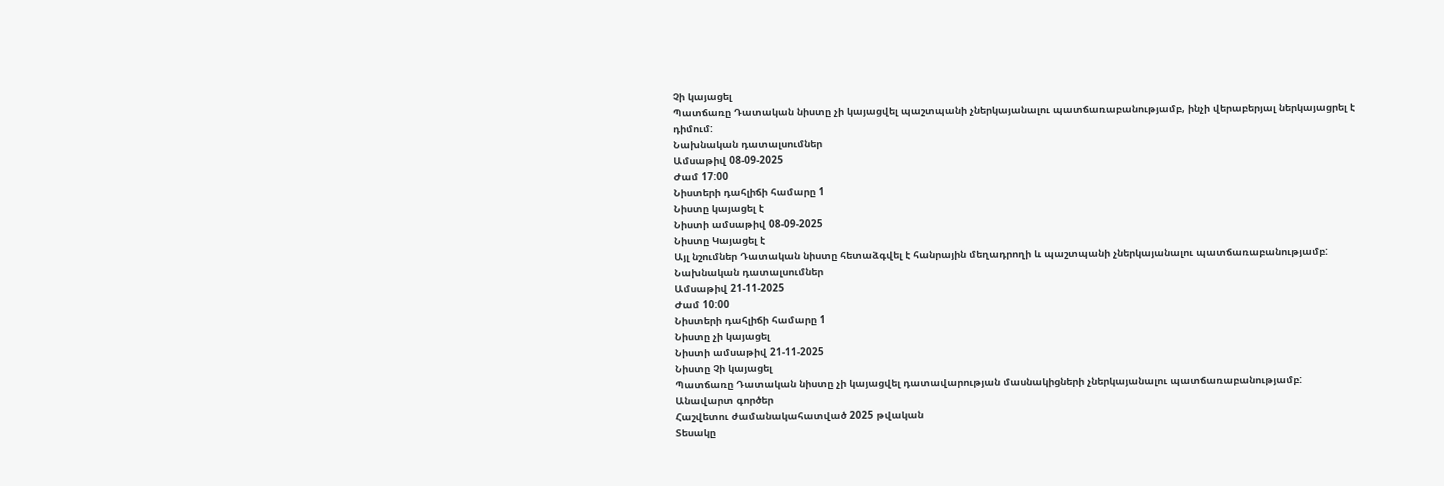Չի կայացել
Պատճառը Դատական նիստը չի կայացվել պաշտպանի չներկայանալու պատճառաբանությամբ, ինչի վերաբերյալ ներկայացրել է դիմում:
Նախնական դատալսումներ
Ամսաթիվ 08-09-2025
Ժամ 17:00
Նիստերի դահլիճի համարը 1
Նիստը կայացել է
Նիստի ամսաթիվ 08-09-2025
Նիստը Կայացել է
Այլ նշումներ Դատական նիստը հետաձգվել է հանրային մեղադրողի և պաշտպանի չներկայանալու պատճառաբանությամբ:
Նախնական դատալսումներ
Ամսաթիվ 21-11-2025
Ժամ 10:00
Նիստերի դահլիճի համարը 1
Նիստը չի կայացել
Նիստի ամսաթիվ 21-11-2025
Նիստը Չի կայացել
Պատճառը Դատական նիստը չի կայացվել դատավարության մասնակիցների չներկայանալու պատճառաբանությամբ:
Անավարտ գործեր
Հաշվետու ժամանակահատված 2025 թվական
Տեսակը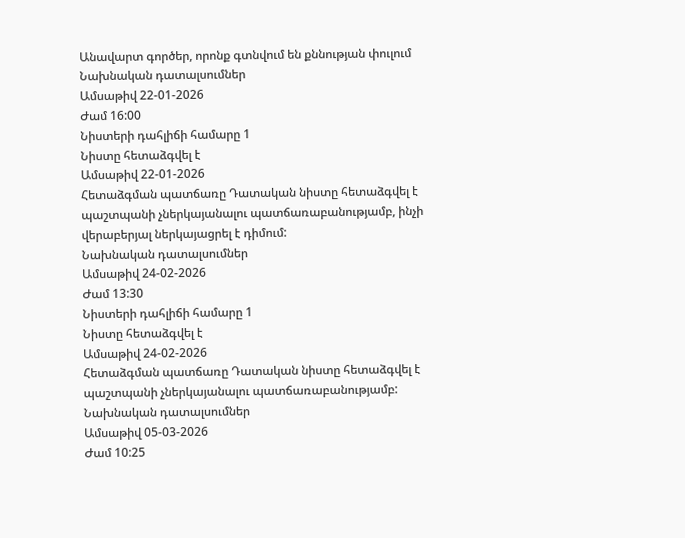Անավարտ գործեր, որոնք գտնվում են քննության փուլում
Նախնական դատալսումներ
Ամսաթիվ 22-01-2026
Ժամ 16:00
Նիստերի դահլիճի համարը 1
Նիստը հետաձգվել է
Ամսաթիվ 22-01-2026
Հետաձգման պատճառը Դատական նիստը հետաձգվել է պաշտպանի չներկայանալու պատճառաբանությամբ, ինչի վերաբերյալ ներկայացրել է դիմում:
Նախնական դատալսումներ
Ամսաթիվ 24-02-2026
Ժամ 13:30
Նիստերի դահլիճի համարը 1
Նիստը հետաձգվել է
Ամսաթիվ 24-02-2026
Հետաձգման պատճառը Դատական նիստը հետաձգվել է պաշտպանի չներկայանալու պատճառաբանությամբ:
Նախնական դատալսումներ
Ամսաթիվ 05-03-2026
Ժամ 10:25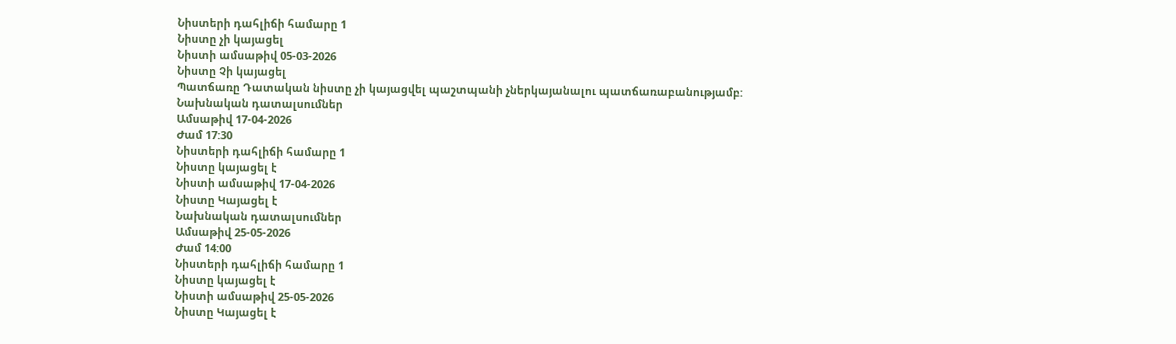Նիստերի դահլիճի համարը 1
Նիստը չի կայացել
Նիստի ամսաթիվ 05-03-2026
Նիստը Չի կայացել
Պատճառը Դատական նիստը չի կայացվել պաշտպանի չներկայանալու պատճառաբանությամբ:
Նախնական դատալսումներ
Ամսաթիվ 17-04-2026
Ժամ 17:30
Նիստերի դահլիճի համարը 1
Նիստը կայացել է
Նիստի ամսաթիվ 17-04-2026
Նիստը Կայացել է
Նախնական դատալսումներ
Ամսաթիվ 25-05-2026
Ժամ 14:00
Նիստերի դահլիճի համարը 1
Նիստը կայացել է
Նիստի ամսաթիվ 25-05-2026
Նիստը Կայացել է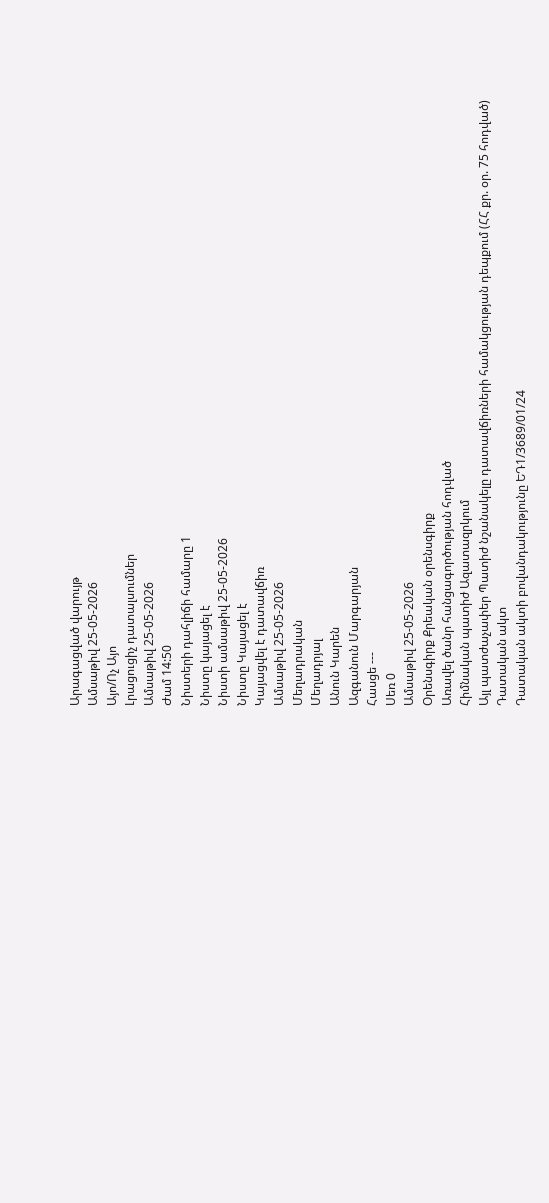Արագացված վարույթ
Ամսաթիվ 25-05-2026
Այո/Ոչ Այո
Լրացուցիչ դատալսումներ
Ամսաթիվ 25-05-2026
Ժամ 14:50
Նիստերի դահլիճի համարը 1
Նիստը կայացել է
Նիստի ամսաթիվ 25-05-2026
Նիստը Կայացել է
Կայացվել է դատավճիռ
Ամսաթիվ 25-05-2026
Մեղադրական
Մեղադրյալ
Անուն Կարեն
Ազգանուն Մարգարյան
Հասցե ---
Սեռ 0
Ամսաթիվ 25-05-2026
Օրենսգիրք Քրեական օրենսգիրք
Առավել ծանր հանցագործության հոդված
Հիմնական պատիժ Ազատազրկում
Այլ պատժաչափեր Պատիժ նշանակելը դատավճիռների համակցության դեպքում (ՀՀ քր. օր. 75 հոդված)
Դատական ակտ
Դատական ակտի բովանդակությունը ԵԴ1/3689/01/24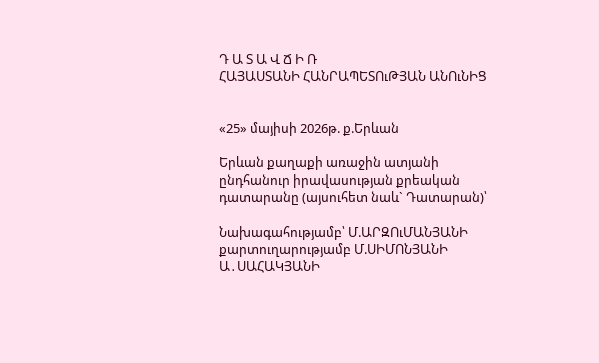Դ Ա Տ Ա Վ Ճ Ի Ռ
ՀԱՅԱՍՏԱՆԻ ՀԱՆՐԱՊԵՏՈւԹՅԱՆ ԱՆՈւՆԻՑ


«25» մայիսի 2026թ. ք.Երևան

Երևան քաղաքի առաջին ատյանի ընդհանուր իրավասության քրեական դատարանը (այսուհետ նաև` Դատարան)՝

Նախագահությամբ՝ Մ.ԱՐԶՈւՄԱՆՅԱՆԻ
քարտուղարությամբ Մ.ՍԻՄՈՆՅԱՆԻ
Ա․ՍԱՀԱԿՅԱՆԻ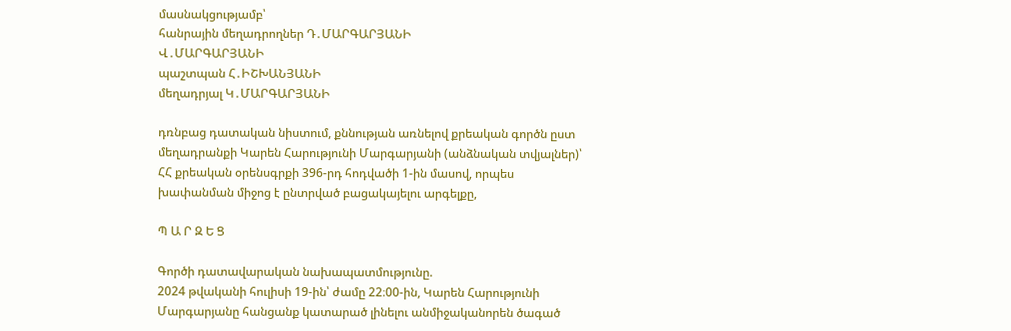մասնակցությամբ՝
հանրային մեղադրողներ Դ․ՄԱՐԳԱՐՅԱՆԻ
Վ․ՄԱՐԳԱՐՅԱՆԻ
պաշտպան Հ․ԻՇԽԱՆՅԱՆԻ
մեղադրյալ Կ․ՄԱՐԳԱՐՅԱՆԻ

դռնբաց դատական նիստում, քննության առնելով քրեական գործն ըստ մեղադրանքի Կարեն Հարությունի Մարգարյանի (անձնական տվյալներ)՝ ՀՀ քրեական օրենսգրքի 396-րդ հոդվածի 1-ին մասով, որպես խափանման միջոց է ընտրված բացակայելու արգելքը,

Պ Ա Ր Զ Ե Ց

Գործի դատավարական նախապատմությունը.
2024 թվականի հուլիսի 19-ին՝ ժամը 22։00-ին, Կարեն Հարությունի Մարգարյանը հանցանք կատարած լինելու անմիջականորեն ծագած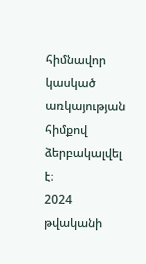հիմնավոր կասկած առկայության հիմքով ձերբակալվել է։
2024 թվականի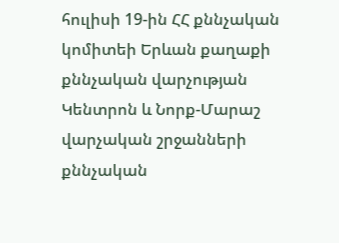հուլիսի 19-ին ՀՀ քննչական կոմիտեի Երևան քաղաքի քննչական վարչության Կենտրոն և Նորք-Մարաշ վարչական շրջանների քննչական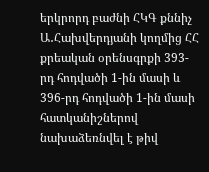երկրորդ բաժնի ՀԿԳ քննիչ Ա․Հախվերդյանի կողմից ՀՀ քրեական օրենսգրքի 393-րդ հոդվածի 1-ին մասի և 396-րդ հոդվածի 1-ին մասի հատկանիշներով նախաձեռնվել է թիվ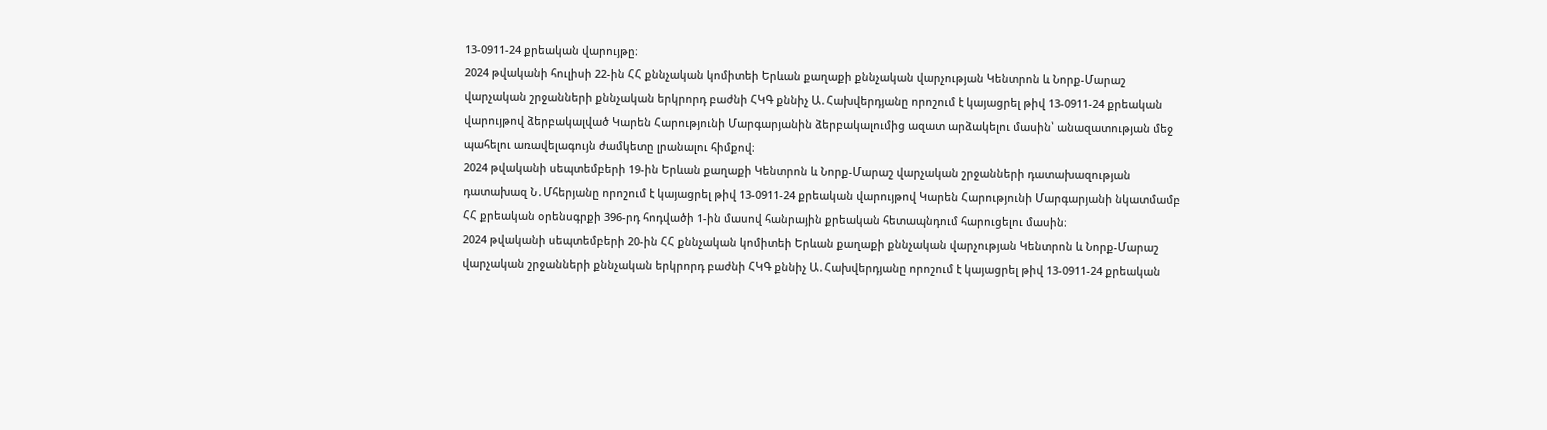13-0911-24 քրեական վարույթը։
2024 թվականի հուլիսի 22-ին ՀՀ քննչական կոմիտեի Երևան քաղաքի քննչական վարչության Կենտրոն և Նորք-Մարաշ վարչական շրջանների քննչական երկրորդ բաժնի ՀԿԳ քննիչ Ա․Հախվերդյանը որոշում է կայացրել թիվ 13-0911-24 քրեական վարույթով ձերբակալված Կարեն Հարությունի Մարգարյանին ձերբակալումից ազատ արձակելու մասին՝ անազատության մեջ պահելու առավելագույն ժամկետը լրանալու հիմքով։
2024 թվականի սեպտեմբերի 19-ին Երևան քաղաքի Կենտրոն և Նորք-Մարաշ վարչական շրջանների դատախազության դատախազ Ն․Մհերյանը որոշում է կայացրել թիվ 13-0911-24 քրեական վարույթով Կարեն Հարությունի Մարգարյանի նկատմամբ ՀՀ քրեական օրենսգրքի 396-րդ հոդվածի 1-ին մասով հանրային քրեական հետապնդում հարուցելու մասին։
2024 թվականի սեպտեմբերի 20-ին ՀՀ քննչական կոմիտեի Երևան քաղաքի քննչական վարչության Կենտրոն և Նորք-Մարաշ վարչական շրջանների քննչական երկրորդ բաժնի ՀԿԳ քննիչ Ա․Հախվերդյանը որոշում է կայացրել թիվ 13-0911-24 քրեական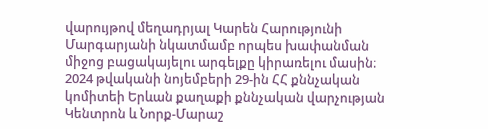վարույթով մեղադրյալ Կարեն Հարությունի Մարգարյանի նկատմամբ որպես խափանման միջոց բացակայելու արգելքը կիրառելու մասին։
2024 թվականի նոյեմբերի 29-ին ՀՀ քննչական կոմիտեի Երևան քաղաքի քննչական վարչության Կենտրոն և Նորք-Մարաշ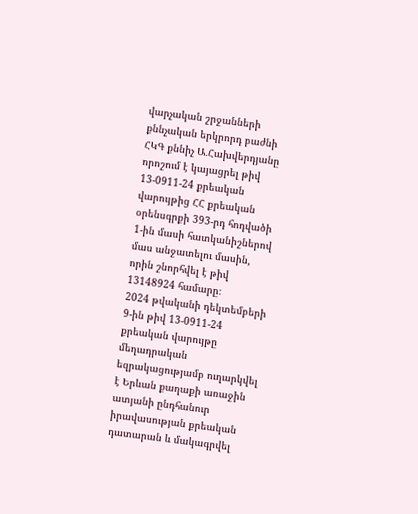վարչական շրջանների քննչական երկրորդ բաժնի ՀԿԳ քննիչ Ա․Հախվերդյանը որոշում է կայացրել թիվ 13-0911-24 քրեական վարույթից ՀՀ քրեական օրենսգրքի 393-րդ հոդվածի 1-ին մասի հատկանիշներով մաս անջատելու մասին, որին շնորհվել է թիվ 13148924 համարը։
2024 թվականի դեկտեմբերի 9-ին թիվ 13-0911-24 քրեական վարույթը մեղադրական եզրակացությամբ ուղարկվել է Երևան քաղաքի առաջին ատյանի ընդհանուր իրավասության քրեական դատարան և մակագրվել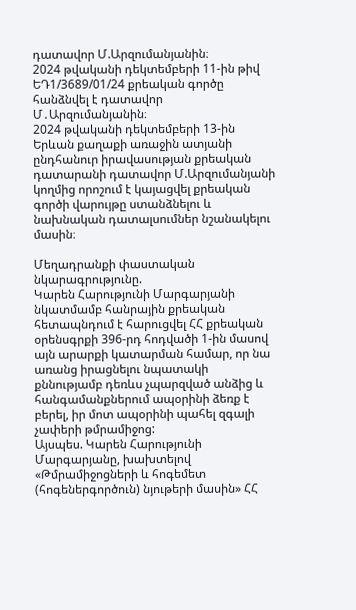դատավոր Մ.Արզումանյանին։
2024 թվականի դեկտեմբերի 11-ին թիվ ԵԴ1/3689/01/24 քրեական գործը հանձնվել է դատավոր Մ․Արզումանյանին։
2024 թվականի դեկտեմբերի 13-ին Երևան քաղաքի առաջին ատյանի ընդհանուր իրավասության քրեական դատարանի դատավոր Մ.Արզումանյանի կողմից որոշում է կայացվել քրեական գործի վարույթը ստանձնելու և նախնական դատալսումներ նշանակելու մասին։

Մեղադրանքի փաստական նկարագրությունը.
Կարեն Հարությունի Մարգարյանի նկատմամբ հանրային քրեական հետապնդում է հարուցվել ՀՀ քրեական օրենսգրքի 396-րդ հոդվածի 1-ին մասով այն արարքի կատարման համար, որ նա առանց իրացնելու նպատակի քննությամբ դեռևս չպարզված անձից և հանգամանքներում ապօրինի ձեռք է բերել, իր մոտ ապօրինի պահել զգալի չափերի թմրամիջոց:
Այսպես. Կարեն Հարությունի Մարգարյանը, խախտելով «Թմրամիջոցների և հոգեմետ (հոգեներգործուն) նյութերի մասին» ՀՀ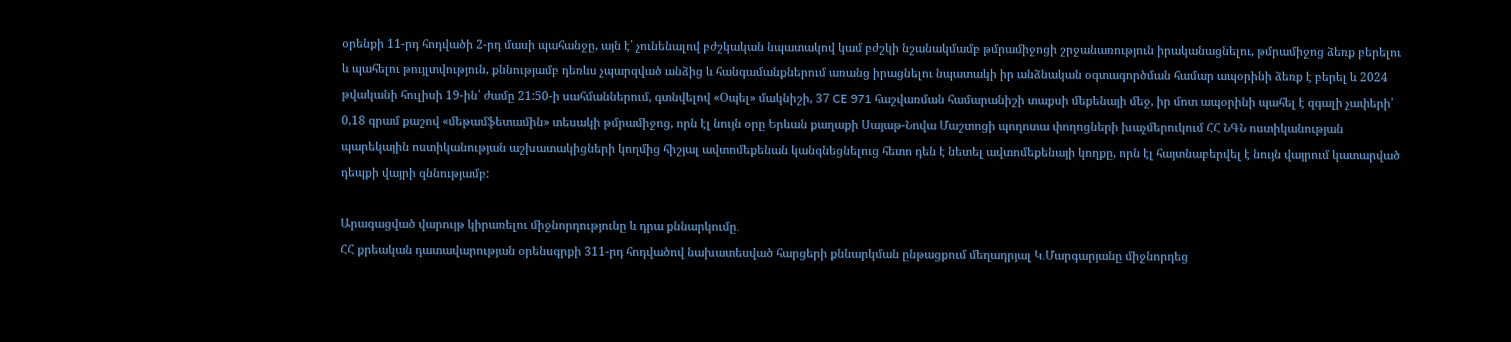օրենքի 11-րդ հոդվածի 2-րդ մասի պահանջը, այն է՝ չունենալով բժշկական նպատակով կամ բժշկի նշանակմամբ թմրամիջոցի շրջանառություն իրականացնելու, թմրամիջոց ձեռք բերելու և պահելու թույլտվություն, քննությամբ դեռևս չպարզված անձից և հանգամանքներում առանց իրացնելու նպատակի իր անձնական օգտագործման համար ապօրինի ձեռք է բերել և 2024 թվականի հուլիսի 19-ին՝ ժամը 21:50-ի սահմաններում, գտնվելով «Օպել» մակնիշի, 37 CE 971 հաշվառման համարանիշի տաքսի մեքենայի մեջ, իր մոտ ապօրինի պահել է զգալի չափերի՝ 0,18 գրամ քաշով «մեթամֆետամին» տեսակի թմրամիջոց, որն էլ նույն օրը Երևան քաղաքի Սայաթ-Նովա Մաշտոցի պողոտա փողոցների խաչմերուկում ՀՀ ՆԳՆ ոստիկանության պարեկային ոստիկանության աշխատակիցների կողմից հիշյալ ավտոմեքենան կանգնեցնելուց հետո դեն է նետել ավտոմեքենայի կողքը, որն էլ հայտնաբերվել է նույն վայրում կատարված դեպքի վայրի զննությամբ:

Արագացված վարույթ կիրառելու միջնորդությունը և դրա քննարկումը․
ՀՀ քրեական դատավարության օրենսգրքի 311-րդ հոդվածով նախատեսված հարցերի քննարկման ընթացքում մեղադրյալ Կ․Մարգարյանը միջնորդեց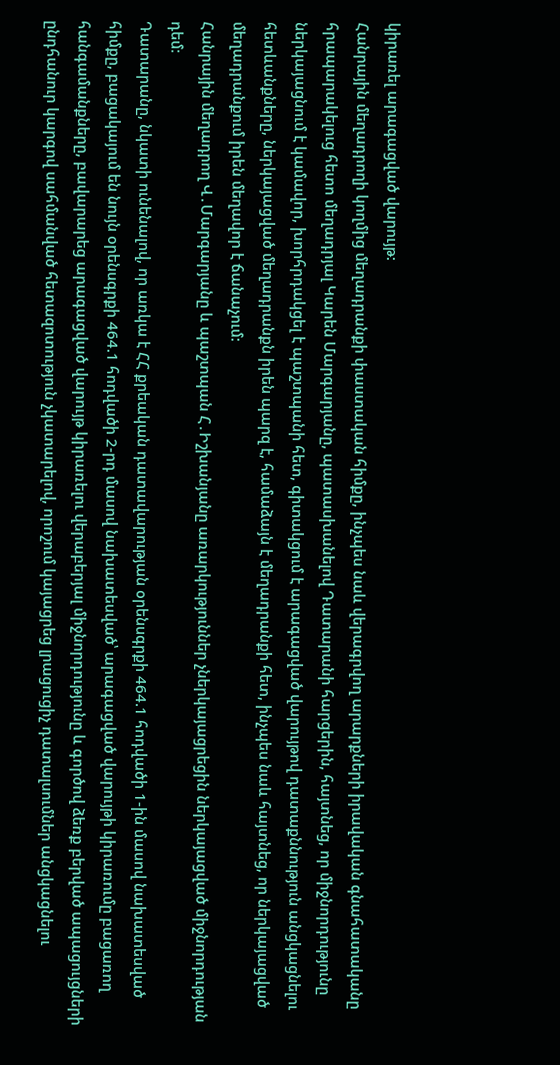կիրառել արագացված վարույթ:
Հանրային մեղադրողի կողմից մեղադրանքի փաստական հիմքը, ինչպես նաև վերագրվող արարքների իրավական գնահատականը հրապարակելուց հետո մեղադրյալ Կարեն Մարգարյանը, պատասխանելով Դատարանի հարցերին, հայտնեց, որ միջնորդությունը ներկայացնում է կամավոր, խորհրդակցել է պաշտպանի հետ, գիտակցում է արագացված վարույթով դատաքննություն անցկացնելու հետևանքները, ներկայացված մեղադրանքն իրեն պարզ է, համաձայն է մեղադրանքի հետ, ինչպես նաև հայտնեց, որ ներկայացված մեղադրանքում իրեն մեղավոր է ճանաչում:
Հանրային մեղադրող Վ․Մարգարյանը և պաշտպան Հ․Իշխանյանը առարկություններ չներկայացրեցին ներկայացված միջնորդության դեմ։
Դատարանը, նկատի ունենալով, որ առկա է ՀՀ քրեական դատավարության օրենսգրքի 464.1 հոդվածի 1-ին մասով նախատեսված հիմքը, բացակայում են նույն օրենսգրքի 464.1 հոդվածի 2-րդ մասով նախատեսված՝ արագացված վարույթի կիրառումը բացառող հանգամանքները, բավարարեց արագացված վարույթ կիրառելու վերաբերյալ միջնորդությունը և գործով ձեռք բերված ապացույցների ընդհանուր կարգով սահմանված հետազոտություն չկատարելով, որոշում կայացրեց լրացուցիչ դատալսումներ անցկացնելու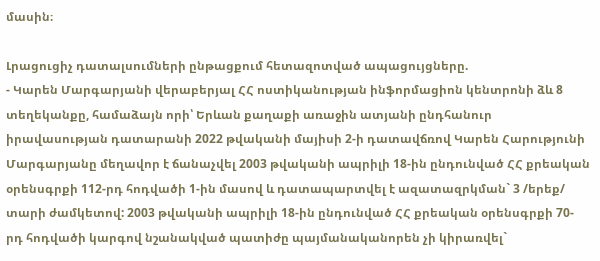մասին։

Լրացուցիչ դատալսումների ընթացքում հետազոտված ապացույցները.
- Կարեն Մարգարյանի վերաբերյալ ՀՀ ոստիկանության ինֆորմացիոն կենտրոնի ձև 8 տեղեկանքը, համաձայն որի՝ Երևան քաղաքի առաջին ատյանի ընդհանուր իրավասության դատարանի 2022 թվականի մայիսի 2-ի դատավճռով Կարեն Հարությունի Մարգարյանը մեղավոր է ճանաչվել 2003 թվականի ապրիլի 18-ին ընդունված ՀՀ քրեական օրենսգրքի 112-րդ հոդվածի 1-ին մասով և դատապարտվել է ազատազրկման` 3 /երեք/ տարի ժամկետով: 2003 թվականի ապրիլի 18-ին ընդունված ՀՀ քրեական օրենսգրքի 70-րդ հոդվածի կարգով նշանակված պատիժը պայմանականորեն չի կիրառվել`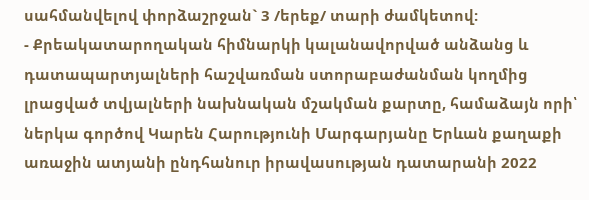սահմանվելով փորձաշրջան` 3 /երեք/ տարի ժամկետով:
- Քրեակատարողական հիմնարկի կալանավորված անձանց և դատապարտյալների հաշվառման ստորաբաժանման կողմից լրացված տվյալների նախնական մշակման քարտը, համաձայն որի՝ ներկա գործով Կարեն Հարությունի Մարգարյանը Երևան քաղաքի առաջին ատյանի ընդհանուր իրավասության դատարանի 2022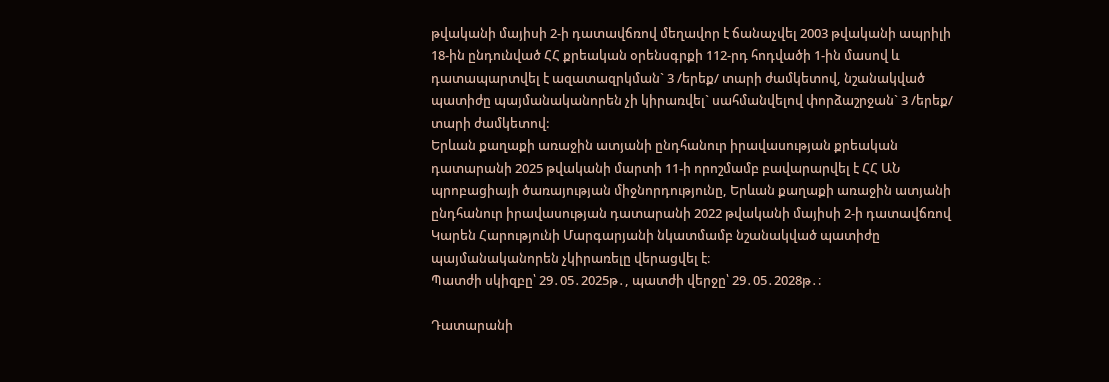թվականի մայիսի 2-ի դատավճռով մեղավոր է ճանաչվել 2003 թվականի ապրիլի 18-ին ընդունված ՀՀ քրեական օրենսգրքի 112-րդ հոդվածի 1-ին մասով և դատապարտվել է ազատազրկման` 3 /երեք/ տարի ժամկետով, նշանակված պատիժը պայմանականորեն չի կիրառվել` սահմանվելով փորձաշրջան` 3 /երեք/ տարի ժամկետով:
Երևան քաղաքի առաջին ատյանի ընդհանուր իրավասության քրեական դատարանի 2025 թվականի մարտի 11-ի որոշմամբ բավարարվել է ՀՀ ԱՆ պրոբացիայի ծառայության միջնորդությունը, Երևան քաղաքի առաջին ատյանի ընդհանուր իրավասության դատարանի 2022 թվականի մայիսի 2-ի դատավճռով Կարեն Հարությունի Մարգարյանի նկատմամբ նշանակված պատիժը պայմանականորեն չկիրառելը վերացվել է։
Պատժի սկիզբը՝ 29․05․2025թ․, պատժի վերջը՝ 29․05․2028թ․։

Դատարանի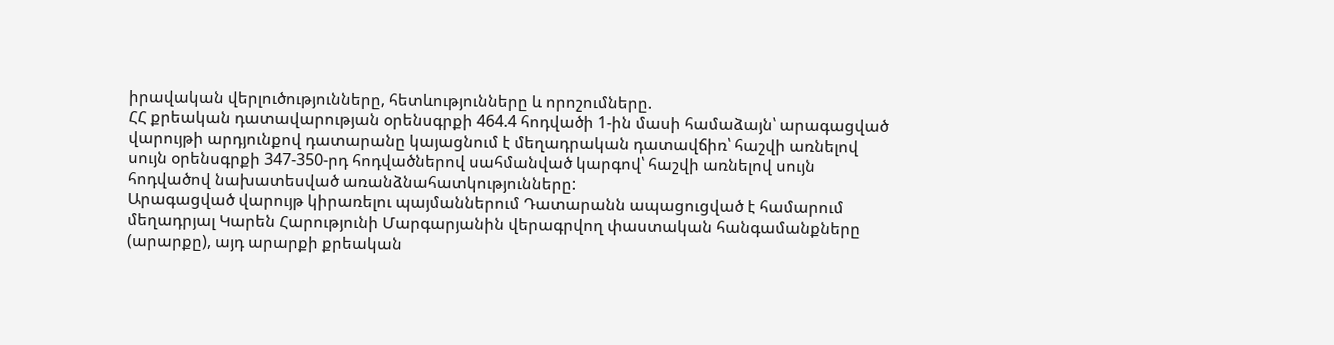իրավական վերլուծությունները, հետևությունները և որոշումները.
ՀՀ քրեական դատավարության օրենսգրքի 464.4 հոդվածի 1-ին մասի համաձայն՝ արագացված վարույթի արդյունքով դատարանը կայացնում է մեղադրական դատավճիռ՝ հաշվի առնելով սույն օրենսգրքի 347-350-րդ հոդվածներով սահմանված կարգով՝ հաշվի առնելով սույն հոդվածով նախատեսված առանձնահատկությունները:
Արագացված վարույթ կիրառելու պայմաններում Դատարանն ապացուցված է համարում մեղադրյալ Կարեն Հարությունի Մարգարյանին վերագրվող փաստական հանգամանքները (արարքը), այդ արարքի քրեական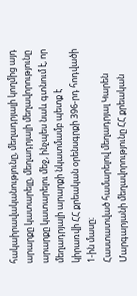հակաիրավականությունը, մեղադրյալի կողմից այդ արարքը կատարելը, մեղադրյալի մեղավորությունը արարքը կատարելու մեջ, ինչպես նաև գտնում է, որ մեղադրյալի արարքի նկատմամբ պետք է կիրառվի ՀՀ քրեական օրենսգրքի 396-րդ հոդվածի 1-ին մասը։
Հաստատված համարելով մեղադրյալ Կարեն Մարգարյանի մեղավորությունը ՀՀ քրեական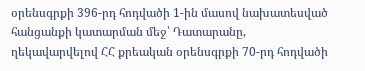օրենսգրքի 396-րդ հոդվածի 1-ին մասով նախատեսված հանցանքի կատարման մեջ՝ Դատարանը, ղեկավարվելով ՀՀ քրեական օրենսգրքի 70-րդ հոդվածի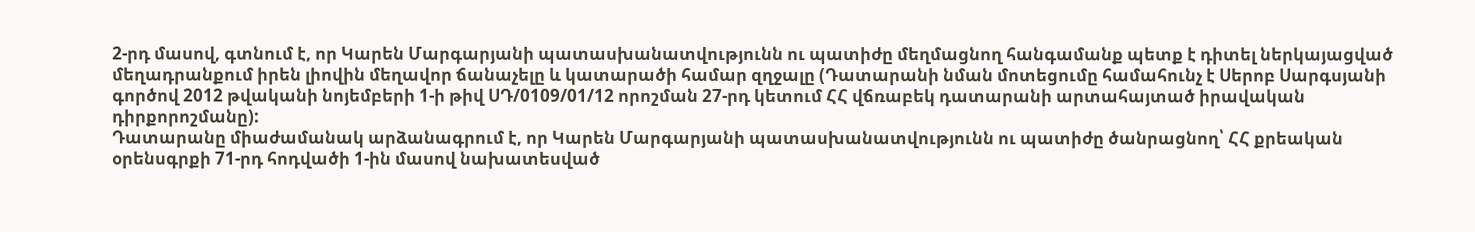2-րդ մասով, գտնում է, որ Կարեն Մարգարյանի պատասխանատվությունն ու պատիժը մեղմացնող հանգամանք պետք է դիտել ներկայացված մեղադրանքում իրեն լիովին մեղավոր ճանաչելը և կատարածի համար զղջալը (Դատարանի նման մոտեցումը համահունչ է Սերոբ Սարգսյանի գործով 2012 թվականի նոյեմբերի 1-ի թիվ ՍԴ/0109/01/12 որոշման 27-րդ կետում ՀՀ վճռաբեկ դատարանի արտահայտած իրավական դիրքորոշմանը):
Դատարանը միաժամանակ արձանագրում է, որ Կարեն Մարգարյանի պատասխանատվությունն ու պատիժը ծանրացնող՝ ՀՀ քրեական օրենսգրքի 71-րդ հոդվածի 1-ին մասով նախատեսված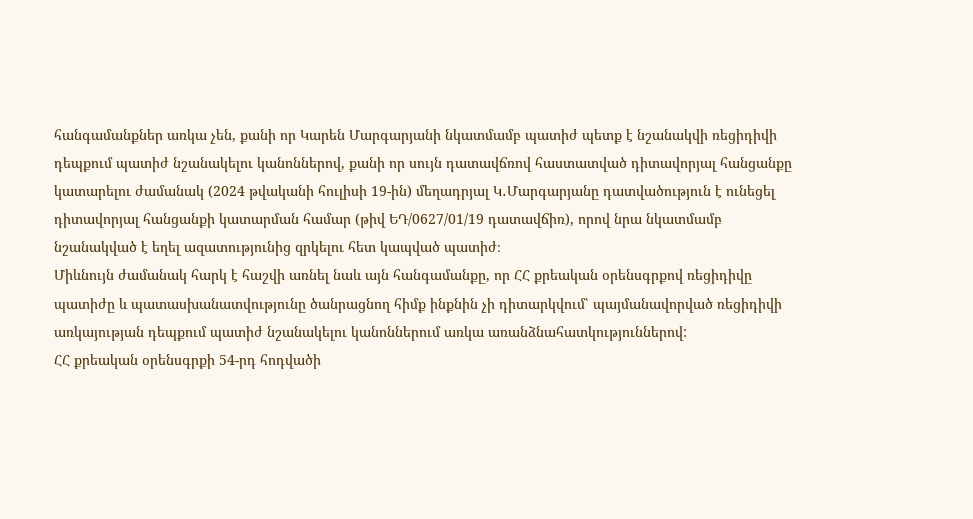հանգամանքներ առկա չեն, քանի որ Կարեն Մարգարյանի նկատմամբ պատիժ պետք է նշանակվի ռեցիդիվի դեպքում պատիժ նշանակելու կանոններով, քանի որ սույն դատավճռով հաստատված դիտավորյալ հանցանքը կատարելու ժամանակ (2024 թվականի հուլիսի 19-ին) մեղադրյալ Կ․Մարգարյանը դատվածություն է ունեցել դիտավորյալ հանցանքի կատարման համար (թիվ ԵԴ/0627/01/19 դատավճիռ), որով նրա նկատմամբ նշանակված է եղել ազատությունից զրկելու հետ կապված պատիժ։
Միևնույն ժամանակ հարկ է հաշվի առնել նաև այն հանգամանքը, որ ՀՀ քրեական օրենսգրքով ռեցիդիվը պատիժը և պատասխանատվությունը ծանրացնող հիմք ինքնին չի դիտարկվում՝ պայմանավորված ռեցիդիվի առկայության դեպքում պատիժ նշանակելու կանոններում առկա առանձնահատկություններով:
ՀՀ քրեական օրենսգրքի 54-րդ հոդվածի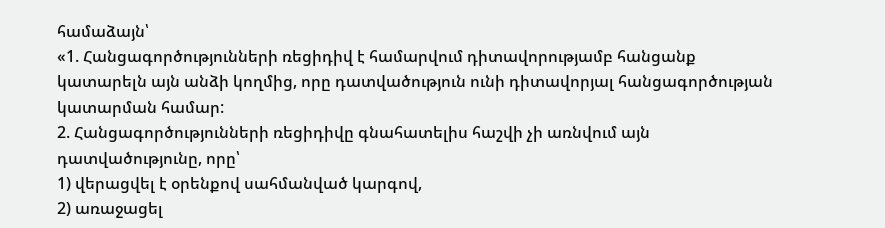համաձայն՝
«1. Հանցագործությունների ռեցիդիվ է համարվում դիտավորությամբ հանցանք կատարելն այն անձի կողմից, որը դատվածություն ունի դիտավորյալ հանցագործության կատարման համար:
2. Հանցագործությունների ռեցիդիվը գնահատելիս հաշվի չի առնվում այն դատվածությունը, որը՝
1) վերացվել է օրենքով սահմանված կարգով,
2) առաջացել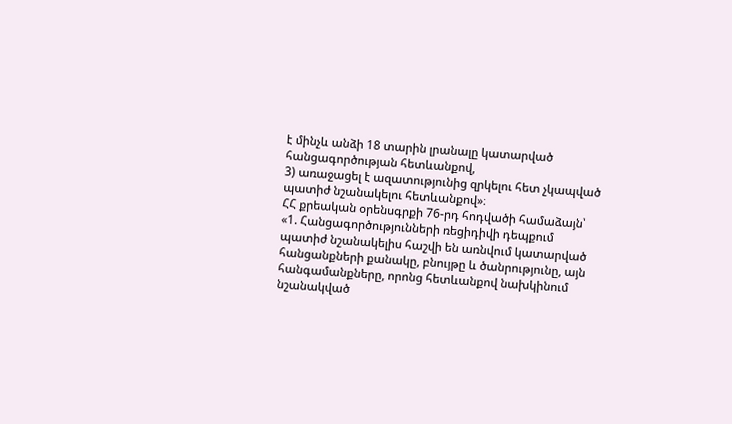է մինչև անձի 18 տարին լրանալը կատարված հանցագործության հետևանքով,
3) առաջացել է ազատությունից զրկելու հետ չկապված պատիժ նշանակելու հետևանքով»։
ՀՀ քրեական օրենսգրքի 76-րդ հոդվածի համաձայն՝
«1. Հանցագործությունների ռեցիդիվի դեպքում պատիժ նշանակելիս հաշվի են առնվում կատարված հանցանքների քանակը, բնույթը և ծանրությունը, այն հանգամանքները, որոնց հետևանքով նախկինում նշանակված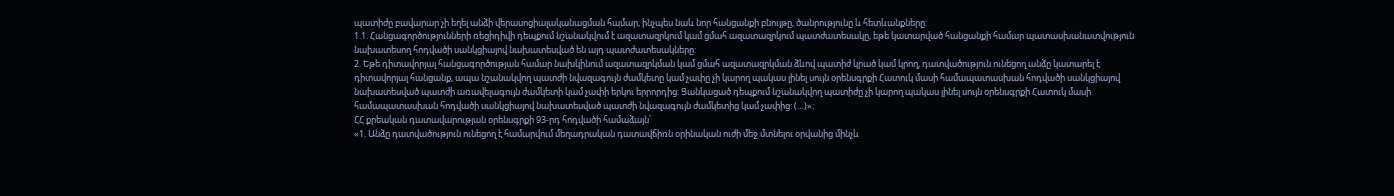պատիժը բավարար չի եղել անձի վերասոցիալականացման համար, ինչպես նաև նոր հանցանքի բնույթը, ծանրությունը և հետևանքները:
1.1. Հանցագործությունների ռեցիդիվի դեպքում նշանակվում է ազատազրկում կամ ցմահ ազատազրկում պատժատեսակը, եթե կատարված հանցանքի համար պատասխանատվություն նախատեսող հոդվածի սանկցիայով նախատեսված են այդ պատժատեսակները:
2. Եթե դիտավորյալ հանցագործության համար նախկինում ազատազրկման կամ ցմահ ազատազրկման ձևով պատիժ կրած կամ կրող, դատվածություն ունեցող անձը կատարել է դիտավորյալ հանցանք, ապա նշանակվող պատժի նվազագույն ժամկետը կամ չափը չի կարող պակաս լինել սույն օրենսգրքի Հատուկ մասի համապատասխան հոդվածի սանկցիայով նախատեսված պատժի առավելագույն ժամկետի կամ չափի երկու երրորդից: Ցանկացած դեպքում նշանակվող պատիժը չի կարող պակաս լինել սույն օրենսգրքի Հատուկ մասի համապատասխան հոդվածի սանկցիայով նախատեսված պատժի նվազագույն ժամկետից կամ չափից: (…)»։
ՀՀ քրեական դատավարության օրենսգրքի 93-րդ հոդվածի համաձայն՝
«1. Անձը դատվածություն ունեցող է համարվում մեղադրական դատավճիռն օրինական ուժի մեջ մտնելու օրվանից մինչև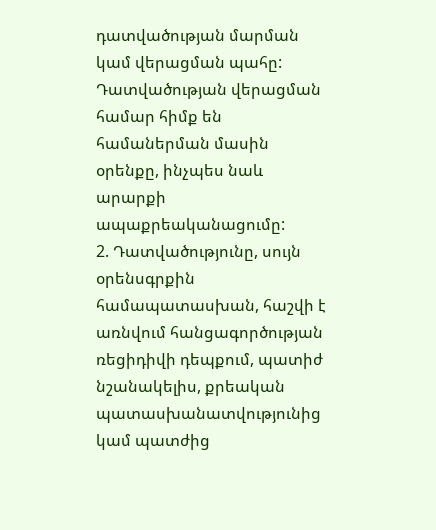դատվածության մարման կամ վերացման պահը: Դատվածության վերացման համար հիմք են համաներման մասին օրենքը, ինչպես նաև արարքի ապաքրեականացումը:
2. Դատվածությունը, սույն օրենսգրքին համապատասխան, հաշվի է առնվում հանցագործության ռեցիդիվի դեպքում, պատիժ նշանակելիս, քրեական պատասխանատվությունից կամ պատժից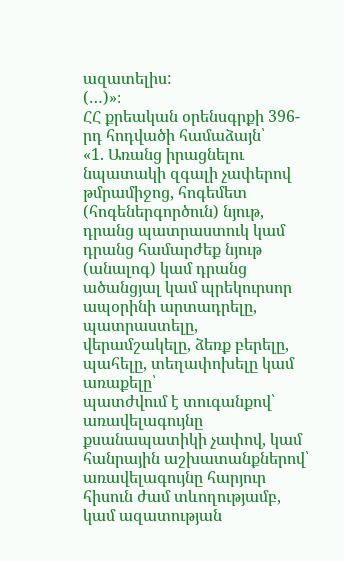ազատելիս:
(…)»։
ՀՀ քրեական օրենսգրքի 396-րդ հոդվածի համաձայն՝
«1. Առանց իրացնելու նպատակի զգալի չափերով թմրամիջոց, հոգեմետ (հոգեներգործուն) նյութ, դրանց պատրաստուկ կամ դրանց համարժեք նյութ (անալոգ) կամ դրանց ածանցյալ կամ պրեկուրսոր ապօրինի արտադրելը, պատրաստելը, վերամշակելը, ձեռք բերելը, պահելը, տեղափոխելը կամ առաքելը՝
պատժվում է տուգանքով՝ առավելագույնը քսանապատիկի չափով, կամ հանրային աշխատանքներով՝ առավելագույնը հարյուր հիսուն ժամ տևողությամբ, կամ ազատության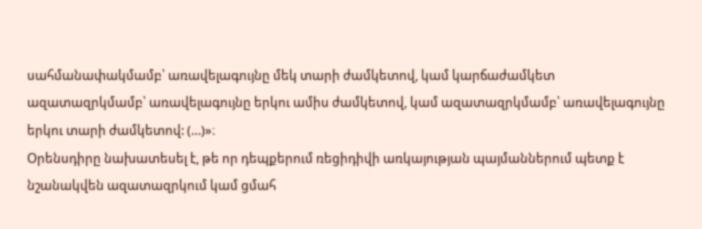սահմանափակմամբ՝ առավելագույնը մեկ տարի ժամկետով, կամ կարճաժամկետ ազատազրկմամբ՝ առավելագույնը երկու ամիս ժամկետով, կամ ազատազրկմամբ՝ առավելագույնը երկու տարի ժամկետով: (…)»։
Օրենսդիրը նախատեսել է, թե որ դեպքերում ռեցիդիվի առկայության պայմաններում պետք է նշանակվեն ազատազրկում կամ ցմահ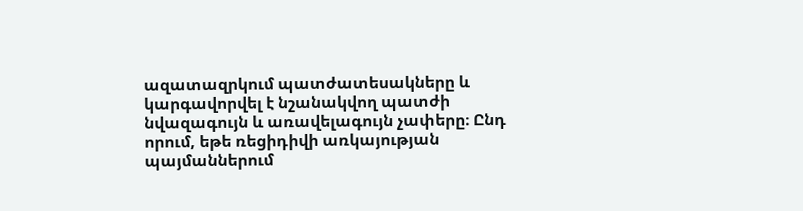ազատազրկում պատժատեսակները և կարգավորվել է նշանակվող պատժի նվազագույն և առավելագույն չափերը։ Ընդ որում, եթե ռեցիդիվի առկայության պայմաններում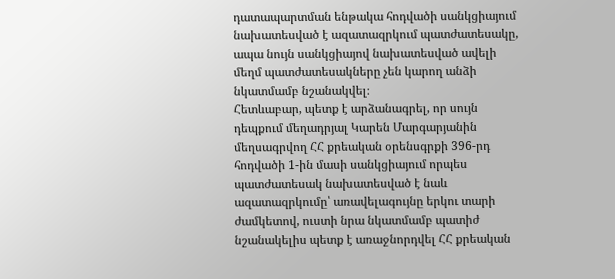դատապարտման ենթակա հոդվածի սանկցիայում նախատեսված է ազատազրկում պատժատեսակը, ապա նույն սանկցիայով նախատեսված ավելի մեղմ պատժատեսակները չեն կարող անձի նկատմամբ նշանակվել։
Հետևաբար, պետք է արձանագրել, որ սույն դեպքում մեղադրյալ Կարեն Մարգարյանին մեղսագրվող ՀՀ քրեական օրենսգրքի 396-րդ հոդվածի 1-ին մասի սանկցիայում որպես պատժատեսակ նախատեսված է նաև ազատազրկումը՝ առավելագույնը երկու տարի ժամկետով, ուստի նրա նկատմամբ պատիժ նշանակելիս պետք է առաջնորդվել ՀՀ քրեական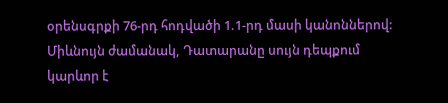օրենսգրքի 76-րդ հոդվածի 1.1-րդ մասի կանոններով:
Միևնույն ժամանակ, Դատարանը սույն դեպքում կարևոր է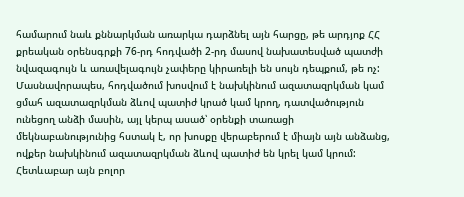համարում նաև քննարկման առարկա դարձնել այն հարցը, թե արդյոք ՀՀ քրեական օրենսգրքի 76-րդ հոդվածի 2-րդ մասով նախատեսված պատժի նվազագույն և առավելագույն չափերը կիրառելի են սույն դեպքում, թե ոչ: Մասնավորապես, հոդվածում խոսվում է նախկինում ազատազրկման կամ ցմահ ազատազրկման ձևով պատիժ կրած կամ կրող, դատվածություն ունեցող անձի մասին, այլ կերպ ասած՝ օրենքի տառացի մեկնաբանությունից հստակ է, որ խոսքը վերաբերում է միայն այն անձանց, ովքեր նախկինում ազատազրկման ձևով պատիժ են կրել կամ կրում: Հետևաբար այն բոլոր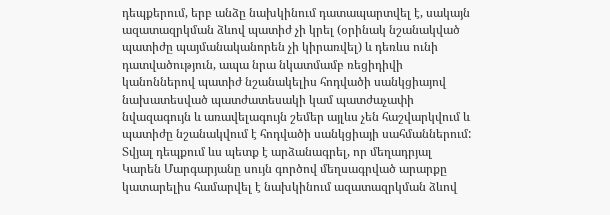դեպքերում, երբ անձը նախկինում դատապարտվել է, սակայն ազատազրկման ձևով պատիժ չի կրել (օրինակ նշանակված պատիժը պայմանականորեն չի կիրառվել) և դեռևս ունի դատվածություն, ապա նրա նկատմամբ ռեցիդիվի կանոններով պատիժ նշանակելիս հոդվածի սանկցիայով նախատեսված պատժատեսակի կամ պատժաչափի նվազագույն և առավելագույն շեմեր այլևս չեն հաշվարկվում և պատիժը նշանակվում է հոդվածի սանկցիայի սահմաններում:
Տվյալ դեպքում ևս պետք է արձանագրել, որ մեղադրյալ Կարեն Մարգարյանը սույն գործով մեղսագրված արարքը կատարելիս համարվել է նախկինում ազատազրկման ձևով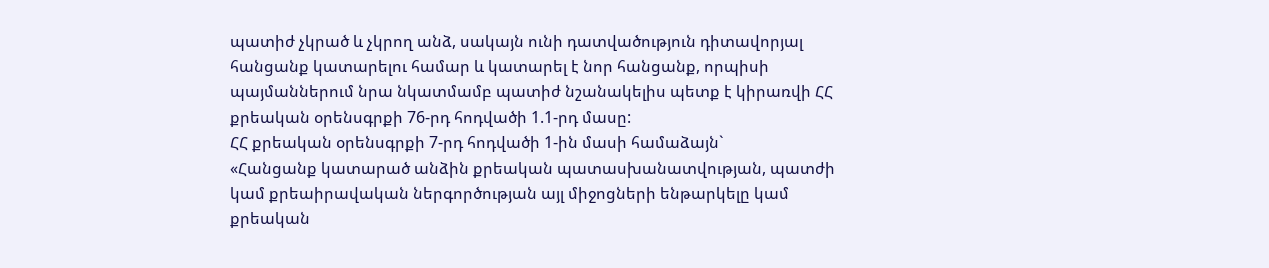պատիժ չկրած և չկրող անձ, սակայն ունի դատվածություն դիտավորյալ հանցանք կատարելու համար և կատարել է նոր հանցանք, որպիսի պայմաններում նրա նկատմամբ պատիժ նշանակելիս պետք է կիրառվի ՀՀ քրեական օրենսգրքի 76-րդ հոդվածի 1.1-րդ մասը:
ՀՀ քրեական օրենսգրքի 7-րդ հոդվածի 1-ին մասի համաձայն`
«Հանցանք կատարած անձին քրեական պատասխանատվության, պատժի կամ քրեաիրավական ներգործության այլ միջոցների ենթարկելը կամ քրեական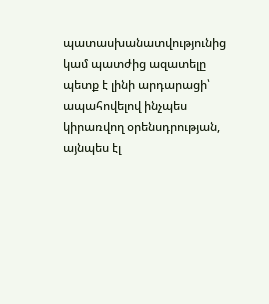պատասխանատվությունից կամ պատժից ազատելը պետք է լինի արդարացի՝ ապահովելով ինչպես կիրառվող օրենսդրության, այնպես էլ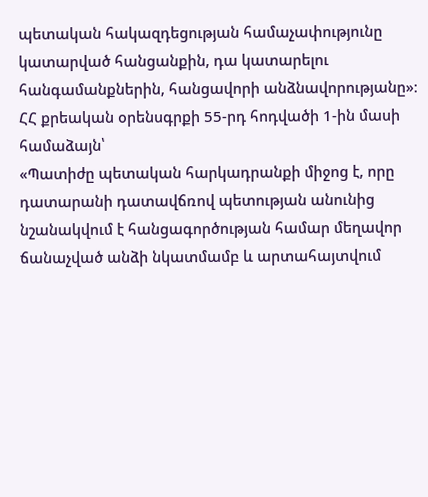պետական հակազդեցության համաչափությունը կատարված հանցանքին, դա կատարելու հանգամանքներին, հանցավորի անձնավորությանը»։
ՀՀ քրեական օրենսգրքի 55-րդ հոդվածի 1-ին մասի համաձայն՝
«Պատիժը պետական հարկադրանքի միջոց է, որը դատարանի դատավճռով պետության անունից նշանակվում է հանցագործության համար մեղավոր ճանաչված անձի նկատմամբ և արտահայտվում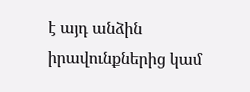է այդ անձին իրավունքներից կամ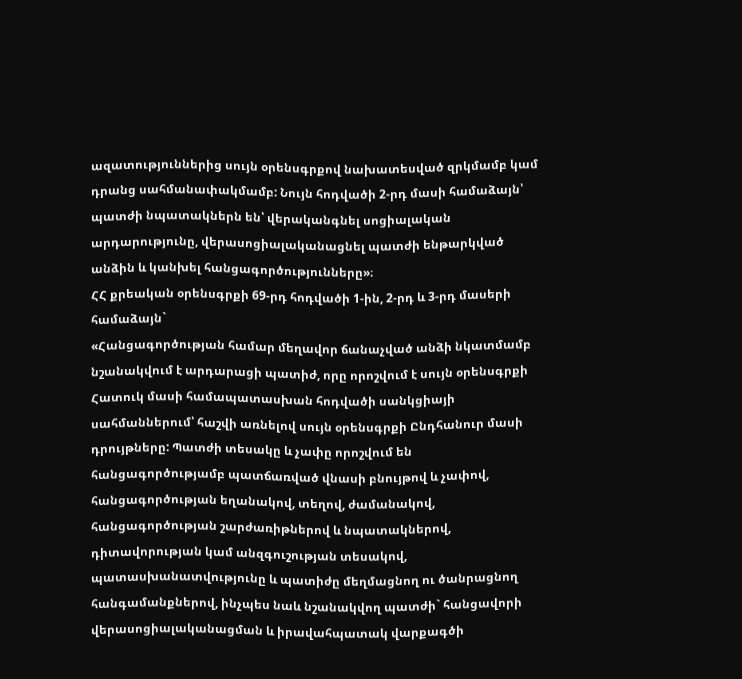ազատություններից սույն օրենսգրքով նախատեսված զրկմամբ կամ դրանց սահմանափակմամբ: Նույն հոդվածի 2-րդ մասի համաձայն՝ պատժի նպատակներն են՝ վերականգնել սոցիալական արդարությունը, վերասոցիալականացնել պատժի ենթարկված անձին և կանխել հանցագործությունները»։
ՀՀ քրեական օրենսգրքի 69-րդ հոդվածի 1-ին, 2-րդ և 3-րդ մասերի համաձայն`
«Հանցագործության համար մեղավոր ճանաչված անձի նկատմամբ նշանակվում է արդարացի պատիժ, որը որոշվում է սույն օրենսգրքի Հատուկ մասի համապատասխան հոդվածի սանկցիայի սահմաններում՝ հաշվի առնելով սույն օրենսգրքի Ընդհանուր մասի դրույթները: Պատժի տեսակը և չափը որոշվում են հանցագործությամբ պատճառված վնասի բնույթով և չափով, հանցագործության եղանակով, տեղով, ժամանակով, հանցագործության շարժառիթներով և նպատակներով, դիտավորության կամ անզգուշության տեսակով, պատասխանատվությունը և պատիժը մեղմացնող ու ծանրացնող հանգամանքներով, ինչպես նաև նշանակվող պատժի` հանցավորի վերասոցիալականացման և իրավահպատակ վարքագծի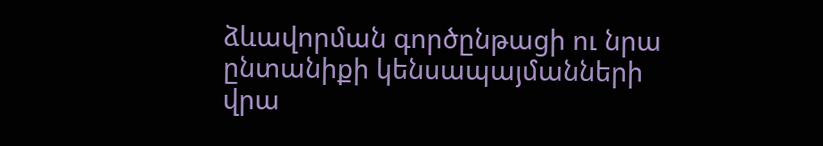ձևավորման գործընթացի ու նրա ընտանիքի կենսապայմանների վրա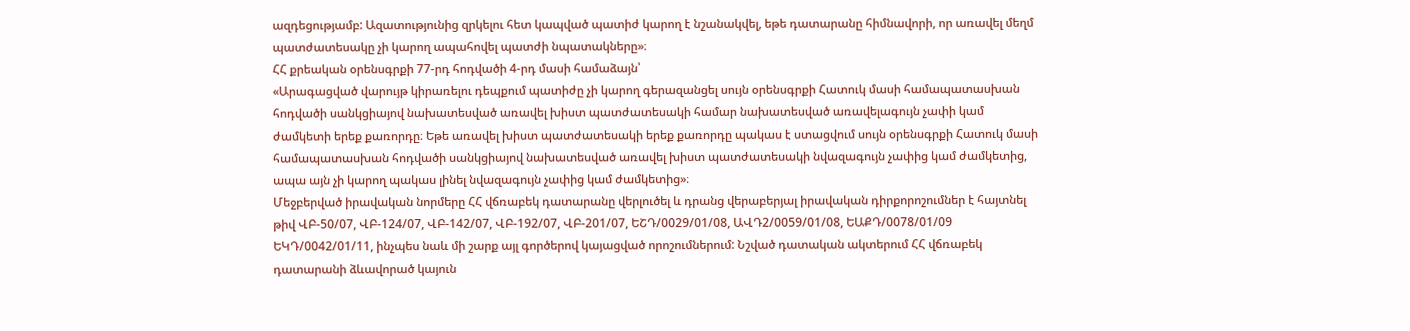ազդեցությամբ: Ազատությունից զրկելու հետ կապված պատիժ կարող է նշանակվել, եթե դատարանը հիմնավորի, որ առավել մեղմ պատժատեսակը չի կարող ապահովել պատժի նպատակները»։
ՀՀ քրեական օրենսգրքի 77-րդ հոդվածի 4-րդ մասի համաձայն՝
«Արագացված վարույթ կիրառելու դեպքում պատիժը չի կարող գերազանցել սույն օրենսգրքի Հատուկ մասի համապատասխան հոդվածի սանկցիայով նախատեսված առավել խիստ պատժատեսակի համար նախատեսված առավելագույն չափի կամ ժամկետի երեք քառորդը։ Եթե առավել խիստ պատժատեսակի երեք քառորդը պակաս է ստացվում սույն օրենսգրքի Հատուկ մասի համապատասխան հոդվածի սանկցիայով նախատեսված առավել խիստ պատժատեսակի նվազագույն չափից կամ ժամկետից, ապա այն չի կարող պակաս լինել նվազագույն չափից կամ ժամկետից»։
Մեջբերված իրավական նորմերը ՀՀ վճռաբեկ դատարանը վերլուծել և դրանց վերաբերյալ իրավական դիրքորոշումներ է հայտնել թիվ ՎԲ-50/07, ՎԲ-124/07, ՎԲ-142/07, ՎԲ-192/07, ՎԲ-201/07, ԵՇԴ/0029/01/08, ԱՎԴ2/0059/01/08, ԵԱՔԴ/0078/01/09 ԵԿԴ/0042/01/11, ինչպես նաև մի շարք այլ գործերով կայացված որոշումներում: Նշված դատական ակտերում ՀՀ վճռաբեկ դատարանի ձևավորած կայուն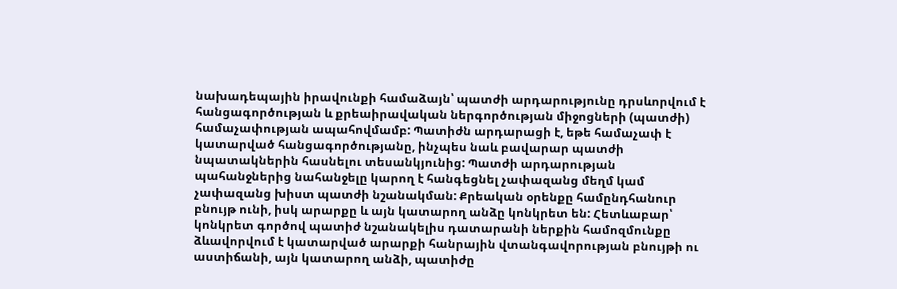նախադեպային իրավունքի համաձայն՝ պատժի արդարությունը դրսևորվում է հանցագործության և քրեաիրավական ներգործության միջոցների (պատժի) համաչափության ապահովմամբ: Պատիժն արդարացի է, եթե համաչափ է կատարված հանցագործությանը, ինչպես նաև բավարար պատժի նպատակներին հասնելու տեսանկյունից: Պատժի արդարության պահանջներից նահանջելը կարող է հանգեցնել չափազանց մեղմ կամ չափազանց խիստ պատժի նշանակման: Քրեական օրենքը համընդհանուր բնույթ ունի, իսկ արարքը և այն կատարող անձը կոնկրետ են: Հետևաբար՝ կոնկրետ գործով պատիժ նշանակելիս դատարանի ներքին համոզմունքը ձևավորվում է կատարված արարքի հանրային վտանգավորության բնույթի ու աստիճանի, այն կատարող անձի, պատիժը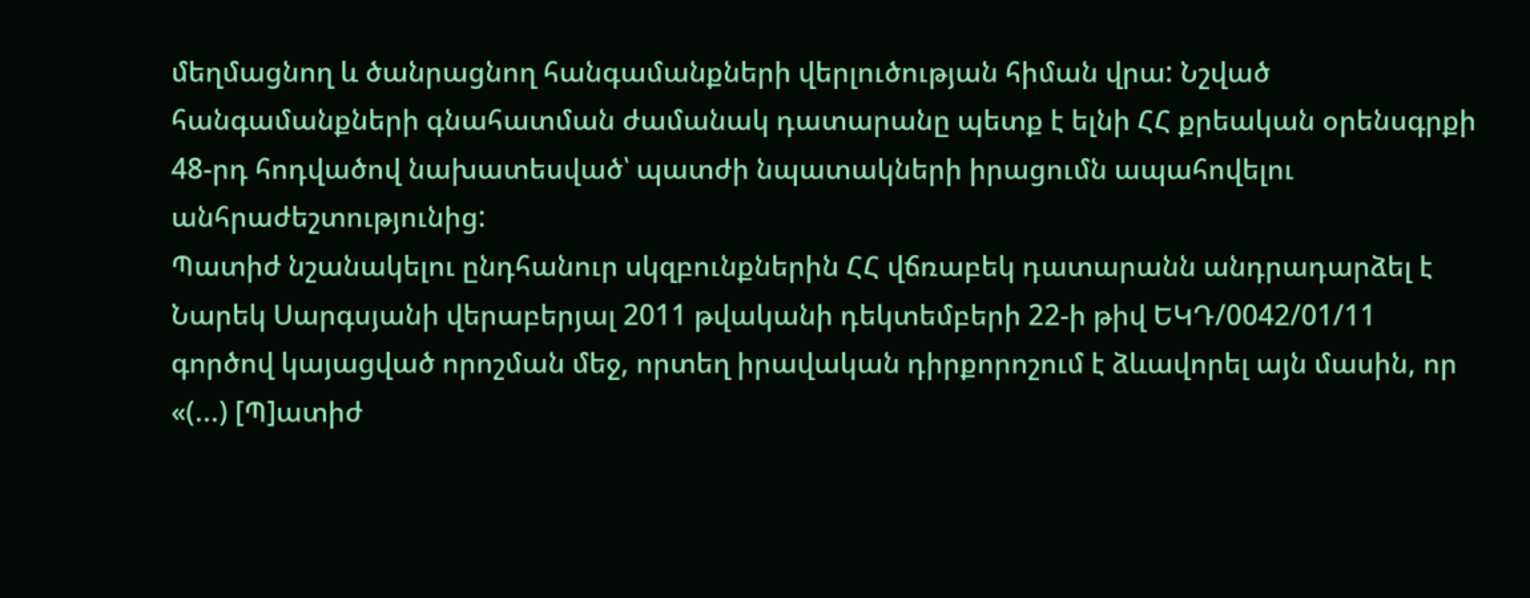մեղմացնող և ծանրացնող հանգամանքների վերլուծության հիման վրա: Նշված հանգամանքների գնահատման ժամանակ դատարանը պետք է ելնի ՀՀ քրեական օրենսգրքի 48-րդ հոդվածով նախատեսված՝ պատժի նպատակների իրացումն ապահովելու անհրաժեշտությունից:
Պատիժ նշանակելու ընդհանուր սկզբունքներին ՀՀ վճռաբեկ դատարանն անդրադարձել է Նարեկ Սարգսյանի վերաբերյալ 2011 թվականի դեկտեմբերի 22-ի թիվ ԵԿԴ/0042/01/11 գործով կայացված որոշման մեջ, որտեղ իրավական դիրքորոշում է ձևավորել այն մասին, որ «(...) [Պ]ատիժ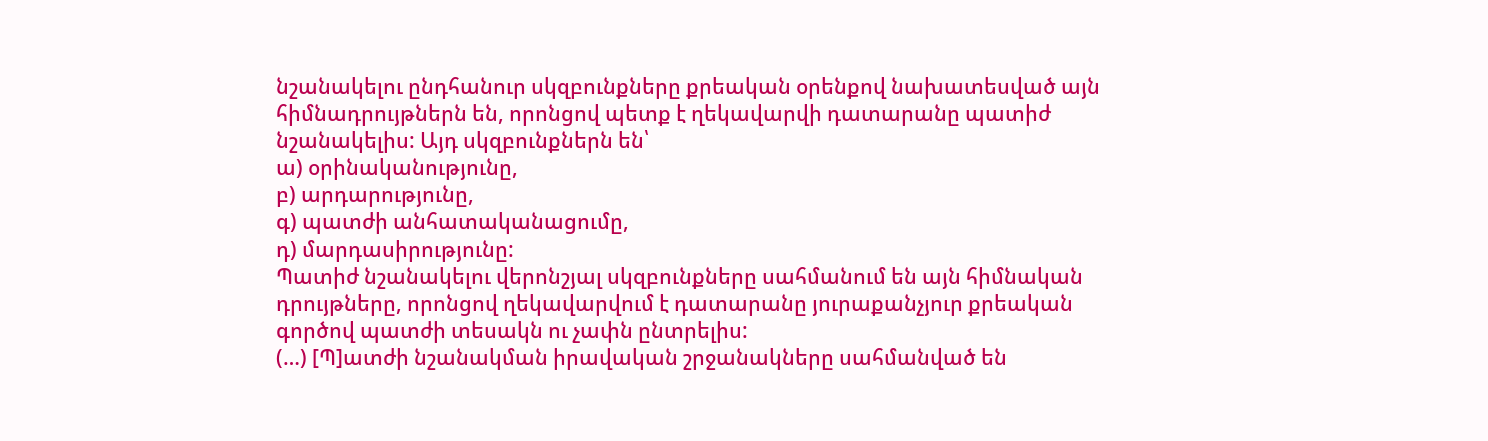նշանակելու ընդհանուր սկզբունքները քրեական օրենքով նախատեսված այն հիմնադրույթներն են, որոնցով պետք է ղեկավարվի դատարանը պատիժ նշանակելիս: Այդ սկզբունքներն են՝
ա) օրինականությունը,
բ) արդարությունը,
գ) պատժի անհատականացումը,
դ) մարդասիրությունը:
Պատիժ նշանակելու վերոնշյալ սկզբունքները սահմանում են այն հիմնական դրույթները, որոնցով ղեկավարվում է դատարանը յուրաքանչյուր քրեական գործով պատժի տեսակն ու չափն ընտրելիս:
(…) [Պ]ատժի նշանակման իրավական շրջանակները սահմանված են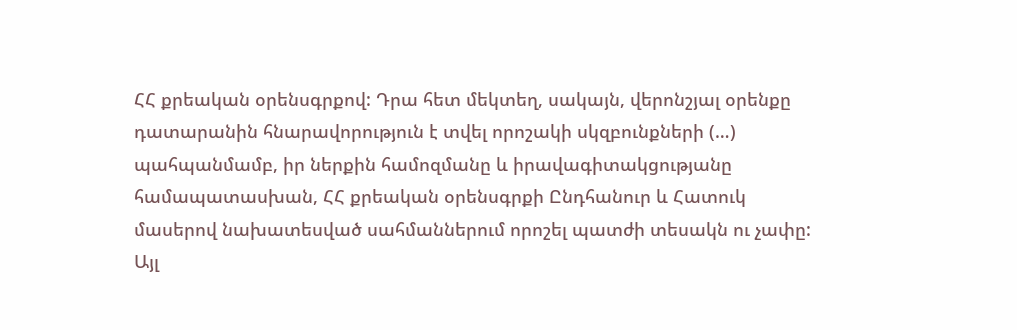ՀՀ քրեական օրենսգրքով: Դրա հետ մեկտեղ, սակայն, վերոնշյալ օրենքը դատարանին հնարավորություն է տվել որոշակի սկզբունքների (…) պահպանմամբ, իր ներքին համոզմանը և իրավագիտակցությանը համապատասխան, ՀՀ քրեական օրենսգրքի Ընդհանուր և Հատուկ մասերով նախատեսված սահմաններում որոշել պատժի տեսակն ու չափը: Այլ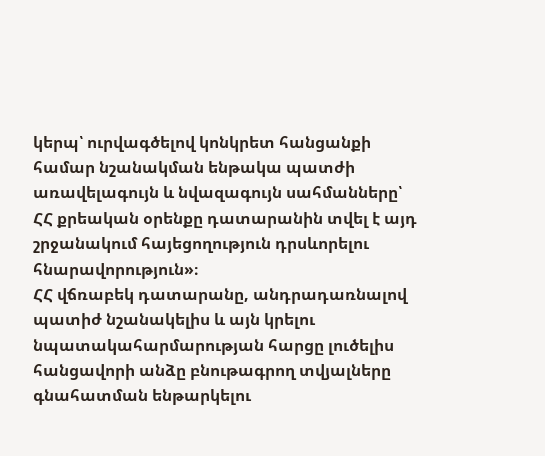կերպ՝ ուրվագծելով կոնկրետ հանցանքի համար նշանակման ենթակա պատժի առավելագույն և նվազագույն սահմանները՝ ՀՀ քրեական օրենքը դատարանին տվել է այդ շրջանակում հայեցողություն դրսևորելու հնարավորություն»։
ՀՀ վճռաբեկ դատարանը, անդրադառնալով պատիժ նշանակելիս և այն կրելու նպատակահարմարության հարցը լուծելիս հանցավորի անձը բնութագրող տվյալները գնահատման ենթարկելու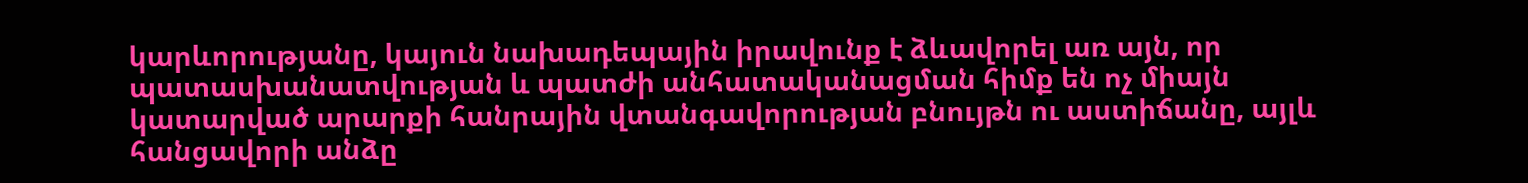կարևորությանը, կայուն նախադեպային իրավունք է ձևավորել առ այն, որ պատասխանատվության և պատժի անհատականացման հիմք են ոչ միայն կատարված արարքի հանրային վտանգավորության բնույթն ու աստիճանը, այլև հանցավորի անձը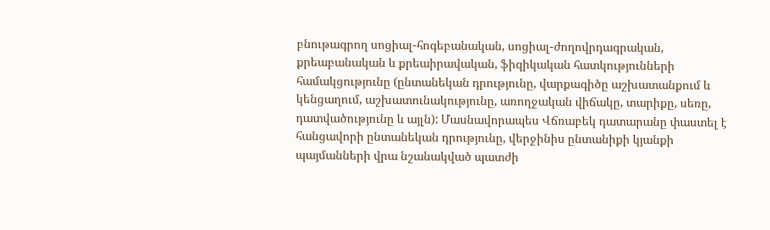բնութագրող սոցիալ-հոգեբանական, սոցիալ-ժողովրդագրական, քրեաբանական և քրեաիրավական, ֆիզիկական հատկությունների համակցությունը (ընտանեկան դրությունը, վարքագիծը աշխատանքում և կենցաղում, աշխատունակությունը, առողջական վիճակը, տարիքը, սեռը, դատվածությունը և այլն): Մասնավորապես Վճռաբեկ դատարանը փաստել է հանցավորի ընտանեկան դրությունը, վերջինիս ընտանիքի կյանքի պայմանների վրա նշանակված պատժի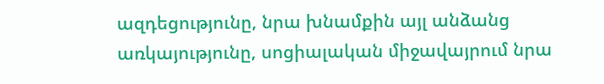ազդեցությունը, նրա խնամքին այլ անձանց առկայությունը, սոցիալական միջավայրում նրա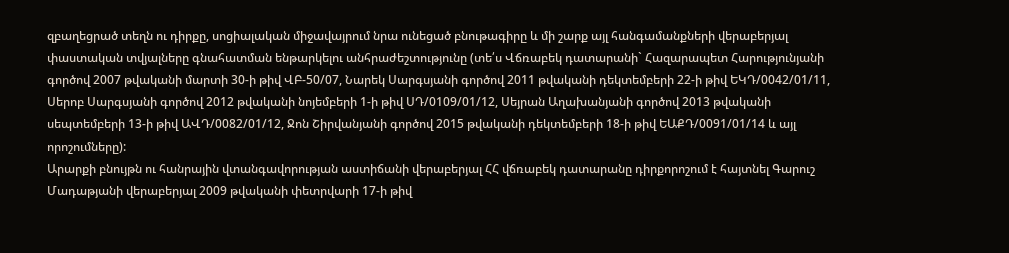զբաղեցրած տեղն ու դիրքը, սոցիալական միջավայրում նրա ունեցած բնութագիրը և մի շարք այլ հանգամանքների վերաբերյալ փաստական տվյալները գնահատման ենթարկելու անհրաժեշտությունը (տե՛ս Վճռաբեկ դատարանի` Հազարապետ Հարությունյանի գործով 2007 թվականի մարտի 30-ի թիվ ՎԲ-50/07, Նարեկ Սարգսյանի գործով 2011 թվականի դեկտեմբերի 22-ի թիվ ԵԿԴ/0042/01/11, Սերոբ Սարգսյանի գործով 2012 թվականի նոյեմբերի 1-ի թիվ ՍԴ/0109/01/12, Սեյրան Աղախանյանի գործով 2013 թվականի սեպտեմբերի 13-ի թիվ ԱՎԴ/0082/01/12, Ջոն Շիրվանյանի գործով 2015 թվականի դեկտեմբերի 18-ի թիվ ԵԱՔԴ/0091/01/14 և այլ որոշումները):
Արարքի բնույթն ու հանրային վտանգավորության աստիճանի վերաբերյալ ՀՀ վճռաբեկ դատարանը դիրքորոշում է հայտնել Գարուշ Մադաթյանի վերաբերյալ 2009 թվականի փետրվարի 17-ի թիվ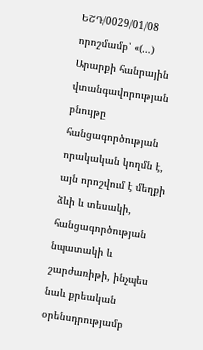ԵՇԴ/0029/01/08 որոշմամբ՝ «(…) Արարքի հանրային վտանգավորության բնույթը հանցագործության որակական կողմն է, այն որոշվում է մեղքի ձևի և տեսակի, հանցագործության նպատակի և շարժառիթի, ինչպես նաև քրեական օրենսդրությամբ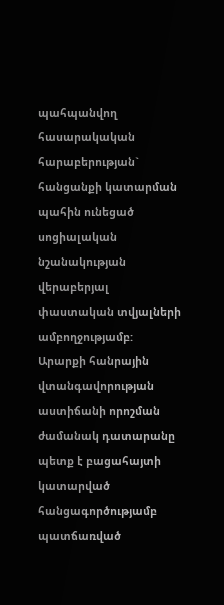պահպանվող հասարակական հարաբերության` հանցանքի կատարման պահին ունեցած սոցիալական նշանակության վերաբերյալ փաստական տվյալների ամբողջությամբ:
Արարքի հանրային վտանգավորության աստիճանի որոշման ժամանակ դատարանը պետք է բացահայտի կատարված հանցագործությամբ պատճառված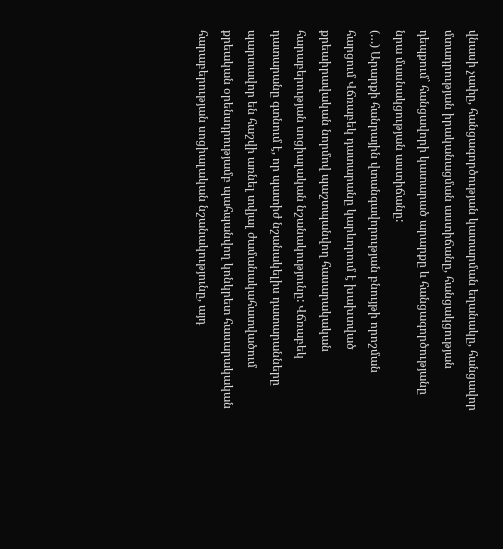վնասի չափը, հանցագործության կատարման եղանակը, հանցավոր մտադրության իրականացման աստիճանը, հանցակցության դեպքում` հանցավորի կատարած արարքը և հանցագործությանը նրա մասնակցության աստիճանը:
(…) Արարքի հանրային վտանգավորության բնույթի որոշման հարցում Վճռաբեկ դատարանը կարևորում է խախտված քրեաիրավական նորմով պաշտպանվող հասարակական հարաբերության սոցիալական նշանակությունը: Վճռաբեկ դատարանը գտնում է, որ պատիժ նշանակելիս դատարանները պարտավոր են հաշվի առնել տվյալ ժամանակահատվածում քրեական օրենսդրությամբ պահպանվող կոնկրետ հասարակական հարաբերության սոցիալական նշանակությունը, այդ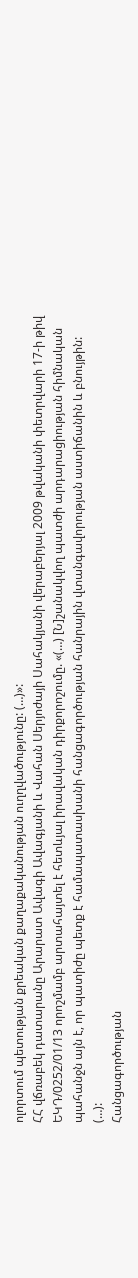ոլորտում պետության քրեական քաղաքականության ուղղվածությունը: (…)»:
ՀՀ վճռաբեկ դատարանը Արարատ Ավագի Ավագյանի և Վահան Սերյոժայի Սահակյանի վերաբերյալ 2009 թվականի փետրվարի 17-ի թիվ ԵԿԴ/0252/01/13 որոշմամբ արտահայտել է հետևյալ իրավական դիրքորոշումը. «(…) [Ն]շանակվող պատժի արդարացիության հիմնական պահանջն այն է, որ պատիժը պետք է համապատասխանի հանցագործության հանրային վտանգավորության աստիճանին և բնույթին:
(…):
Հանցագործության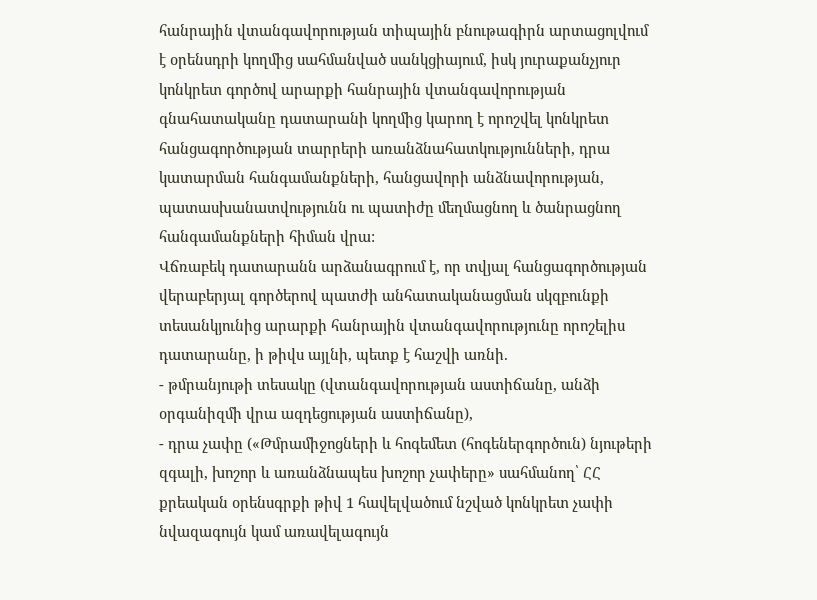հանրային վտանգավորության տիպային բնութագիրն արտացոլվում է օրենսդրի կողմից սահմանված սանկցիայում, իսկ յուրաքանչյուր կոնկրետ գործով արարքի հանրային վտանգավորության գնահատականը դատարանի կողմից կարող է որոշվել կոնկրետ հանցագործության տարրերի առանձնահատկությունների, դրա կատարման հանգամանքների, հանցավորի անձնավորության, պատասխանատվությունն ու պատիժը մեղմացնող և ծանրացնող հանգամանքների հիման վրա:
Վճռաբեկ դատարանն արձանագրում է, որ տվյալ հանցագործության վերաբերյալ գործերով պատժի անհատականացման սկզբունքի տեսանկյունից արարքի հանրային վտանգավորությունը որոշելիս դատարանը, ի թիվս այլնի, պետք է հաշվի առնի.
- թմրանյութի տեսակը (վտանգավորության աստիճանը, անձի օրգանիզմի վրա ազդեցության աստիճանը),
- դրա չափը («Թմրամիջոցների և հոգեմետ (հոգեներգործուն) նյութերի զգալի, խոշոր և առանձնապես խոշոր չափերը» սահմանող՝ ՀՀ քրեական օրենսգրքի թիվ 1 հավելվածում նշված կոնկրետ չափի նվազագույն կամ առավելագույն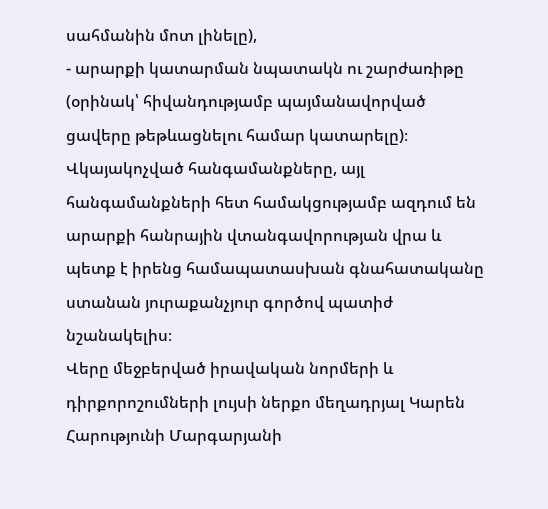սահմանին մոտ լինելը),
- արարքի կատարման նպատակն ու շարժառիթը (օրինակ՝ հիվանդությամբ պայմանավորված ցավերը թեթևացնելու համար կատարելը)։
Վկայակոչված հանգամանքները, այլ հանգամանքների հետ համակցությամբ ազդում են արարքի հանրային վտանգավորության վրա և պետք է իրենց համապատասխան գնահատականը ստանան յուրաքանչյուր գործով պատիժ նշանակելիս։
Վերը մեջբերված իրավական նորմերի և դիրքորոշումների լույսի ներքո մեղադրյալ Կարեն Հարությունի Մարգարյանի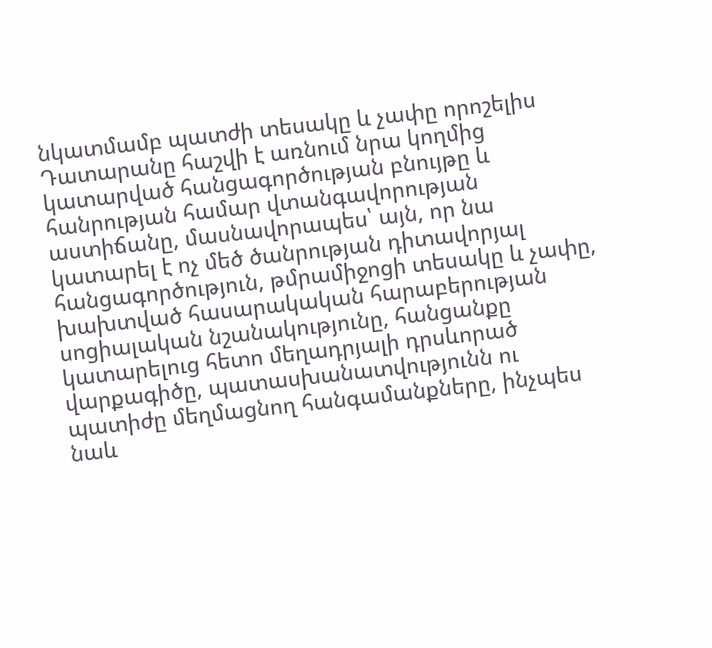նկատմամբ պատժի տեսակը և չափը որոշելիս Դատարանը հաշվի է առնում նրա կողմից կատարված հանցագործության բնույթը և հանրության համար վտանգավորության աստիճանը, մասնավորապես՝ այն, որ նա կատարել է ոչ մեծ ծանրության դիտավորյալ հանցագործություն, թմրամիջոցի տեսակը և չափը, խախտված հասարակական հարաբերության սոցիալական նշանակությունը, հանցանքը կատարելուց հետո մեղադրյալի դրսևորած վարքագիծը, պատասխանատվությունն ու պատիժը մեղմացնող հանգամանքները, ինչպես նաև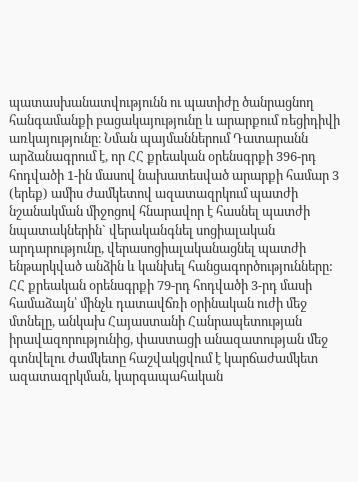պատասխանատվությունն ու պատիժը ծանրացնող հանգամանքի բացակայությունը և արարքում ռեցիդիվի առկայությունը։ Նման պայմաններում Դատարանն արձանագրում է, որ ՀՀ քրեական օրենսգրքի 396-րդ հոդվածի 1-ին մասով նախատեսված արարքի համար 3 (երեք) ամիս ժամկետով ազատազրկում պատժի նշանակման միջոցով հնարավոր է հասնել պատժի նպատակներին` վերականգնել սոցիալական արդարությունը, վերասոցիալականացնել պատժի ենթարկված անձին և կանխել հանցագործությունները:
ՀՀ քրեական օրենսգրքի 79-րդ հոդվածի 3-րդ մասի համաձայն՝ մինչև դատավճռի օրինական ուժի մեջ մտնելը, անկախ Հայաստանի Հանրապետության իրավազորությունից, փաստացի անազատության մեջ գտնվելու ժամկետը հաշվակցվում է կարճաժամկետ ազատազրկման, կարգապահական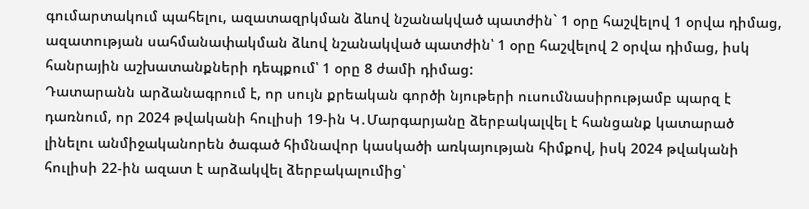գումարտակում պահելու, ազատազրկման ձևով նշանակված պատժին` 1 օրը հաշվելով 1 օրվա դիմաց, ազատության սահմանափակման ձևով նշանակված պատժին՝ 1 օրը հաշվելով 2 օրվա դիմաց, իսկ հանրային աշխատանքների դեպքում՝ 1 օրը 8 ժամի դիմաց:
Դատարանն արձանագրում է, որ սույն քրեական գործի նյութերի ուսումնասիրությամբ պարզ է դառնում, որ 2024 թվականի հուլիսի 19-ին Կ․Մարգարյանը ձերբակալվել է հանցանք կատարած լինելու անմիջականորեն ծագած հիմնավոր կասկածի առկայության հիմքով, իսկ 2024 թվականի հուլիսի 22-ին ազատ է արձակվել ձերբակալումից՝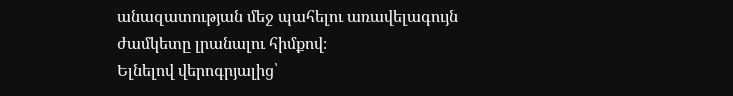անազատության մեջ պահելու առավելագույն ժամկետը լրանալու հիմքով։
Ելնելով վերոգրյալից՝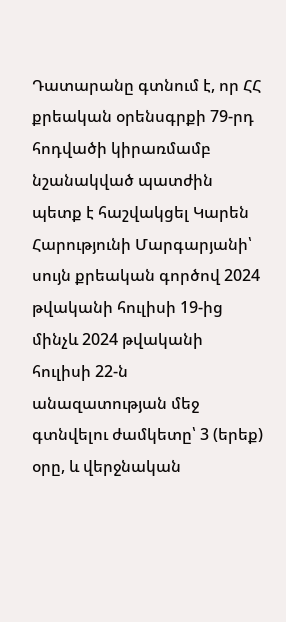Դատարանը գտնում է, որ ՀՀ քրեական օրենսգրքի 79-րդ հոդվածի կիրառմամբ նշանակված պատժին պետք է հաշվակցել Կարեն Հարությունի Մարգարյանի՝ սույն քրեական գործով 2024 թվականի հուլիսի 19-ից մինչև 2024 թվականի հուլիսի 22-ն անազատության մեջ գտնվելու ժամկետը՝ 3 (երեք) օրը, և վերջնական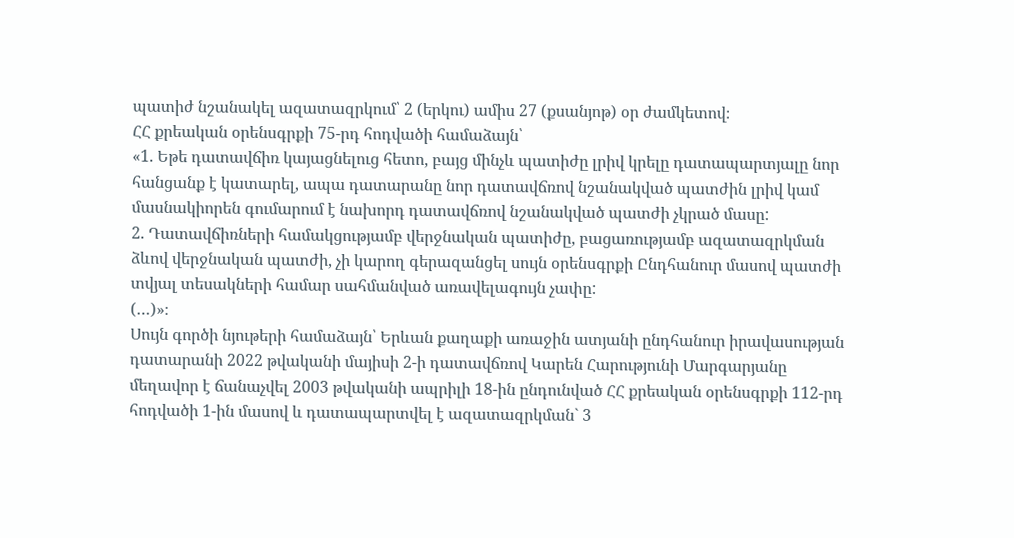պատիժ նշանակել ազատազրկում՝ 2 (երկու) ամիս 27 (քսանյոթ) օր ժամկետով։
ՀՀ քրեական օրենսգրքի 75-րդ հոդվածի համաձայն՝
«1. Եթե դատավճիռ կայացնելուց հետո, բայց մինչև պատիժը լրիվ կրելը դատապարտյալը նոր հանցանք է կատարել, ապա դատարանը նոր դատավճռով նշանակված պատժին լրիվ կամ մասնակիորեն գումարում է նախորդ դատավճռով նշանակված պատժի չկրած մասը:
2. Դատավճիռների համակցությամբ վերջնական պատիժը, բացառությամբ ազատազրկման ձևով վերջնական պատժի, չի կարող գերազանցել սույն օրենսգրքի Ընդհանուր մասով պատժի տվյալ տեսակների համար սահմանված առավելագույն չափը:
(…)»։
Սույն գործի նյութերի համաձայն՝ Երևան քաղաքի առաջին ատյանի ընդհանուր իրավասության դատարանի 2022 թվականի մայիսի 2-ի դատավճռով Կարեն Հարությունի Մարգարյանը մեղավոր է ճանաչվել 2003 թվականի ապրիլի 18-ին ընդունված ՀՀ քրեական օրենսգրքի 112-րդ հոդվածի 1-ին մասով և դատապարտվել է ազատազրկման` 3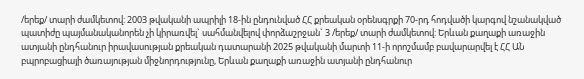/երեք/ տարի ժամկետով: 2003 թվականի ապրիլի 18-ին ընդունված ՀՀ քրեական օրենսգրքի 70-րդ հոդվածի կարգով նշանակված պատիժը պայմանականորեն չի կիրառվել` սահմանվելով փորձաշրջան` 3 /երեք/ տարի ժամկետով: Երևան քաղաքի առաջին ատյանի ընդհանուր իրավասության քրեական դատարանի 2025 թվականի մարտի 11-ի որոշմամբ բավարարվել է ՀՀ ԱՆ բպրոբացիայի ծառայության միջնորդությունը, Երևան քաղաքի առաջին ատյանի ընդհանուր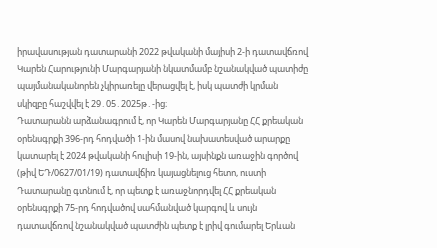իրավասության դատարանի 2022 թվականի մայիսի 2-ի դատավճռով Կարեն Հարությունի Մարգարյանի նկատմամբ նշանակված պատիժը պայմանականորեն չկիրառելը վերացվել է, իսկ պատժի կրման սկիզբը հաշվվել է 29․05․2025թ․-ից։
Դատարանն արձանագրում է, որ Կարեն Մարգարյանը ՀՀ քրեական օրենսգրքի 396-րդ հոդվածի 1-ին մասով նախատեսված արարքը կատարել է 2024 թվականի հուլիսի 19-ին, այսինքն առաջին գործով (թիվ ԵԴ/0627/01/19) դատավճիռ կայացնելուց հետո, ուստի Դատարանը գտնում է, որ պետք է առաջնորդվել ՀՀ քրեական օրենսգրքի 75-րդ հոդվածով սահմանված կարգով և սույն դատավճռով նշանակված պատժին պետք է լրիվ գումարել Երևան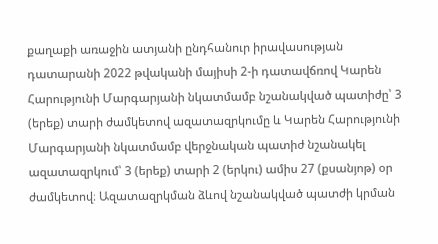քաղաքի առաջին ատյանի ընդհանուր իրավասության դատարանի 2022 թվականի մայիսի 2-ի դատավճռով Կարեն Հարությունի Մարգարյանի նկատմամբ նշանակված պատիժը՝ 3 (երեք) տարի ժամկետով ազատազրկումը և Կարեն Հարությունի Մարգարյանի նկատմամբ վերջնական պատիժ նշանակել ազատազրկում՝ 3 (երեք) տարի 2 (երկու) ամիս 27 (քսանյոթ) օր ժամկետով։ Ազատազրկման ձևով նշանակված պատժի կրման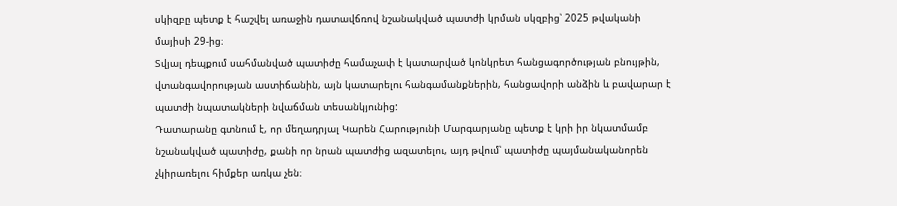սկիզբը պետք է հաշվել առաջին դատավճռով նշանակված պատժի կրման սկզբից՝ 2025 թվականի մայիսի 29-ից։
Տվյալ դեպքում սահմանված պատիժը համաչափ է կատարված կոնկրետ հանցագործության բնույթին, վտանգավորության աստիճանին, այն կատարելու հանգամանքներին, հանցավորի անձին և բավարար է պատժի նպատակների նվաճման տեսանկյունից:
Դատարանը գտնում է, որ մեղադրյալ Կարեն Հարությունի Մարգարյանը պետք է կրի իր նկատմամբ նշանակված պատիժը, քանի որ նրան պատժից ազատելու, այդ թվում՝ պատիժը պայմանականորեն չկիրառելու հիմքեր առկա չեն։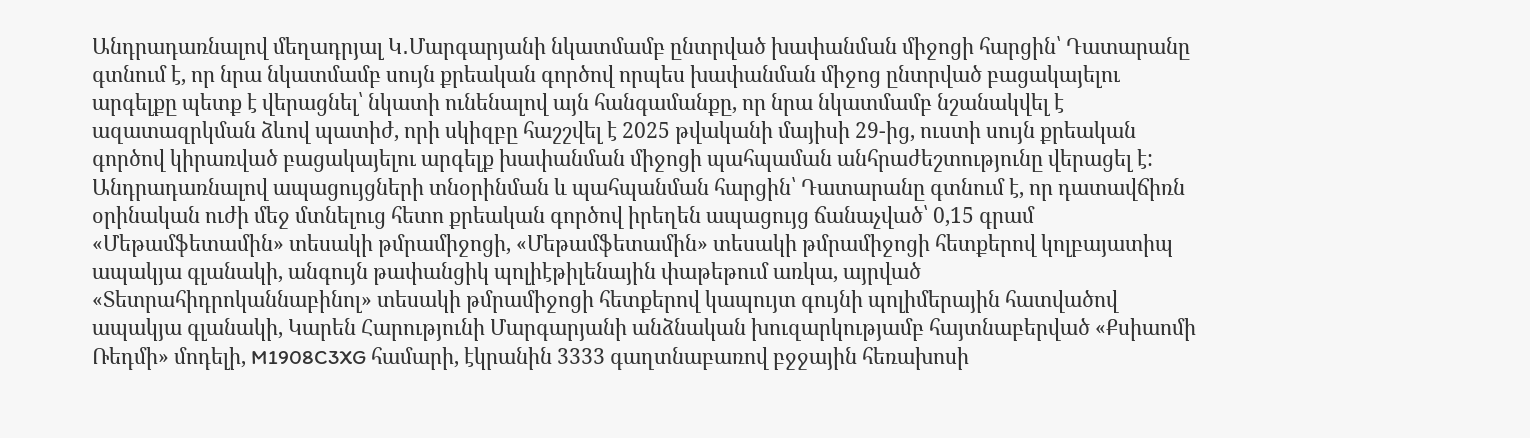Անդրադառնալով մեղադրյալ Կ․Մարգարյանի նկատմամբ ընտրված խափանման միջոցի հարցին՝ Դատարանը գտնում է, որ նրա նկատմամբ սույն քրեական գործով որպես խափանման միջոց ընտրված բացակայելու արգելքը պետք է վերացնել՝ նկատի ունենալով այն հանգամանքը, որ նրա նկատմամբ նշանակվել է ազատազրկման ձևով պատիժ, որի սկիզբը հաշշվել է 2025 թվականի մայիսի 29-ից, ուստի սույն քրեական գործով կիրառված բացակայելու արգելք խափանման միջոցի պահպաման անհրաժեշտությունը վերացել է:
Անդրադառնալով ապացույցների տնօրինման և պահպանման հարցին՝ Դատարանը գտնում է, որ դատավճիռն օրինական ուժի մեջ մտնելուց հետո քրեական գործով իրեղեն ապացույց ճանաչված՝ 0,15 գրամ «Մեթամֆետամին» տեսակի թմրամիջոցի, «Մեթամֆետամին» տեսակի թմրամիջոցի հետքերով կոլբայատիպ ապակյա գլանակի, անգույն թափանցիկ պոլիէթիլենային փաթեթում առկա, այրված «Տետրահիդրոկաննաբինոլ» տեսակի թմրամիջոցի հետքերով կապույտ գույնի պոլիմերային հատվածով ապակյա գլանակի, Կարեն Հարությունի Մարգարյանի անձնական խուզարկությամբ հայտնաբերված «Քսիաոմի Ռեդմի» մոդելի, M1908C3XG համարի, էկրանին 3333 գաղտնաբառով բջջային հեռախոսի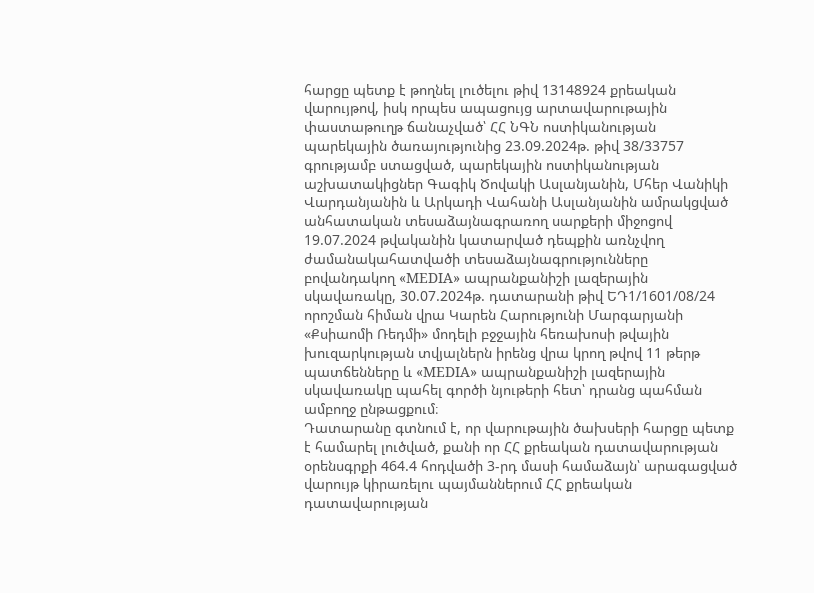հարցը պետք է թողնել լուծելու թիվ 13148924 քրեական վարույթով, իսկ որպես ապացույց արտավարութային փաստաթուղթ ճանաչված՝ ՀՀ ՆԳՆ ոստիկանության պարեկային ծառայությունից 23.09.2024թ. թիվ 38/33757 գրությամբ ստացված, պարեկային ոստիկանության աշխատակիցներ Գագիկ Ծովակի Ասլանյանին, Մհեր Վանիկի Վարդանյանին և Արկադի Վահանի Ասլանյանին ամրակցված անհատական տեսաձայնագրառող սարքերի միջոցով 19.07.2024 թվականին կատարված դեպքին առնչվող ժամանակահատվածի տեսաձայնագրությունները բովանդակող «MEDIA» ապրանքանիշի լազերային սկավառակը, 30.07.2024թ. դատարանի թիվ ԵԴ1/1601/08/24 որոշման հիման վրա Կարեն Հարությունի Մարգարյանի «Քսիաոմի Ռեդմի» մոդելի բջջային հեռախոսի թվային խուզարկության տվյալներն իրենց վրա կրող թվով 11 թերթ պատճենները և «MEDIA» ապրանքանիշի լազերային սկավառակը պահել գործի նյութերի հետ՝ դրանց պահման ամբողջ ընթացքում։
Դատարանը գտնում է, որ վարութային ծախսերի հարցը պետք է համարել լուծված, քանի որ ՀՀ քրեական դատավարության օրենսգրքի 464.4 հոդվածի 3-րդ մասի համաձայն՝ արագացված վարույթ կիրառելու պայմաններում ՀՀ քրեական դատավարության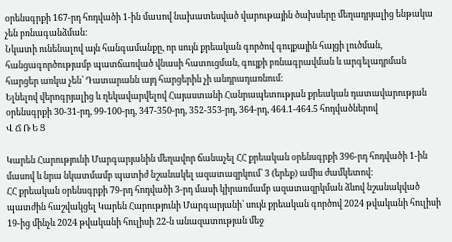օրենսգրքի 167-րդ հոդվածի 1-ին մաuով նախատեսված վարութային ծախսերը մեղադրյալից ենթակա չեն բռնագանձման:
Նկատի ունենալով այն հանգամանքը, որ սույն քրեական գործով գույքային հայցի լուծման, հանցագործությամբ պատճառված վնասի հատուցման, գույքի բռնագրավման և արգելադրման հարցեր առկա չեն՝ Դատարանն այդ հարցերին չի անդրադառնում:
Ելնելով վերոգրյալից և ղեկավարվելով Հայաստանի Հանրապետության քրեական դատավարության օրենսգրքի 30-31-րդ, 99-100-րդ, 347-350-րդ, 352-353-րդ, 364-րդ, 464.1-464.5 հոդվածներով
Վ Ճ Ռ Ե Ց

Կարեն Հարությունի Մարգարյանին մեղավոր ճանաչել ՀՀ քրեական օրենսգրքի 396-րդ հոդվածի 1-ին մասով և նրա նկատմամբ պատիժ նշանակել ազատազրկում՝ 3 (երեք) ամիս ժամկետով:
ՀՀ քրեական օրենսգրքի 79-րդ հոդվածի 3-րդ մասի կիրառմամբ ազատազրկման ձևով նշանակված պատժին հաշվակցել Կարեն Հարությունի Մարգարյանի՝ սույն քրեական գործով 2024 թվականի հուլիսի 19-ից մինչև 2024 թվականի հուլիսի 22-ն անազատության մեջ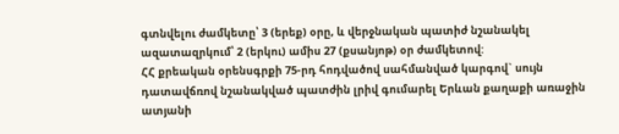գտնվելու ժամկետը՝ 3 (երեք) օրը, և վերջնական պատիժ նշանակել ազատազրկում՝ 2 (երկու) ամիս 27 (քսանյոթ) օր ժամկետով:
ՀՀ քրեական օրենսգրքի 75-րդ հոդվածով սահմանված կարգով` սույն դատավճռով նշանակված պատժին լրիվ գումարել Երևան քաղաքի առաջին ատյանի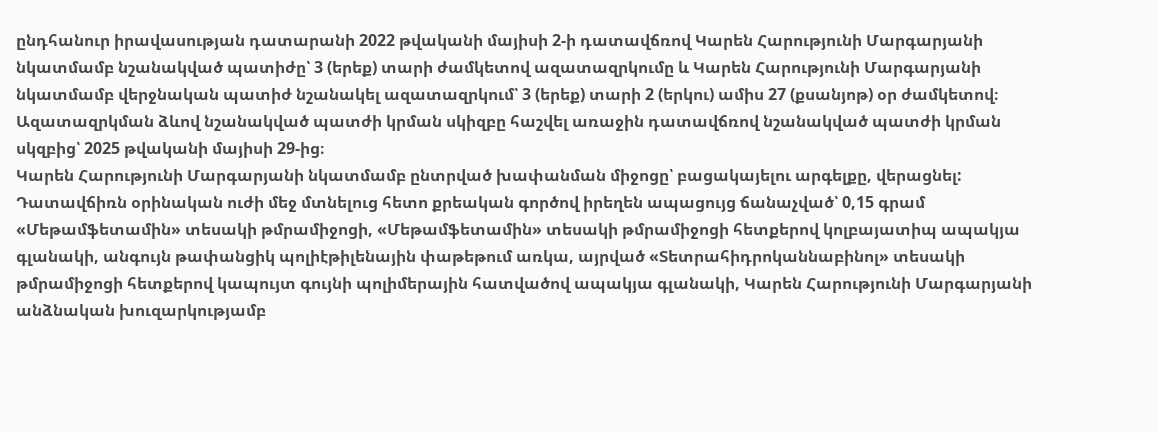ընդհանուր իրավասության դատարանի 2022 թվականի մայիսի 2-ի դատավճռով Կարեն Հարությունի Մարգարյանի նկատմամբ նշանակված պատիժը՝ 3 (երեք) տարի ժամկետով ազատազրկումը և Կարեն Հարությունի Մարգարյանի նկատմամբ վերջնական պատիժ նշանակել ազատազրկում՝ 3 (երեք) տարի 2 (երկու) ամիս 27 (քսանյոթ) օր ժամկետով։
Ազատազրկման ձևով նշանակված պատժի կրման սկիզբը հաշվել առաջին դատավճռով նշանակված պատժի կրման սկզբից՝ 2025 թվականի մայիսի 29-ից։
Կարեն Հարությունի Մարգարյանի նկատմամբ ընտրված խափանման միջոցը՝ բացակայելու արգելքը, վերացնել:
Դատավճիռն օրինական ուժի մեջ մտնելուց հետո քրեական գործով իրեղեն ապացույց ճանաչված՝ 0,15 գրամ «Մեթամֆետամին» տեսակի թմրամիջոցի, «Մեթամֆետամին» տեսակի թմրամիջոցի հետքերով կոլբայատիպ ապակյա գլանակի, անգույն թափանցիկ պոլիէթիլենային փաթեթում առկա, այրված «Տետրահիդրոկաննաբինոլ» տեսակի թմրամիջոցի հետքերով կապույտ գույնի պոլիմերային հատվածով ապակյա գլանակի, Կարեն Հարությունի Մարգարյանի անձնական խուզարկությամբ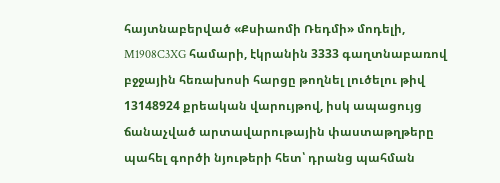հայտնաբերված «Քսիաոմի Ռեդմի» մոդելի, M1908C3XG համարի, էկրանին 3333 գաղտնաբառով բջջային հեռախոսի հարցը թողնել լուծելու թիվ 13148924 քրեական վարույթով, իսկ ապացույց ճանաչված արտավարութային փաստաթղթերը պահել գործի նյութերի հետ՝ դրանց պահման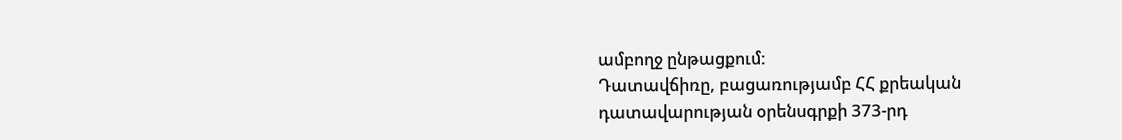ամբողջ ընթացքում:
Դատավճիռը, բացառությամբ ՀՀ քրեական դատավարության օրենսգրքի 373-րդ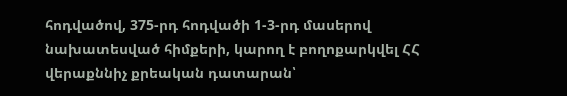հոդվածով, 375-րդ հոդվածի 1-3-րդ մասերով նախատեսված հիմքերի, կարող է բողոքարկվել ՀՀ վերաքննիչ քրեական դատարան՝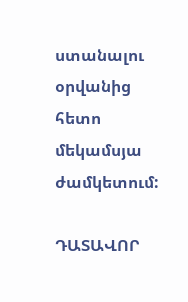ստանալու օրվանից հետո մեկամսյա ժամկետում:

ԴԱՏԱՎՈՐ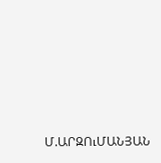Մ.ԱՐԶՈւՄԱՆՅԱՆ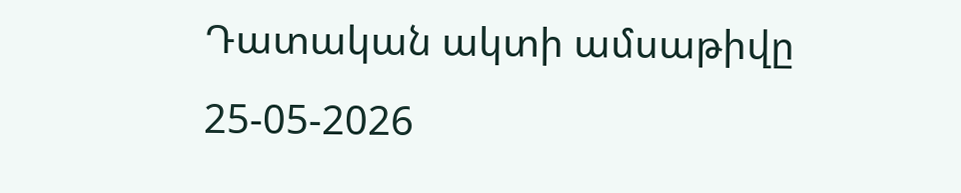Դատական ակտի ամսաթիվը 25-05-2026